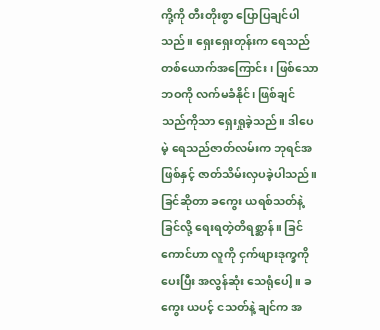ကို့ကို တီးတိုးစွာ ပြောပြချင်ပါသည်။ ရှေးရှေးတုန်းက ရေသည်တစ်ယောက်အကြောင်း၊ ဖြစ်သောဘဝကို လက်မခံနိုင်၊ ဖြစ်ချင်သည်ကိုသာ ရှေးရှုခဲ့သည်။ ဒါပေမဲ့ ရေသည်ဇာတ်လမ်းက ဘုရင်အဖြစ်နှင့် ဇာတ်သိမ်းလှပခဲ့ပါသည်။
ခြင်ဆိုတာ ခကွေး ယရစ်သတ်နဲ့ ခြင်လို့ ရေးရတဲ့တိရစ္ဆာန်။ ခြင်ကောင်ဟာ လူကို ငှက်ဖျားဒုက္ခကိုပေးပြီး အလွန်ဆုံး သေရုံပေါ့။ ခကွေး ယပင့် ငသတ်နဲ့ ချင်က အ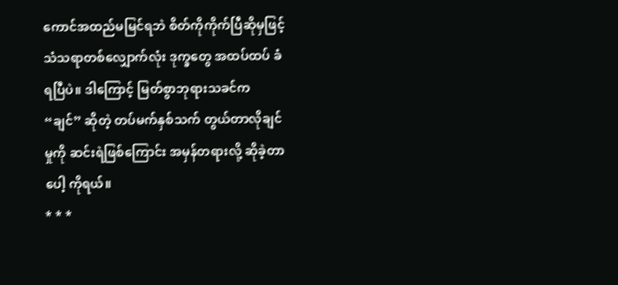ကောင်အထည်မမြင်ရဘဲ စိတ်ကိုကိုက်ပြီဆိုမှဖြင့် သံသရာတစ်လျှောက်လုံး ဒုက္ခတွေ အထပ်ထပ် ခံရပြီပဲ။ ဒါကြောင့် မြတ်စွာဘုရားသခင်က “ချင်” ဆိုတဲ့ တပ်မက်နှစ်သက် တွယ်တာလိုချင်မှုကို ဆင်းရဲဖြစ်ကြောင်း အမှန်တရားလို့ ဆိုခဲ့တာပေါ့ ကိုရယ်။
* * *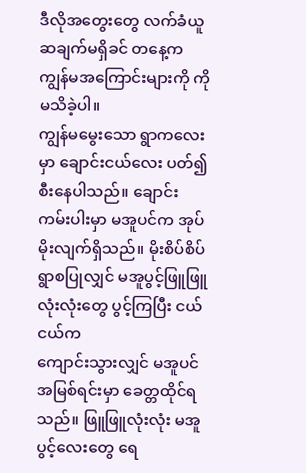ဒီလိုအတွေးတွေ လက်ခံယူဆချက်မရှိခင် တနေ့က ကျွန်မအကြောင်းများကို ကို မသိခဲ့ပါ။
ကျွန်မမွေးသော ရွာကလေးမှာ ချောင်းငယ်လေး ပတ်၍ စီးနေပါသည်။ ချောင်းကမ်းပါးမှာ မအူပင်က အုပ်မိုးလျက်ရှိသည်။ မိုးစိပ်စိပ် ရွာစပြုလျှင် မအူပွင့်ဖြူဖြူလုံးလုံးတွေ ပွင့်ကြပြီး ငယ်ငယ်က
ကျောင်းသွားလျှင် မအူပင်အမြစ်ရင်းမှာ ခေတ္တထိုင်ရသည်။ ဖြူဖြူလုံးလုံး မအူပွင့်လေးတွေ ရေ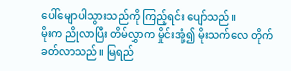ပေါ်မျောပါသွားသည်ကို ကြည့်ရင်း ပျော်သည်။
မိုးက ညိုလာပြီး တိမ်လွှာက မှိုင်းအုံ့၍ မိုးသက်လေ တိုက်ခတ်လာသည်။ မြရည်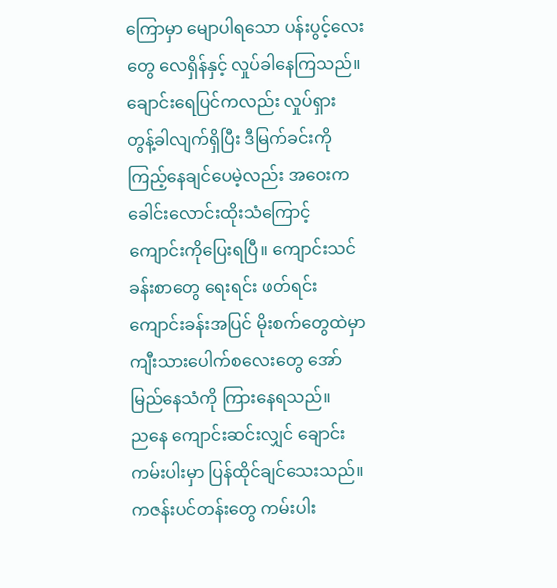ကြောမှာ မျောပါရသော ပန်းပွင့်လေးတွေ လေရှိန်နှင့် လှုပ်ခါနေကြသည်။ ချောင်းရေပြင်ကလည်း လှုပ်ရှား တွန့်ခါလျက်ရှိပြီး ဒီမြက်ခင်းကို ကြည့်နေချင်ပေမဲ့လည်း အဝေးက ခေါင်းလောင်းထိုးသံကြောင့် ကျောင်းကိုပြေးရပြီ။ ကျောင်းသင်ခန်းစာတွေ ရေးရင်း ဖတ်ရင်း ကျောင်းခန်းအပြင် မိုးစက်တွေထဲမှာ ကျီးသားပေါက်စလေးတွေ အော်မြည်နေသံကို ကြားနေရသည်။
ညနေ ကျောင်းဆင်းလျှင် ချောင်းကမ်းပါးမှာ ပြန်ထိုင်ချင်သေးသည်။ ကဇန်းပင်တန်းတွေ ကမ်းပါး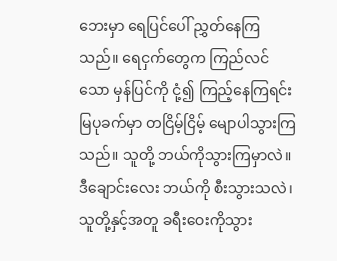ဘေးမှာ ရေပြင်ပေါ် ညွှတ်နေကြသည်။ ရေငှက်တွေက ကြည်လင်သော မှန်ပြင်ကို ငုံ့၍ ကြည့်နေကြရင်း မြပုခက်မှာ တငြိမ့်ငြိမ့် မျောပါသွားကြသည်။ သူတို့ ဘယ်ကိုသွားကြမှာလဲ။ ဒီချောင်းလေး ဘယ်ကို စီးသွားသလဲ၊ သူတို့နှင့်အတူ ခရီးဝေးကိုသွား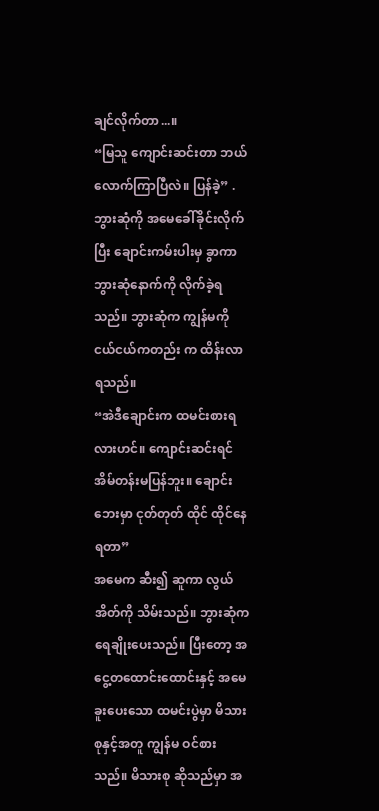ချင်လိုက်တာ...။
“မြသူ ကျောင်းဆင်းတာ ဘယ်လောက်ကြာပြီလဲ။ ပြန်ခဲ့” .
ဘွားဆုံကို အမေခေါ်ခိုင်းလိုက်ပြီး ချောင်းကမ်းပါးမှ ခွာကာ ဘွားဆုံနောက်ကို လိုက်ခဲ့ရသည်။ ဘွားဆုံက ကျွန်မကို ငယ်ငယ်ကတည်း က ထိန်းလာရသည်။
“အဲဒီချောင်းက ထမင်းစားရလားဟင်။ ကျောင်းဆင်းရင် အိမ်တန်းမပြန်ဘူး။ ချောင်းဘေးမှာ ငုတ်တုတ် ထိုင် ထိုင်နေရတာ”
အမေက ဆီး၍ ဆူကာ လွယ်အိတ်ကို သိမ်းသည်။ ဘွားဆုံက ရေချိုးပေးသည်။ ပြီးတော့ အငွေ့တထောင်းထောင်းနှင့် အမေခူးပေးသော ထမင်းပွဲမှာ မိသားစုနှင့်အတူ ကျွန်မ ဝင်စားသည်။ မိသားစု ဆိုသည်မှာ အ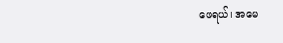ဖေရယ်၊ အမေ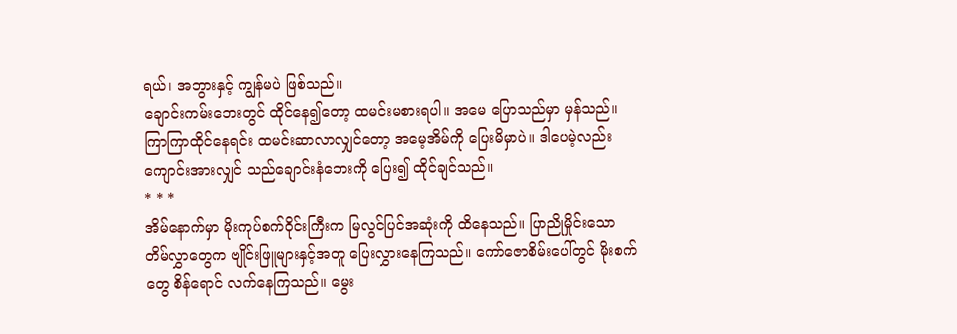ရယ်၊ အဘွားနှင့် ကျွန်မပဲ ဖြစ်သည်။
ချောင်းကမ်းဘေးတွင် ထိုင်နေ၍တော့ ထမင်းမစားရပါ။ အမေ ပြောသည်မှာ မှန်သည်။ ကြာကြာထိုင်နေရင်း ထမင်းဆာလာလျှင်တော့ အမေ့အိမ်ကို ပြေးမိမှာပဲ။ ဒါပေမဲ့လည်း ကျောင်းအားလျှင် သည်ချောင်းနံဘေးကို ပြေး၍ ထိုင်ချင်သည်။
* * *
အိမ်နောက်မှာ မိုးကုပ်စက်ဝိုင်းကြီးက မြလွင်ပြင်အဆုံးကို ထိနေသည်။ ပြာညိုမှိုင်းသော တိမ်လွှာတွေက ဗျိုင်းဖြူများနှင့်အတူ ပြေးလွှားနေကြသည်။ ကော်ဇောစိမ်းပေါ်တွင် မိုးစက်တွေ စိန်ရောင် လက်နေကြသည်။ မွေး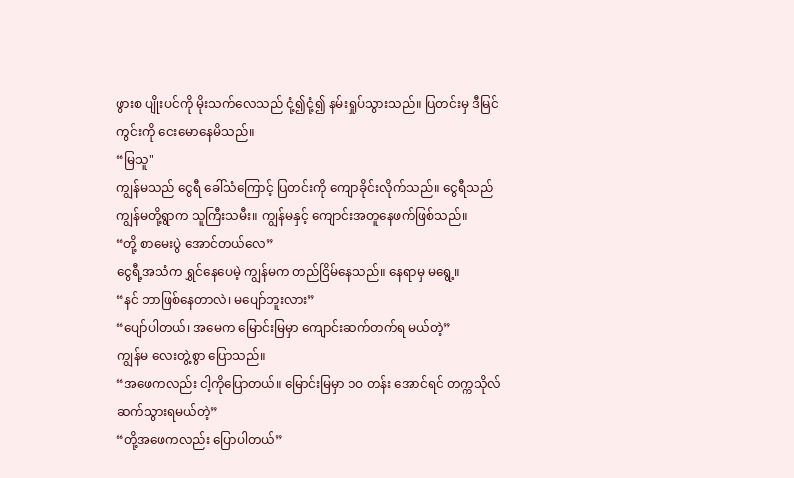ဖွားစ ပျိုးပင်ကို မိုးသက်လေသည် ငုံ့၍ငုံ့၍ နမ်းရှုပ်သွားသည်။ ပြတင်းမှ ဒီမြင်ကွင်းကို ငေးမောနေမိသည်။
“မြသူ"
ကျွန်မသည် ငွေရီ ခေါ်သံကြောင့် ပြတင်းကို ကျောခိုင်းလိုက်သည်။ ငွေရီသည် ကျွန်မတို့ရွာက သူကြီးသမီး။ ကျွန်မနှင့် ကျောင်းအတူနေဖက်ဖြစ်သည်။
“တို့ စာမေးပွဲ အောင်တယ်လေ”
ငွေရီ့အသံက ရွှင်နေပေမဲ့ ကျွန်မက တည်ငြိမ်နေသည်။ နေရာမှ မရွေ့။
“နင် ဘာဖြစ်နေတာလဲ၊ မပျော်ဘူးလား”
“ပျော်ပါတယ်၊ အမေက မြောင်းမြမှာ ကျောင်းဆက်တက်ရ မယ်တဲ့”
ကျွန်မ လေးတွဲ့စွာ ပြောသည်။
“အဖေကလည်း ငါ့ကိုပြောတယ်။ မြောင်းမြမှာ ၁ဝ တန်း အောင်ရင် တက္ကသိုလ် ဆက်သွားရမယ်တဲ့”
“တို့အဖေကလည်း ပြောပါတယ်”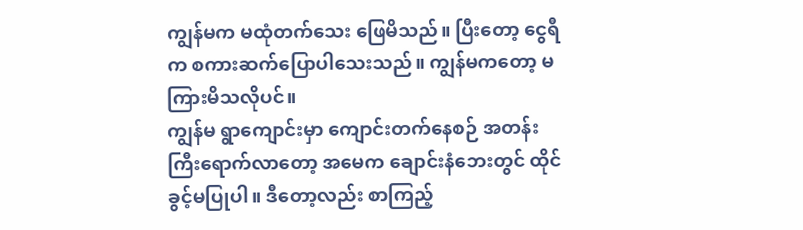ကျွန်မက မထုံတက်သေး ဖြေမိသည်။ ပြီးတော့ ငွေရီက စကားဆက်ပြောပါသေးသည်။ ကျွန်မကတော့ မကြားမိသလိုပင်။
ကျွန်မ ရွာကျောင်းမှာ ကျောင်းတက်နေစဉ် အတန်းကြီးရောက်လာတော့ အမေက ချောင်းနံဘေးတွင် ထိုင်ခွင့်မပြုပါ။ ဒီတော့လည်း စာကြည့်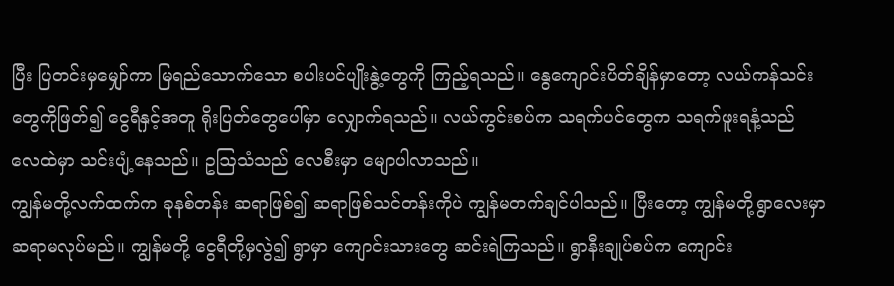ပြီး ပြတင်းမှမျှော်ကာ မြရည်သောက်သော စပါးပင်ပျိုးနွဲ့တွေကို ကြည့်ရသည်။ နွေကျောင်းပိတ်ချိန်မှာတော့ လယ်ကန်သင်းတွေကိုဖြတ်၍ ငွေရီနှင့်အတူ ရိုးပြတ်တွေပေါ်မှာ လျှောက်ရသည်။ လယ်ကွင်းစပ်က သရက်ပင်တွေက သရက်ဖူးရနံ့သည် လေထဲမှာ သင်းပျံ့နေသည်။ ဥဩသံသည် လေစီးမှာ မျောပါလာသည်။
ကျွန်မတို့လက်ထက်က ခုနစ်တန်း ဆရာဖြစ်၍ ဆရာဖြစ်သင်တန်းကိုပဲ ကျွန်မတက်ချင်ပါသည်။ ပြီးတော့ ကျွန်မတို့ရွာလေးမှာ ဆရာမလုပ်မည်။ ကျွန်မတို့ ငွေရီတို့မှလွဲ၍ ရွာမှာ ကျောင်းသားတွေ ဆင်းရဲကြသည်။ ရွာနီးချုပ်စပ်က ကျောင်း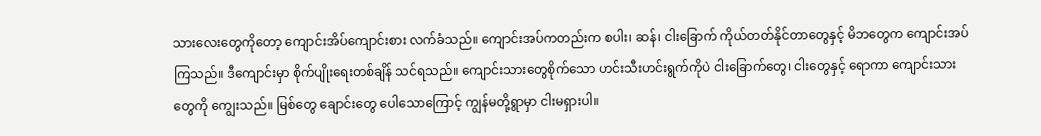သားလေးတွေကိုတော့ ကျောင်းအိပ်ကျောင်းစား လက်ခံသည်။ ကျောင်းအပ်ကတည်းက စပါး၊ ဆန်၊ ငါးခြောက် ကိုယ်တတ်နိုင်တာတွေနှင့် မိဘတွေက ကျောင်းအပ်ကြသည်။ ဒီကျောင်းမှာ စိုက်ပျိုးရေးတစ်ချိန် သင်ရသည်။ ကျောင်းသားတွေစိုက်သော ဟင်းသီးဟင်းရွက်ကိုပဲ ငါးခြောက်တွေ၊ ငါးတွေနှင့် ရောကာ ကျောင်းသားတွေကို ကျွေးသည်။ မြစ်တွေ ချောင်းတွေ ပေါသောကြောင့် ကျွန်မတို့ရွာမှာ ငါးမရှားပါ။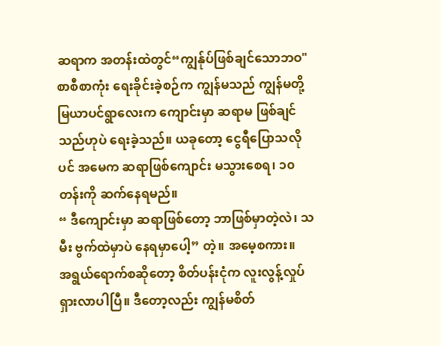ဆရာက အတန်းထဲတွင်“ကျွန်ုပ်ဖြစ်ချင်သောဘဝ" စာစီစာကုံး ရေးခိုင်းခဲ့စဉ်က ကျွန်မသည် ကျွန်မတို့မြယာပင်ရွာလေးက ကျောင်းမှာ ဆရာမ ဖြစ်ချင်သည်ဟုပဲ ရေးခဲ့သည်။ ယခုတော့ ငွေရီပြောသလိုပင် အမေက ဆရာဖြစ်ကျောင်း မသွားစေရ၊ ၁၀ တန်းကို ဆက်နေရမည်။
“ ဒီကျောင်းမှာ ဆရာဖြစ်တော့ ဘာဖြစ်မှာတဲ့လဲ၊ သမီး ဗွက်ထဲမှာပဲ နေရမှာပေါ့” တဲ့။ အမေ့စကား။
အရွယ်ရောက်စဆိုတော့ စိတ်ပန်းငုံက လူးလွန့်လှုပ်ရှားလာပါပြီ။ ဒီတော့လည်း ကျွန်မစိတ်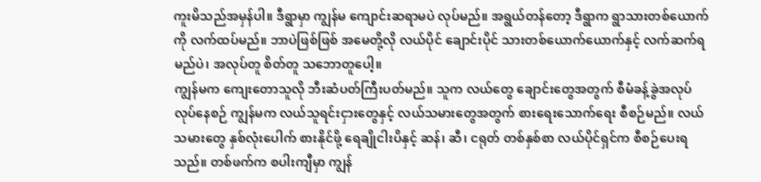ကူးမိသည်အမှန်ပါ။ ဒီရွာမှာ ကျွန်မ ကျောင်းဆရာမပဲ လုပ်မည်။ အရွယ်တန်တော့ ဒီရွာက ရွာသားတစ်ယောက်ကို လက်ထပ်မည်။ ဘာပဲဖြစ်ဖြစ် အမေတို့လို လယ်ပိုင် ချောင်းပိုင် သားတစ်ယောက်ယောက်နှင့် လက်ဆက်ရမည်ပဲ၊ အလုပ်တူ စိတ်တူ သဘောတူပေါ့။
ကျွန်မက ကျေးတောသူလို ဘီးဆံပတ်ကြီးပတ်မည်။ သူက လယ်တွေ ချောင်းတွေအတွက် စီမံခန့်ခွဲအလုပ်လုပ်နေစဉ် ကျွန်မက လယ်သူရင်းငှားတွေနှင့် လယ်သမားတွေအတွက် စားရေးသောက်ရေး စီစဉ်မည်။ လယ်သမားတွေ နှစ်လုံးပေါက် စားနိုင်ဖို့ ရေချိုငါးပိနှင့် ဆန်၊ ဆီ၊ ငရုတ် တစ်နှစ်စာ လယ်ပိုင်ရှင်က စီစဉ်ပေးရသည်။ တစ်ဖက်က စပါးကျီမှာ ကျွန်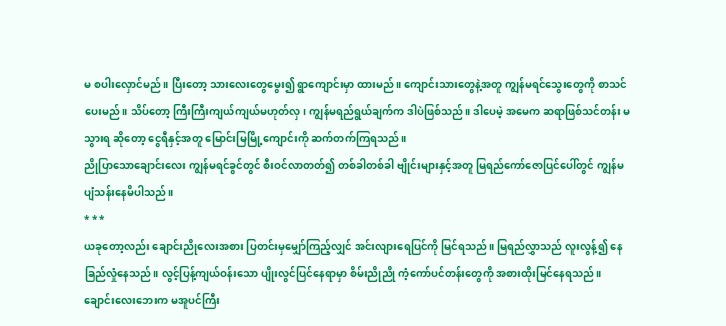မ စပါးလှောင်မည်။ ပြီးတော့ သားလေးတွေမွေး၍ ရွာကျောင်းမှာ ထားမည်။ ကျောင်းသားတွေနဲ့အတူ ကျွန်မရင်သွေးတွေကို စာသင်ပေးမည်။ သိပ်တော့ ကြီးကြီးကျယ်ကျယ်မဟုတ်လှ၊ ကျွန်မရည်ရွယ်ချက်က ဒါပဲဖြစ်သည်။ ဒါပေမဲ့ အမေက ဆရာဖြစ်သင်တန်း မသွားရ ဆိုတော့ ငွေရီနှင့်အတူ မြောင်းမြမြို့ကျောင်းကို ဆက်တက်ကြရသည်။
ညိုပြာသောချောင်းလေး ကျွန်မရင်ခွင်တွင် စီးဝင်လာတတ်၍ တစ်ခါတစ်ခါ ဗျိုင်းများနှင့်အတူ မြရည်ကော်ဇောပြင်ပေါ်တွင် ကျွန်မ ပျံသန်းနေမိပါသည်။
* * *
ယခုတော့လည်း ချောင်းညိုလေးအစား ပြတင်းမှမျှော်ကြည့်လျှင် အင်းလျားရေပြင်ကို မြင်ရသည်။ မြရည်လွှာသည် လူးလွန့်၍ နေခြည်လှုံနေသည်။ လွင့်ပြန့်ကျယ်ဝန်းသော ပျိုးလွင်ပြင်နေရာမှာ စိမ်းညိုညို ကံ့ကော်ပင်တန်းတွေကို အစားထိုးမြင်နေရသည်။ ချောင်းလေးဘေးက မအူပင်ကြီး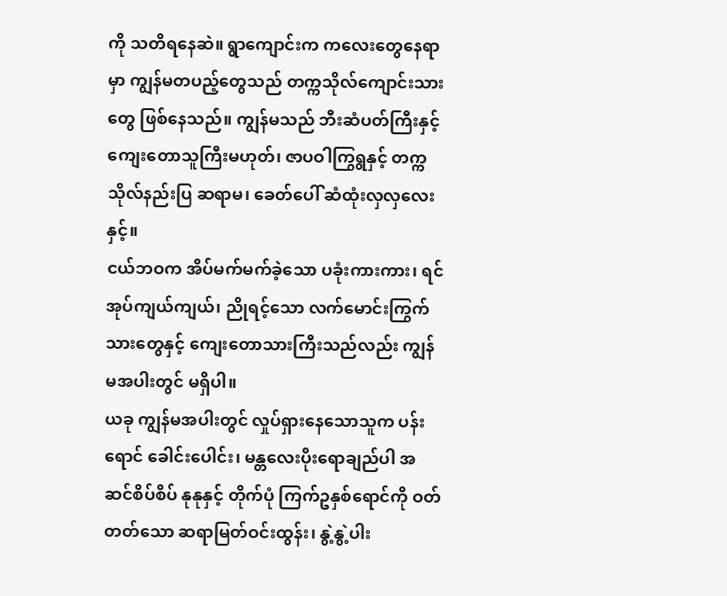ကို သတိရနေဆဲ။ ရွာကျောင်းက ကလေးတွေနေရာမှာ ကျွန်မတပည့်တွေသည် တက္ကသိုလ်ကျောင်းသားတွေ ဖြစ်နေသည်။ ကျွန်မသည် ဘီးဆံပတ်ကြီးနှင့် ကျေးတောသူကြီးမဟုတ်၊ ဇာပဝါကြွရွနှင့် တက္ကသိုလ်နည်းပြ ဆရာမ၊ ခေတ်ပေါ် ဆံထုံးလှလှလေးနှင့်။
ငယ်ဘဝက အိပ်မက်မက်ခဲ့သော ပခုံးကားကား၊ ရင်အုပ်ကျယ်ကျယ်၊ ညိုရင့်သော လက်မောင်းကြွက်သားတွေနှင့် ကျေးတောသားကြီးသည်လည်း ကျွန်မအပါးတွင် မရှိပါ။
ယခု ကျွန်မအပါးတွင် လှုပ်ရှားနေသောသူက ပန်းရောင် ခေါင်းပေါင်း၊ မန္တလေးပိုးရောချည်ပါ အဆင်စိပ်စိပ် နုနုနှင့် တိုက်ပုံ ကြက်ဥနှစ်ရောင်ကို ဝတ်တတ်သော ဆရာမြတ်ဝင်းထွန်း၊ နွဲ့နွဲ့ပါး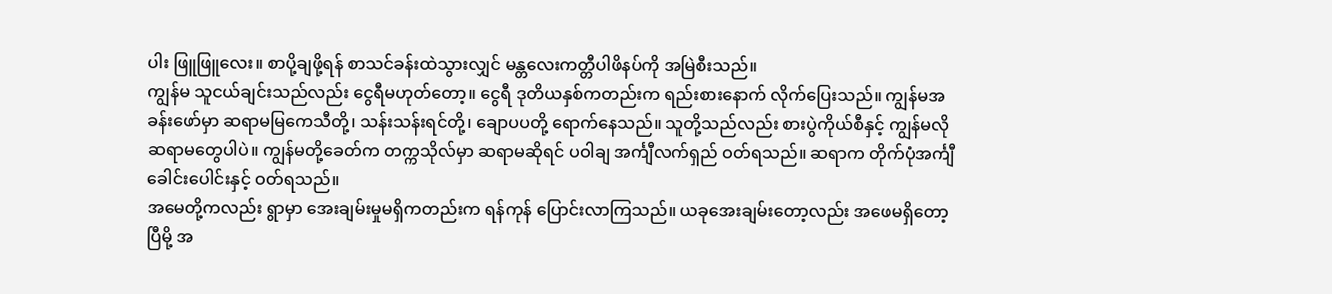ပါး ဖြူဖြူလေး။ စာပို့ချဖို့ရန် စာသင်ခန်းထဲသွားလျှင် မန္တလေးကတ္တီပါဖိနပ်ကို အမြဲစီးသည်။
ကျွန်မ သူငယ်ချင်းသည်လည်း ငွေရီမဟုတ်တော့။ ငွေရီ ဒုတိယနှစ်ကတည်းက ရည်းစားနောက် လိုက်ပြေးသည်။ ကျွန်မအခန်းဖော်မှာ ဆရာမမြကေသီတို့၊ သန်းသန်းရင်တို့၊ ချောပပတို့ ရောက်နေသည်။ သူတို့သည်လည်း စားပွဲကိုယ်စီနှင့် ကျွန်မလို ဆရာမတွေပါပဲ။ ကျွန်မတို့ခေတ်က တက္ကသိုလ်မှာ ဆရာမဆိုရင် ပဝါချ အင်္ကျီလက်ရှည် ဝတ်ရသည်။ ဆရာက တိုက်ပုံအင်္ကျီ ခေါင်းပေါင်းနှင့် ဝတ်ရသည်။
အမေတို့ကလည်း ရွာမှာ အေးချမ်းမှုမရှိကတည်းက ရန်ကုန် ပြောင်းလာကြသည်။ ယခုအေးချမ်းတော့လည်း အဖေမရှိတော့ပြီမို့ အ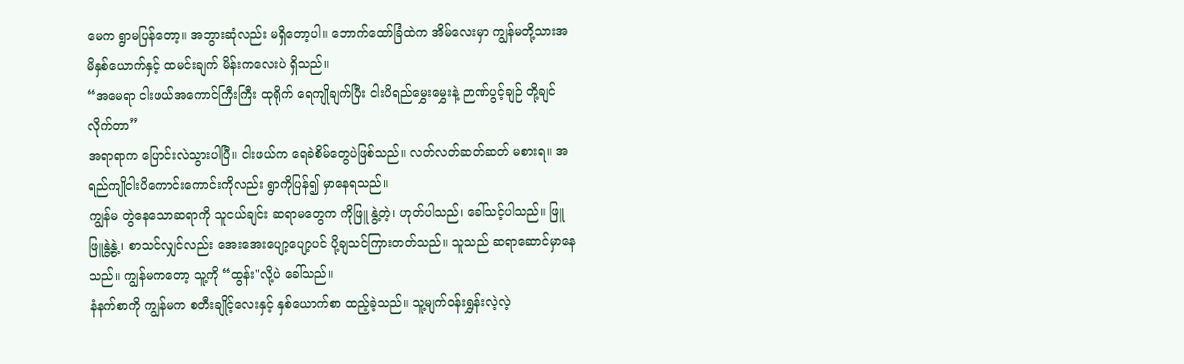မေက ရွာမပြန်တော့။ အဘွားဆုံလည်း မရှိတော့ပါ။ ဘောက်ထော်ခြံထဲက အိမ်လေးမှာ ကျွန်မတို့သားအမိနှစ်ယောက်နှင့် ထမင်းချက် မိန်းကလေးပဲ ရှိသည်။
“အမေရာ ငါးဖယ်အကောင်ကြီးကြီး ထုရိုက် ရေကျိုချက်ပြီး ငါးပိရည်မွှေးမွှေးနဲ့ ဉာဏ်ပွင့်ချဉ် တို့ချင်လိုက်တာ”
အရာရာက ပြောင်းလဲသွားပါပြီ။ ငါးဖယ်က ရေခဲစိမ်တွေပဲဖြစ်သည်။ လတ်လတ်ဆတ်ဆတ် မစားရ။ အရည်ကျိုငါးပိကောင်းကောင်းကိုလည်း ရွာကိုပြန်၍ မှာနေရသည်။
ကျွန်မ တွဲနေသောဆရာကို သူငယ်ချင်း ဆရာမတွေက ကိုဖြူ နွဲ့တဲ့၊ ဟုတ်ပါသည်၊ ခေါ်သင့်ပါသည်။ ဖြူဖြူနွဲ့နွဲ့ ၊ စာသင်လျှင်လည်း အေးအေးပျော့ပျော့ပင် ပို့ချသင်ကြားတတ်သည်။ သူသည် ဆရာဆောင်မှာနေသည်။ ကျွန်မကတော့ သူ့ကို “ထွန်း"လို့ပဲ ခေါ်သည်။
နံနက်စာကို ကျွန်မက စတီးချိုင့်လေးနှင့် နှစ်ယောက်စာ ထည့်ခဲ့သည်။ သူ့မျက်ဝန်းရွှန်းလဲ့လဲ့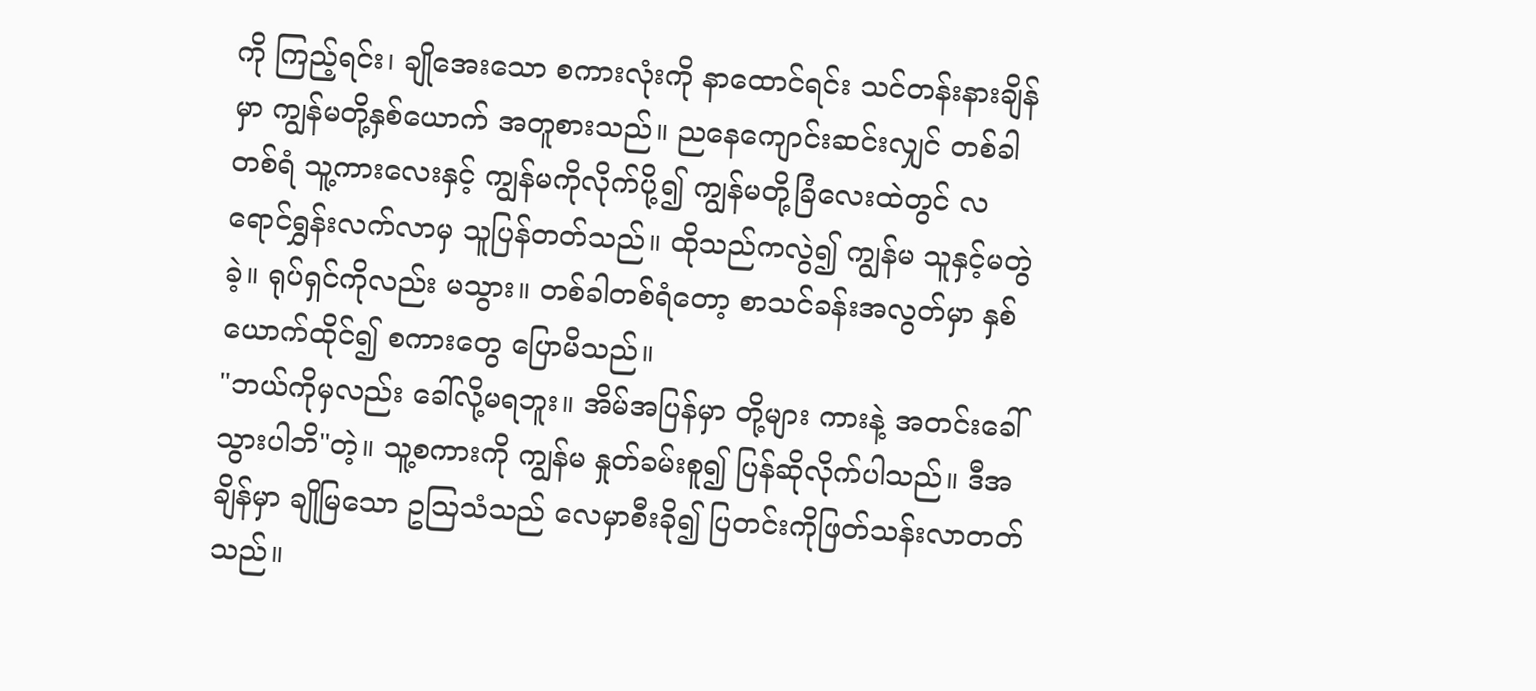ကို ကြည့်ရင်း၊ ချိုအေးသော စကားလုံးကို နာထောင်ရင်း သင်တန်းနားချိန်မှာ ကျွန်မတို့နှစ်ယောက် အတူစားသည်။ ညနေကျောင်းဆင်းလျှင် တစ်ခါတစ်ရံ သူ့ကားလေးနှင့် ကျွန်မကိုလိုက်ပို့၍ ကျွန်မတို့ခြံလေးထဲတွင် လရောင်ရွှန်းလက်လာမှ သူပြန်တတ်သည်။ ထိုသည်ကလွဲ၍ ကျွန်မ သူနှင့်မတွဲခဲ့။ ရုပ်ရှင်ကိုလည်း မသွား။ တစ်ခါတစ်ရံတော့ စာသင်ခန်းအလွတ်မှာ နှစ်ယောက်ထိုင်၍ စကားတွေ ပြောမိသည်။
"ဘယ်ကိုမှလည်း ခေါ်လို့မရဘူး။ အိမ်အပြန်မှာ တို့များ ကားနဲ့ အတင်းခေါ်သွားပါဘိ"တဲ့။ သူ့စကားကို ကျွန်မ နှုတ်ခမ်းစူ၍ ပြန်ဆိုလိုက်ပါသည်။ ဒီအချိန်မှာ ချိုမြသော ဥဩသံသည် လေမှာစီးခို၍ ပြတင်းကိုဖြတ်သန်းလာတတ်သည်။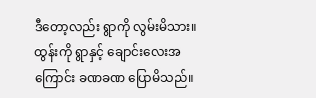ဒီတော့လည်း ရွာကို လွမ်းမိသား။ ထွန်းကို ရွာနှင့် ချောင်းလေးအကြောင်း ခဏခဏ ပြောမိသည်။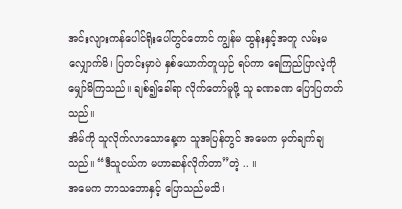အင်းလျားကန်ပေါင်ရိုးပေါ်တွင်တောင် ကျွန်မ ထွန်းနှင့်အတူ လမ်းမလျှောက်မိ၊ ပြတင်းမှာပဲ နှစ်ယောက်တူယှဉ် ရပ်ကာ ရေကြည်ပြာလဲ့ကို မျှော်မိကြသည်။ ချစ်၍ခေါ်ရာ လိုက်တော်မူဖို့ သူ ခဏခဏ ပြောပြတတ်သည်။
အိမ်ကို သူလိုက်လာသောနေ့က သူအပြန်တွင် အမေက မှတ်ချက်ချသည်။ “ဒီသူငယ်က မဟာဆန်လိုက်တာ”တဲ့ .. ။
အမေက ဘာသဘောနှင့် ပြောသည်မသိ၊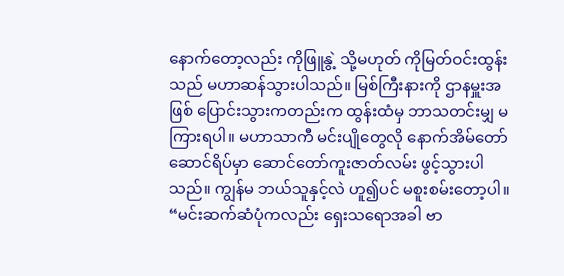နောက်တော့လည်း ကိုဖြူနွဲ့ သို့မဟုတ် ကိုမြတ်ဝင်းထွန်းသည် မဟာဆန်သွားပါသည်။ မြစ်ကြီးနားကို ဌာနမှူးအဖြစ် ပြောင်းသွားကတည်းက ထွန်းထံမှ ဘာသတင်းမျှ မကြားရပါ။ မဟာသာကီ မင်းပျိုတွေလို နောက်အိမ်တော်ဆောင်ရိပ်မှာ ဆောင်တော်ကူးဇာတ်လမ်း ဖွင့်သွားပါသည်။ ကျွန်မ ဘယ်သူနှင့်လဲ ဟူ၍ပင် မစူးစမ်းတော့ပါ။
“မင်းဆက်ဆံပုံကလည်း ရှေးသရောအခါ ဗာ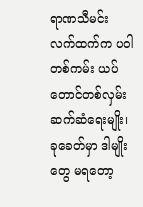ရာဏသီမင်း လက်ထက်က ပဝါတစ်ကမ်း ယပ်တောင်တစ်လှမ်း ဆက်ဆံရေးမျိုး၊ ခုခေတ်မှာ ဒါမျိုးတွေ မရတော့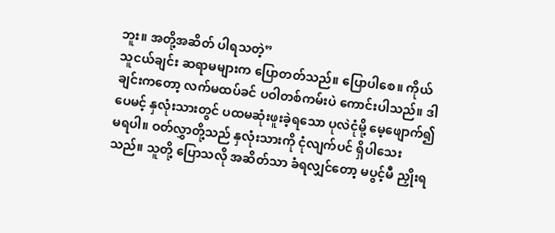ဘူး။ အတို့အဆိတ် ပါရသတဲ့”
သူငယ်ချင်း ဆရာမများက ပြောတတ်သည်။ ပြောပါစေ။ ကိုယ်ချင်းကတော့ လက်မထပ်ခင် ပဝါတစ်ကမ်းပဲ ကောင်းပါသည်။ ဒါပေမင့် နှလုံးသားတွင် ပထမဆုံးဖူးခဲ့ရသော ပုလဲငုံမို့ မေ့ဖျောက်၍ မရပါ။ ဝတ်လွှာတို့သည် နှလုံးသားကို ငုံလျက်ပင် ရှိပါသေးသည်။ သူတို့ ပြောသလို အဆိတ်သာ ခံရလျှင်တော့ မပွင့်မီ ညှိုးရ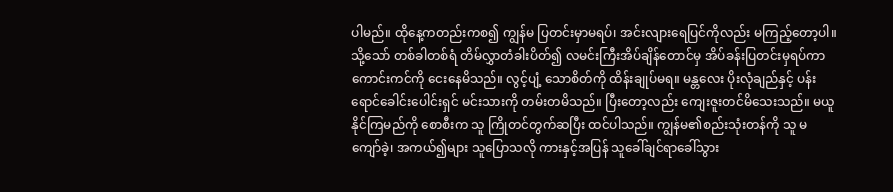ပါမည်။ ထိုနေ့ကတည်းကစ၍ ကျွန်မ ပြတင်းမှာမရပ်၊ အင်းလျားရေပြင်ကိုလည်း မကြည့်တော့ပါ။ သို့သော် တစ်ခါတစ်ရံ တိမ်လွှာတံခါးပိတ်၍ လမင်းကြီးအိပ်ချိန်တောင်မှ အိပ်ခန်းပြတင်းမှရပ်ကာ ကောင်းကင်ကို ငေးနေမိသည်။ လွင့်ပျံ့ သောစိတ်ကို ထိန်းချုပ်မရ။ မန္တလေး ပိုးလုံချည်နှင့် ပန်းရောင်ခေါင်းပေါင်းရှင် မင်းသားကို တမ်းတမိသည်။ ပြီးတော့လည်း ကျေးဇူးတင်မိသေးသည်။ မယူနိုင်ကြမည်ကို စောစီးက သူ ကြိုတင်တွက်ဆပြီး ထင်ပါသည်။ ကျွန်မ၏စည်းသုံးတန်ကို သူ မကျော်ခဲ့၊ အကယ်၍များ သူပြောသလို ကားနှင့်အပြန် သူခေါ်ချင်ရာခေါ်သွား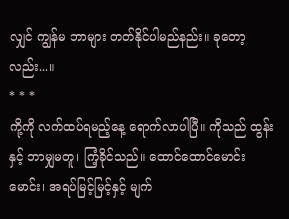လျှင် ကျွန်မ ဘာများ တတ်နိုင်ပါမည်နည်း။ ခုတော့လည်း...။
* * *
ကို့ကို လက်ထပ်ရမည့်နေ့ ရောက်လာပါပြီ။ ကိုသည် ထွန်းနှင့် ဘာမျှမတူ၊ ကြံ့ခိုင်သည်။ ထောင်ထောင်မောင်းမောင်း၊ အရပ်မြင့်မြင့်နှင့် မျက်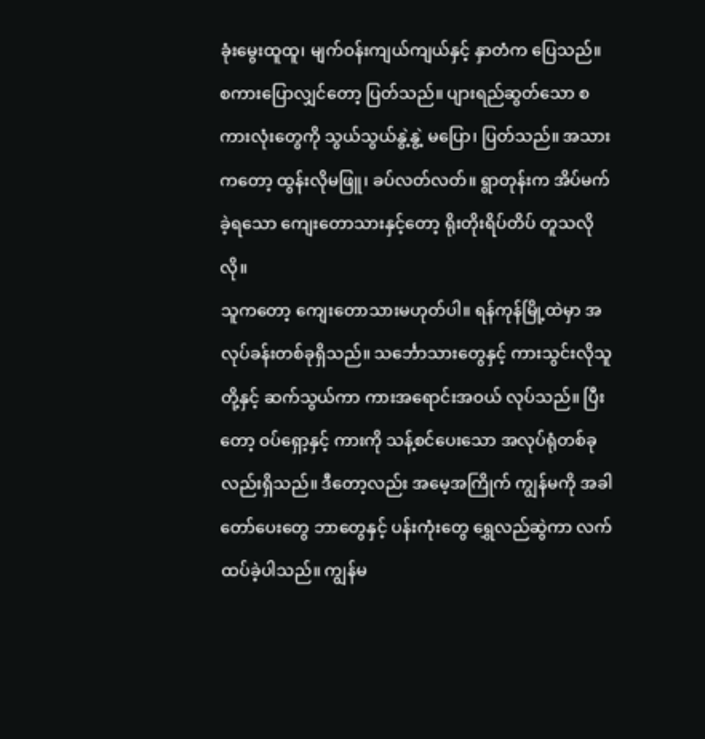ခုံးမွေးထူထူ၊ မျက်ဝန်းကျယ်ကျယ်နှင့် နှာတံက ပြေသည်။ စကားပြောလျှင်တော့ ပြတ်သည်။ ပျားရည်ဆွတ်သော စကားလုံးတွေကို သွယ်သွယ်နွဲ့နွဲ့ မပြော၊ ပြတ်သည်။ အသားကတော့ ထွန်းလိုမဖြူ၊ ခပ်လတ်လတ်။ ရွာတုန်းက အိပ်မက်ခဲ့ရသော ကျေးတောသားနှင့်တော့ ရိုးတိုးရိပ်တိပ် တူသလိုလို။
သူကတော့ ကျေးတောသားမဟုတ်ပါ။ ရန်ကုန်မြို့ထဲမှာ အလုပ်ခန်းတစ်ခုရှိသည်။ သင်္ဘောသားတွေနှင့် ကားသွင်းလိုသူတို့နှင့် ဆက်သွယ်ကာ ကားအရောင်းအဝယ် လုပ်သည်။ ပြီးတော့ ဝပ်ရှော့နှင့် ကားကို သန့်စင်ပေးသော အလုပ်ရုံတစ်ခုလည်းရှိသည်။ ဒီတော့လည်း အမေ့အကြိုက် ကျွန်မကို အခါတော်ပေးတွေ ဘာတွေနှင့် ပန်းကုံးတွေ ရွှေလည်ဆွဲကာ လက်ထပ်ခဲ့ပါသည်။ ကျွန်မ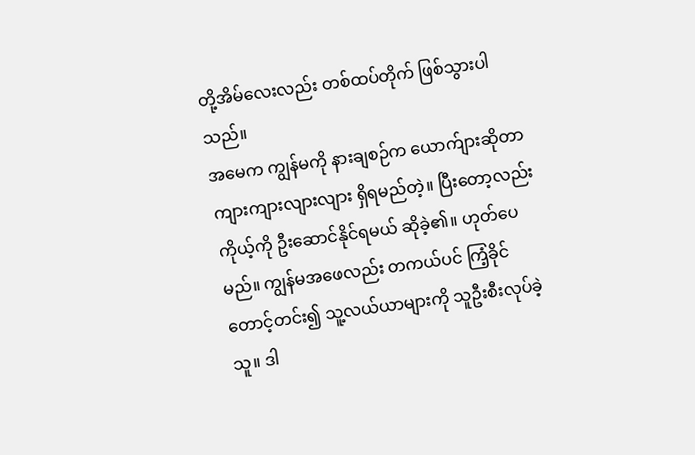တို့အိမ်လေးလည်း တစ်ထပ်တိုက် ဖြစ်သွားပါသည်။
အမေက ကျွန်မကို နားချစဉ်က ယောက်ျားဆိုတာ ကျားကျားလျားလျား ရှိရမည်တဲ့။ ပြီးတော့လည်း ကိုယ့်ကို ဦးဆောင်နိုင်ရမယ် ဆိုခဲ့၏။ ဟုတ်ပေမည်။ ကျွန်မအဖေလည်း တကယ်ပင် ကြံ့ခိုင်တောင့်တင်း၍ သူ့လယ်ယာများကို သူဦးစီးလုပ်ခဲ့သူ။ ဒါ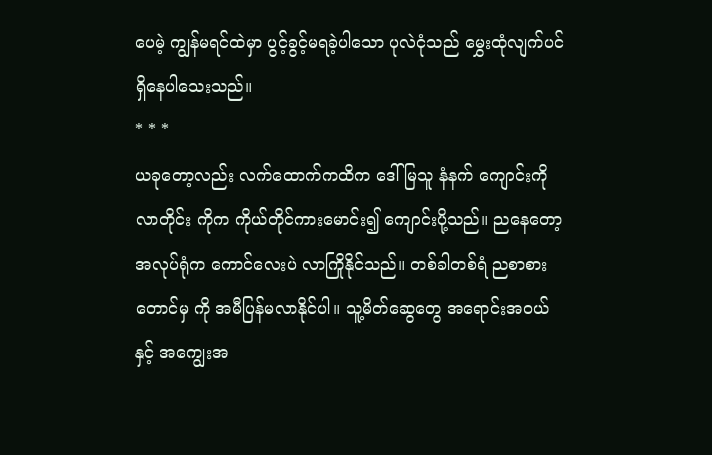ပေမဲ့ ကျွန်မရင်ထဲမှာ ပွင့်ခွင့်မရခဲ့ပါသော ပုလဲငုံသည် မွှေးထုံလျက်ပင် ရှိနေပါသေးသည်။
* * *
ယခုတော့လည်း လက်ထောက်ကထိက ဒေါ်မြသူ နံနက် ကျောင်းကိုလာတိုင်း ကိုက ကိုယ်တိုင်ကားမောင်း၍ ကျောင်းပို့သည်။ ညနေတော့ အလုပ်ရုံက ကောင်လေးပဲ လာကြိုနိုင်သည်။ တစ်ခါတစ်ရံ ညစာစားတောင်မှ ကို အမီပြန်မလာနိုင်ပါ။ သူ့မိတ်ဆွေတွေ အရောင်းအဝယ်နှင့် အကျွေးအ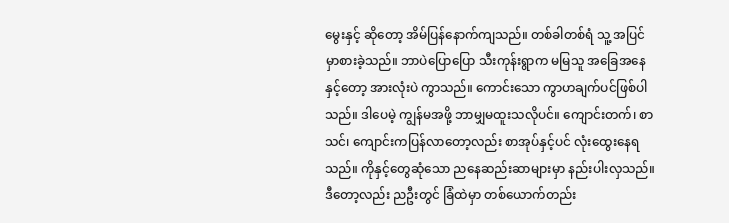မွေးနှင့် ဆိုတော့ အိမ်ပြန်နောက်ကျသည်။ တစ်ခါတစ်ရံ သူ့ အပြင်မှာစားခဲ့သည်။ ဘာပဲပြောပြော သီးကုန်းရွာက မမြသူ အခြေအနေနှင့်တော့ အားလုံးပဲ ကွာသည်။ ကောင်းသော ကွာဟချက်ပင်ဖြစ်ပါသည်။ ဒါပေမဲ့ ကျွန်မအဖို့ ဘာမျှမထူးသလိုပင်။ ကျောင်းတက်၊ စာသင်၊ ကျောင်းကပြန်လာတော့လည်း စာအုပ်နှင့်ပင် လုံးထွေးနေရသည်။ ကိုနှင့်တွေဆုံသော ညနေဆည်းဆာများမှာ နည်းပါးလှသည်။ ဒီတော့လည်း ညဦးတွင် ခြံထဲမှာ တစ်ယောက်တည်း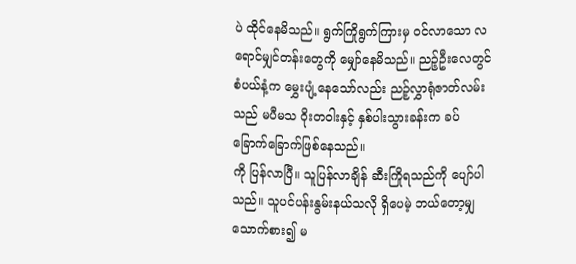ပဲ ထိုင်နေမိသည်။ ရွက်ကြိုရွက်ကြားမှ ဝင်လာသော လရောင်မျှင်တန်းတွေကို မျှော်နေမိသည်။ ညဉ့်ဦးလေတွင် စံပယ်နံ့က မွှေးပျံ့နေသော်လည်း ညဉ့်လွှာရုံဇာတ်လမ်းသည် မပီမသ ဝိုးတဝါးနှင့် နှစ်ပါးသွားခန်းက ခပ်ခြောက်ခြောက်ဖြစ်နေသည်။
ကို ပြန်လာပြီ။ သူပြန်လာချိန် ဆီးကြိုရသည်ကို ပျော်ပါသည်။ သူပင်ပန်းနွမ်းနယ်သလို ရှိပေမဲ့ ဘယ်တော့မျှ သောက်စား၍ မ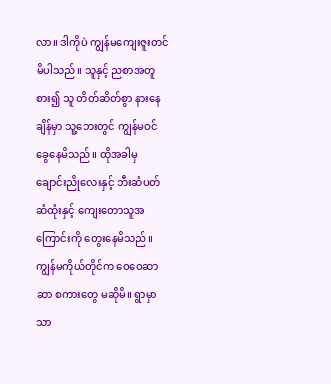လာ။ ဒါကိုပဲ ကျွန်မကျေးဇူးတင်မိပါသည်။ သူနှင့် ညစာအတူစား၍ သူ တိတ်ဆိတ်စွာ နားနေချိန်မှာ သူ့ဘေးတွင် ကျွန်မဝင်ခွေနေမိသည်။ ထိုအခါမှ ချောင်းညိုလေးနှင့် ဘီးဆံပတ်ဆံထုံးနှင့် ကျေးတောသူအကြောင်းကို တွေးနေမိသည်။ ကျွန်မကိုယ်တိုင်က ဝေဝေဆာဆာ စကားတွေ မဆိုမိ။ ရွာမှာသာ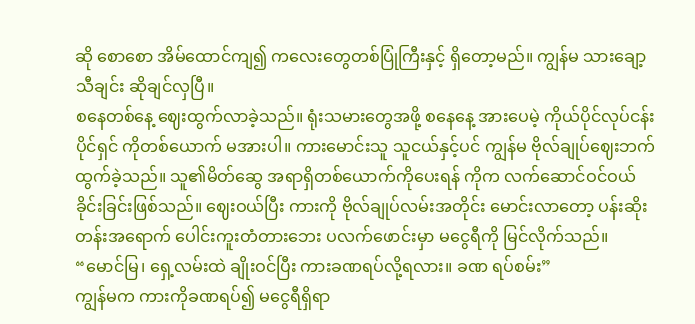ဆို စောစော အိမ်ထောင်ကျ၍ ကလေးတွေတစ်ပြုံကြီးနှင့် ရှိတော့မည်။ ကျွန်မ သားချော့သီချင်း ဆိုချင်လှပြီ။
စနေတစ်နေ့ ဈေးထွက်လာခဲ့သည်။ ရုံးသမားတွေအဖို့ စနေနေ့ အားပေမဲ့ ကိုယ်ပိုင်လုပ်ငန်းပိုင်ရှင် ကိုတစ်ယောက် မအားပါ။ ကားမောင်းသူ သူငယ်နှင့်ပင် ကျွန်မ ဗိုလ်ချုပ်ဈေးဘက် ထွက်ခဲ့သည်။ သူ၏မိတ်ဆွေ အရာရှိတစ်ယောက်ကိုပေးရန် ကိုက လက်ဆောင်ဝင်ဝယ်ခိုင်းခြင်းဖြစ်သည်။ ဈေးဝယ်ပြီး ကားကို ဗိုလ်ချုပ်လမ်းအတိုင်း မောင်းလာတော့ ပန်းဆိုးတန်းအရောက် ပေါင်းကူးတံတားဘေး ပလက်ဖောင်းမှာ မငွေရီကို မြင်လိုက်သည်။
“မောင်မြ၊ ရှေ့လမ်းထဲ ချိုးဝင်ပြီး ကားခဏရပ်လို့ရလား။ ခဏ ရပ်စမ်း”
ကျွန်မက ကားကိုခဏရပ်၍ မငွေရီရှိရာ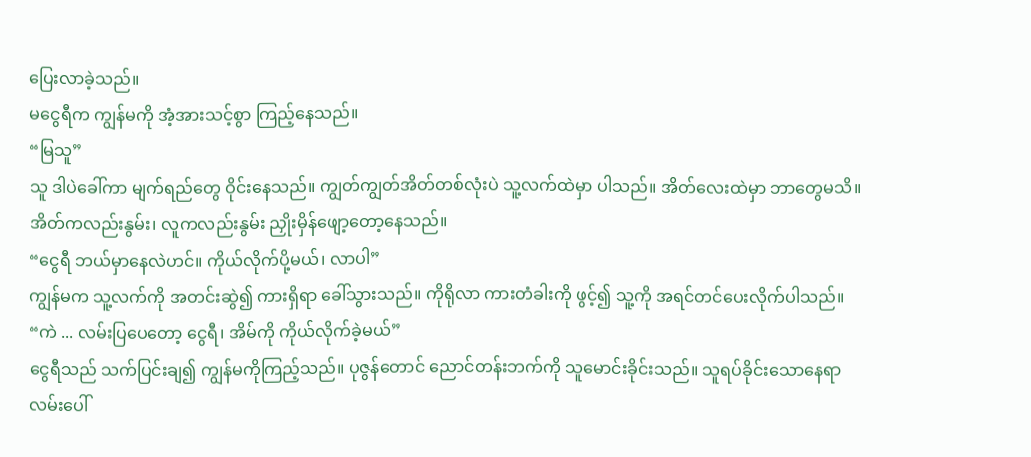ပြေးလာခဲ့သည်။
မငွေရီက ကျွန်မကို အံ့အားသင့်စွာ ကြည့်နေသည်။
“မြသူ”
သူ ဒါပဲခေါ်ကာ မျက်ရည်တွေ ဝိုင်းနေသည်။ ကျွတ်ကျွတ်အိတ်တစ်လုံးပဲ သူ့လက်ထဲမှာ ပါသည်။ အိတ်လေးထဲမှာ ဘာတွေမသိ။ အိတ်ကလည်းနွမ်း၊ လူကလည်းနွမ်း ညှိုးမှိန်ဖျော့တော့နေသည်။
“ငွေရီ ဘယ်မှာနေလဲဟင်။ ကိုယ်လိုက်ပို့မယ်၊ လာပါ”
ကျွန်မက သူ့လက်ကို အတင်းဆွဲ၍ ကားရှိရာ ခေါ်သွားသည်။ ကိုရိုလာ ကားတံခါးကို ဖွင့်၍ သူ့ကို အရင်တင်ပေးလိုက်ပါသည်။
“ကဲ ... လမ်းပြပေတော့ ငွေရီ၊ အိမ်ကို ကိုယ်လိုက်ခဲ့မယ်”
ငွေရီသည် သက်ပြင်းချ၍ ကျွန်မကိုကြည့်သည်။ ပုဇွန်တောင် ညောင်တန်းဘက်ကို သူမောင်းခိုင်းသည်။ သူရပ်ခိုင်းသောနေရာ လမ်းပေါ်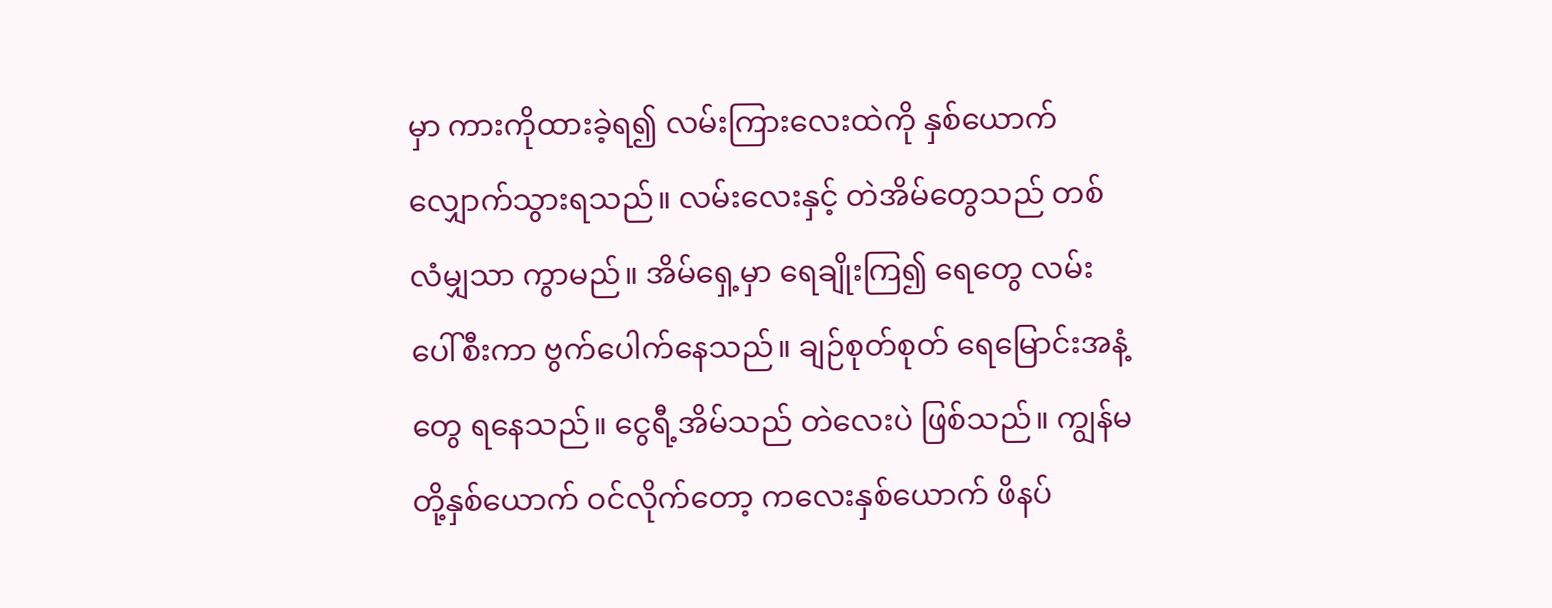မှာ ကားကိုထားခဲ့ရ၍ လမ်းကြားလေးထဲကို နှစ်ယောက်လျှောက်သွားရသည်။ လမ်းလေးနှင့် တဲအိမ်တွေသည် တစ်လံမျှသာ ကွာမည်။ အိမ်ရှေ့မှာ ရေချိုးကြ၍ ရေတွေ လမ်းပေါ်စီးကာ ဗွက်ပေါက်နေသည်။ ချဉ်စုတ်စုတ် ရေမြောင်းအနံ့တွေ ရနေသည်။ ငွေရီ့အိမ်သည် တဲလေးပဲ ဖြစ်သည်။ ကျွန်မတို့နှစ်ယောက် ဝင်လိုက်တော့ ကလေးနှစ်ယောက် ဖိနပ်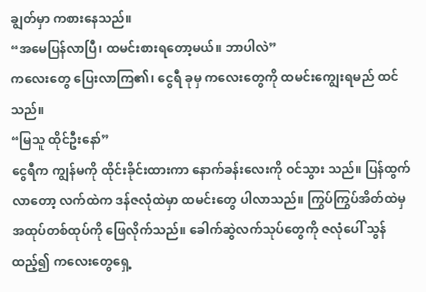ချွတ်မှာ ကစားနေသည်။
“အမေပြန်လာပြီ၊ ထမင်းစားရတော့မယ်။ ဘာပါလဲ”
ကလေးတွေ ပြေးလာကြ၏၊ ငွေရီ ခုမှ ကလေးတွေကို ထမင်းကျွေးရမည် ထင်သည်။
“မြသူ ထိုင်ဦးနော်”
ငွေရီက ကျွန်မကို ထိုင်းခိုင်းထားကာ နောက်ခန်းလေးကို ဝင်သွား သည်။ ပြန်ထွက်လာတော့ လက်ထဲက ဒန်ဇလုံထဲမှာ ထမင်းတွေ ပါလာသည်။ ကြွပ်ကြွပ်အိတ်ထဲမှ အထုပ်တစ်ထုပ်ကို ဖြေလိုက်သည်။ ခေါက်ဆွဲလက်သုပ်တွေကို ဇလုံပေါ် သွန်ထည့်၍ ကလေးတွေရှေ့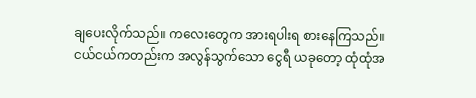ချပေးလိုက်သည်။ ကလေးတွေက အားရပါးရ စားနေကြသည်။
ငယ်ငယ်ကတည်းက အလွန်သွက်သော ငွေရီ ယခုတော့ ထုံထုံအ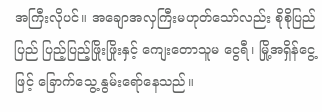အကြီးလိုပင်။ အချောအလှကြီးမဟုတ်သော်လည်း စိုစိုပြည်ပြည် ပြည့်ပြည့်ဖြိုးဖြိုးနှင့် ကျေးတောသူမ ငွေရီ၊ မြို့အရှိန်ငွေ့ဖြင့် ခြောက်သွေ့ နွမ်းရော်နေသည်။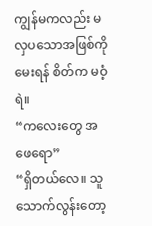ကျွန်မကလည်း မလှပသောအဖြစ်ကို မေးရန် စိတ်က မဝံ့ရဲ။
“ကလေးတွေ အဖေရော”
“ရှိတယ်လေ။ သူသောက်လွန်းတော့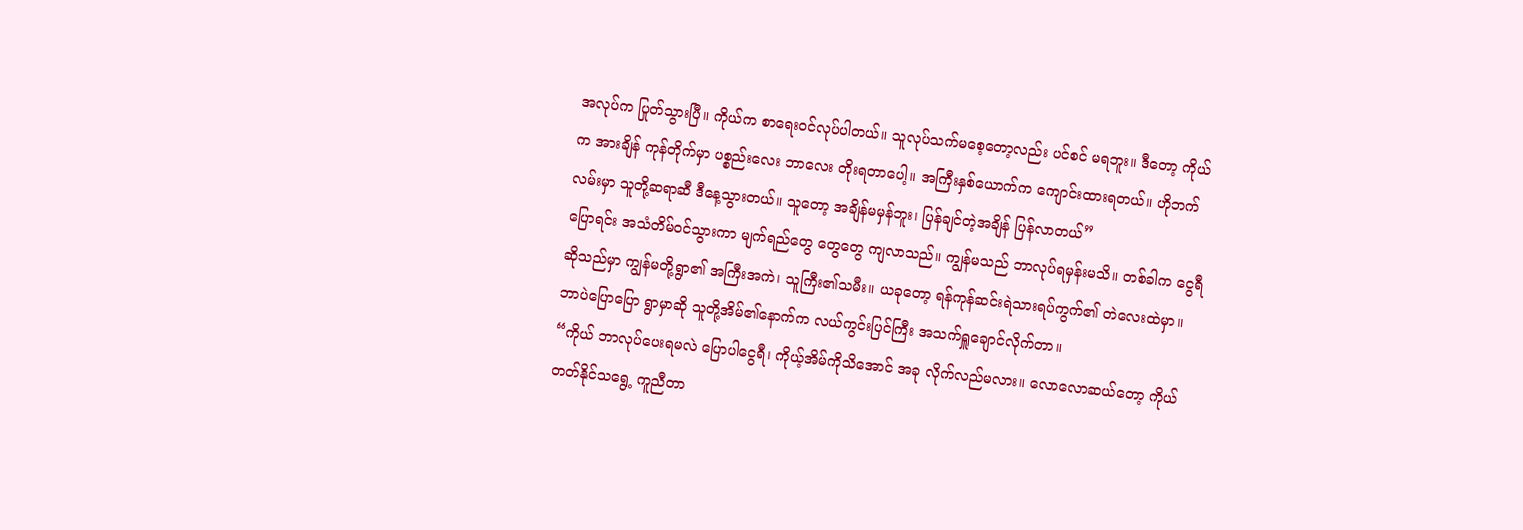အလုပ်က ပြုတ်သွားပြီ။ ကိုယ်က စာရေးဝင်လုပ်ပါတယ်။ သူလုပ်သက်မစေ့တော့လည်း ပင်စင် မရဘူး။ ဒီတော့ ကိုယ်က အားချိန် ကုန်တိုက်မှာ ပစ္စည်းလေး ဘာလေး တိုးရတာပေါ့။ အကြီးနှစ်ယောက်က ကျောင်းထားရတယ်။ ဟိုဘက်လမ်းမှာ သူတို့ဆရာဆီ ဒီနေ့သွားတယ်။ သူတော့ အချိန်မမှန်ဘူး၊ ပြန်ချင်တဲ့အချိန် ပြန်လာတယ်”
ပြောရင်း အသံတိမ်ဝင်သွားကာ မျက်ရည်တွေ တွေတွေ ကျလာသည်။ ကျွန်မသည် ဘာလုပ်ရမှန်းမသိ။ တစ်ခါက ငွေရီ ဆိုသည်မှာ ကျွန်မတို့ရွာ၏ အကြီးအကဲ၊ သူကြီး၏သမီး။ ယခုတော့ ရန်ကုန်ဆင်းရဲသားရပ်ကွက်၏ တဲလေးထဲမှာ။ ဘာပဲပြောပြော ရွာမှာဆို သူတို့အိမ်၏နောက်က လယ်ကွင်းပြင်ကြီး အသက်ရှူချောင်လိုက်တာ။
“ကိုယ် ဘာလုပ်ပေးရမလဲ ပြောပါငွေရီ၊ ကိုယ့်အိမ်ကိုသိအောင် အခု လိုက်လည်မလား။ လောလောဆယ်တော့ ကိုယ်တတ်နိုင်သရွေ့ ကူညီတာ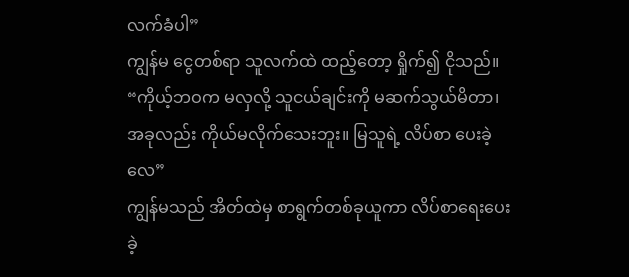လက်ခံပါ”
ကျွန်မ ငွေတစ်ရာ သူလက်ထဲ ထည့်တော့ ရှိုက်၍ ငိုသည်။
“ကိုယ့်ဘဝက မလှလို့ သူငယ်ချင်းကို မဆက်သွယ်မိတာ၊ အခုလည်း ကိုယ်မလိုက်သေးဘူး။ မြသူရဲ့ လိပ်စာ ပေးခဲ့လေ”
ကျွန်မသည် အိတ်ထဲမှ စာရွက်တစ်ခုယူကာ လိပ်စာရေးပေးခဲ့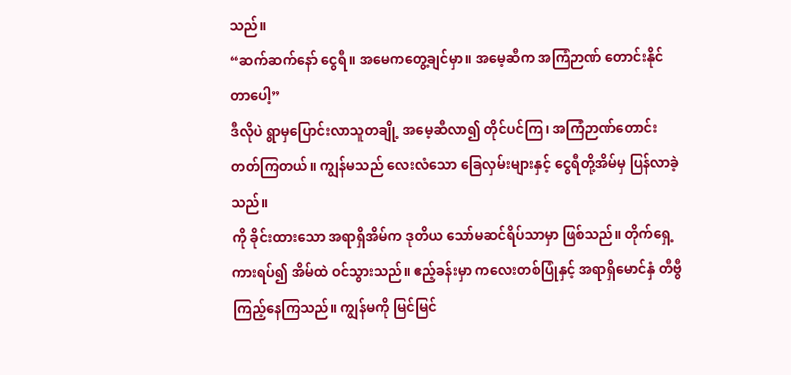သည်။
“ဆက်ဆက်နော် ငွေရီ။ အမေကတွေ့ချင်မှာ။ အမေ့ဆီက အကြံဉာဏ် တောင်းနိုင်တာပေါ့”
ဒီလိုပဲ ရွာမှပြောင်းလာသူတချို့ အမေ့ဆီလာ၍ တိုင်ပင်ကြ၊ အကြံဉာဏ်တောင်းတတ်ကြတယ်။ ကျွန်မသည် လေးလံသော ခြေလှမ်းများနှင့် ငွေရီတို့အိမ်မှ ပြန်လာခဲ့သည်။
ကို ခိုင်းထားသော အရာရှိအိမ်က ဒုတိယ သော်မဆင်ရိပ်သာမှာ ဖြစ်သည်။ တိုက်ရှေ့ကားရပ်၍ အိမ်ထဲ ဝင်သွားသည်။ ဧည့်ခန်းမှာ ကလေးတစ်ပြုံနှင့် အရာရှိမောင်နှံ တီဗွီကြည့်နေကြသည်။ ကျွန်မကို မြင်မြင်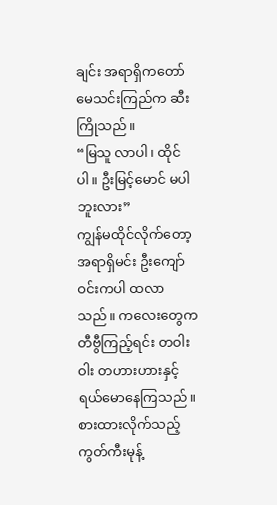ချင်း အရာရှိကတော် မေသင်းကြည်က ဆီးကြိုသည်။
“မြသူ လာပါ၊ ထိုင်ပါ။ ဦးမြင့်မောင် မပါဘူးလား”
ကျွန်မထိုင်လိုက်တော့ အရာရှိမင်း ဦးကျော်ဝင်းကပါ ထလာသည်။ ကလေးတွေက တီဗွီကြည့်ရင်း တဝါးဝါး တဟားဟားနှင့် ရယ်မောနေကြသည်။ စားထားလိုက်သည့် ကွတ်ကီးမုန့်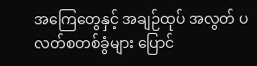အကြေတွေနှင့် အချဉ်ထုပ် အလွတ် ပလတ်စတစ်ခွံများ ပြောင်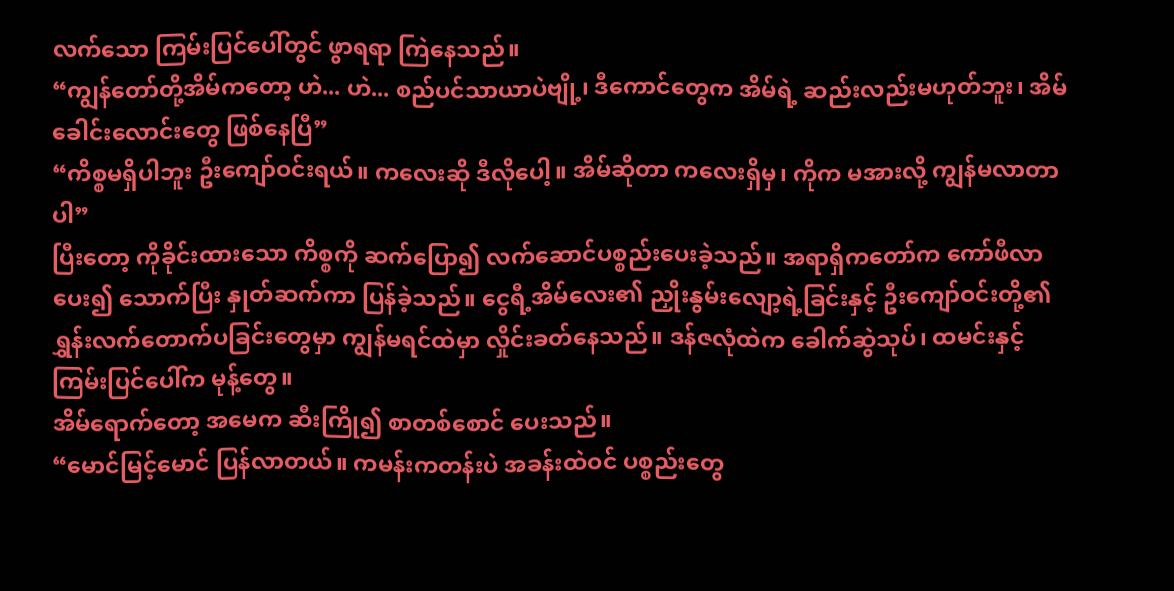လက်သော ကြမ်းပြင်ပေါ်တွင် ဖွာရရာ ကြဲနေသည်။
“ကျွန်တော်တို့အိမ်ကတော့ ဟဲ... ဟဲ... စည်ပင်သာယာပဲဗျို့၊ ဒီကောင်တွေက အိမ်ရဲ့ ဆည်းလည်းမဟုတ်ဘူး၊ အိမ်ခေါင်းလောင်းတွေ ဖြစ်နေပြီ”
“ကိစ္စမရှိပါဘူး ဦးကျော်ဝင်းရယ်။ ကလေးဆို ဒီလိုပေါ့။ အိမ်ဆိုတာ ကလေးရှိမှ၊ ကိုက မအားလို့ ကျွန်မလာတာပါ”
ပြီးတော့ ကိုခိုင်းထားသော ကိစ္စကို ဆက်ပြော၍ လက်ဆောင်ပစ္စည်းပေးခဲ့သည်။ အရာရှိကတော်က ကော်ဖီလာပေး၍ သောက်ပြီး နှုတ်ဆက်ကာ ပြန်ခဲ့သည်။ ငွေရီ့အိမ်လေး၏ ညှိုးနွမ်းလျော့ရဲ့ခြင်းနှင့် ဦးကျော်ဝင်းတို့၏ ရွှန်းလက်တောက်ပခြင်းတွေမှာ ကျွန်မရင်ထဲမှာ လှိုင်းခတ်နေသည်။ ဒန်ဇလုံထဲက ခေါက်ဆွဲသုပ်၊ ထမင်းနှင့် ကြမ်းပြင်ပေါ်က မုန့်တွေ။
အိမ်ရောက်တော့ အမေက ဆီးကြို၍ စာတစ်စောင် ပေးသည်။
“မောင်မြင့်မောင် ပြန်လာတယ်။ ကမန်းကတန်းပဲ အခန်းထဲဝင် ပစ္စည်းတွေ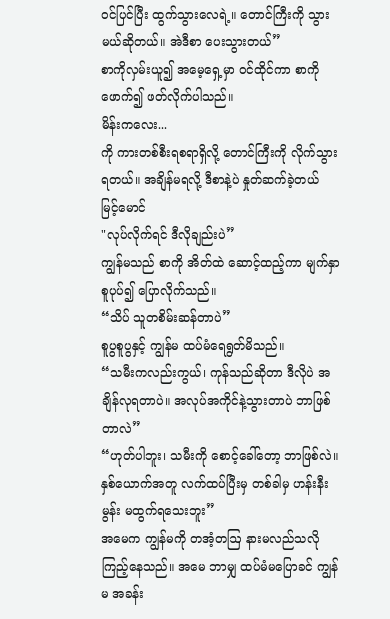ဝင်ပြင်ပြီး ထွက်သွားလေရဲ့။ တောင်ကြီးကို သွားမယ်ဆိုတယ်။ အဲဒီစာ ပေးသွားတယ်”
စာကိုလှမ်းယူ၍ အမေ့ရှေ့မှာ ဝင်ထိုင်ကာ စာကို ဖောက်၍ ဖတ်လိုက်ပါသည်။
မိန်းကလေး...
ကို ကားတစ်စီးရစရာရှိလို့ တောင်ကြီးကို လိုက်သွားရတယ်။ အချိန်မရလို့ ဒီစာနဲ့ပဲ နှုတ်ဆက်ခဲ့တယ်
မြင့်မောင်
"လုပ်လိုက်ရင် ဒီလိုချည်းပဲ”
ကျွန်မသည် စာကို အိတ်ထဲ ဆောင့်ထည့်ကာ မျက်နှာစူပုပ်၍ ပြောလိုက်သည်။
“သိပ် သူတစိမ်းဆန်တာပဲ”
စူပွစူပွနှင့် ကျွန်မ ထပ်မံရေရွတ်မိသည်။
“သမီးကလည်းကွယ်၊ ကုန်သည်ဆိုတာ ဒီလိုပဲ အချိန်လုရတာပဲ။ အလုပ်အကိုင်နဲ့သွားတာပဲ ဘာဖြစ်တာလဲ”
“ဟုတ်ပါဘူး၊ သမီးကို စောင့်ခေါ်တော့ ဘာဖြစ်လဲ။ နှစ်ယောက်အတူ လက်ထပ်ပြီးမှ တစ်ခါမှ ဟန်းနီးမွန်း မထွက်ရသေးဘူး”
အမေက ကျွန်မကို တအံ့တဩ နားမလည်သလို ကြည့်နေသည်။ အမေ ဘာမျှ ထပ်မံမပြောခင် ကျွန်မ အခန်း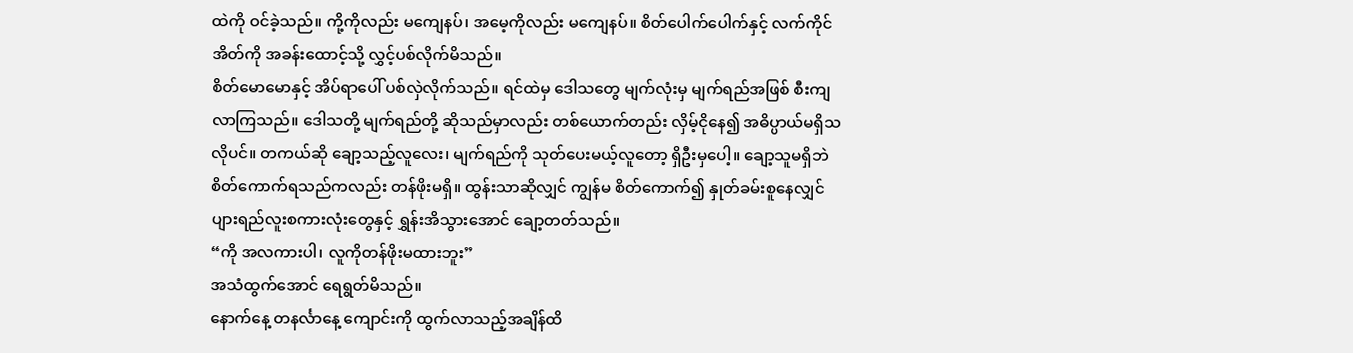ထဲကို ဝင်ခဲ့သည်။ ကို့ကိုလည်း မကျေနပ်၊ အမေ့ကိုလည်း မကျေနပ်။ စိတ်ပေါက်ပေါက်နှင့် လက်ကိုင်အိတ်ကို အခန်းထောင့်သို့ လွှင့်ပစ်လိုက်မိသည်။
စိတ်မောမောနှင့် အိပ်ရာပေါ် ပစ်လှဲလိုက်သည်။ ရင်ထဲမှ ဒေါသတွေ မျက်လုံးမှ မျက်ရည်အဖြစ် စီးကျလာကြသည်။ ဒေါသတို့ မျက်ရည်တို့ ဆိုသည်မှာလည်း တစ်ယောက်တည်း လှိမ့်ငိုနေ၍ အဓိပ္ပာယ်မရှိသလိုပင်။ တကယ်ဆို ချော့သည့်လူလေး၊ မျက်ရည်ကို သုတ်ပေးမယ့်လူတော့ ရှိဦးမှပေါ့။ ချော့သူမရှိဘဲ စိတ်ကောက်ရသည်ကလည်း တန်ဖိုးမရှိ။ ထွန်းသာဆိုလျှင် ကျွန်မ စိတ်ကောက်၍ နှုတ်ခမ်းစူနေလျှင် ပျားရည်လူးစကားလုံးတွေနှင့် ရွှန်းအိသွားအောင် ချော့တတ်သည်။
“ကို အလကားပါ၊ လူကိုတန်ဖိုးမထားဘူး”
အသံထွက်အောင် ရေရွတ်မိသည်။
နောက်နေ့ တနင်္လာနေ့ ကျောင်းကို ထွက်လာသည့်အချိန်ထိ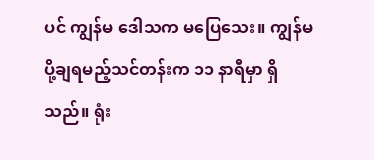ပင် ကျွန်မ ဒေါသက မပြေသေး။ ကျွန်မ ပို့ချရမည့်သင်တန်းက ၁၁ နာရီမှာ ရှိသည်။ ရုံး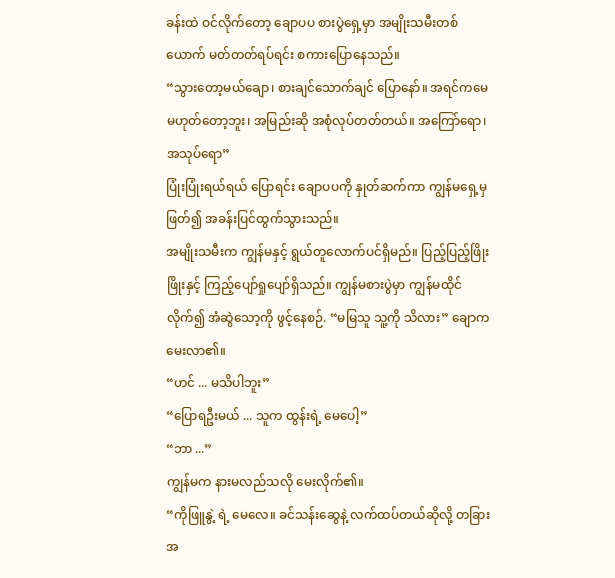ခန်းထဲ ဝင်လိုက်တော့ ချောပပ စားပွဲရှေ့မှာ အမျိုးသမီးတစ်ယောက် မတ်တတ်ရပ်ရင်း စကားပြောနေသည်။
“သွားတော့မယ်ချော၊ စားချင်သောက်ချင် ပြောနော်။ အရင်ကမေ မဟုတ်တော့ဘူး၊ အမြည်းဆို အစုံလုပ်တတ်တယ်။ အကြော်ရော၊ အသုပ်ရော”
ပြုံးပြုံးရယ်ရယ် ပြောရင်း ချောပပကို နှုတ်ဆက်ကာ ကျွန်မရှေ့မှဖြတ်၍ အခန်းပြင်ထွက်သွားသည်။
အမျိုးသမီးက ကျွန်မနှင့် ရွယ်တူလောက်ပင်ရှိမည်။ ပြည့်ပြည့်ဖြိုးဖြိုးနှင့် ကြည့်ပျော်ရှုပျော်ရှိသည်။ ကျွန်မစားပွဲမှာ ကျွန်မထိုင်လိုက်၍ အံဆွဲသော့ကို ဖွင့်နေစဉ်. “မမြသူ သူ့ကို သိလား” ချောက မေးလာ၏။
“ဟင် ... မသိပါဘူး”
“ပြောရဦးမယ် ... သူက ထွန်းရဲ့ မေပေါ့”
“ဘာ ...”
ကျွန်မက နားမလည်သလို မေးလိုက်၏။
“ကိုဖြူနွဲ့ ရဲ့ မေလေ။ ခင်သန်းဆွေနဲ့ လက်ထပ်တယ်ဆိုလို့ တခြားအ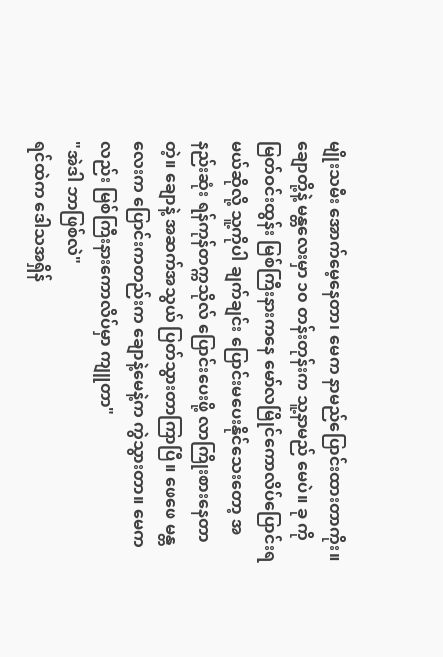မျိုးသမီး အောက်မေ့နေတာ၊ မေက နာမည်ပြောင်းထားတာကိုး။ ချောတို့နဲ့ မန္တလေးမှာ ၁၀ တန်းတုန်းက သူ့နာမည် မေပဲ။ ခု ကိုမြတ်ဝင်းထွန်း မြစ်ကြီးနားကနေ မော်လမြိုင်ကောလိပ်ပြောင်းရမယ်ဆိုလို့ သူ့ကိုပါ ချက်ချင်း ပြောင်းမပေးနိုင်သေးတော့ အနည်းဆုံး ရန်ကုန်တက္ကသိုလ် ပြောင်းပေးဖို့ လာကြိုးစားနေတာတဲ့။ ချောနဲ့ အဆက်အသွယ် ပြတ်သွားတာကြာပြီ။ ဖေဖေ မန္တလေးက ပြောင်းကတည်းက ချောနဲ့မေနဲ့က ကွဲသွားတာ။ မေကလည်း မြစ်ကြီးနားကောလိပ်မှာ ကျူတာ"
"အဲဒါ ဘာဖြစ်လဲ"
ရင်ထဲက ဒေါသအရှိန်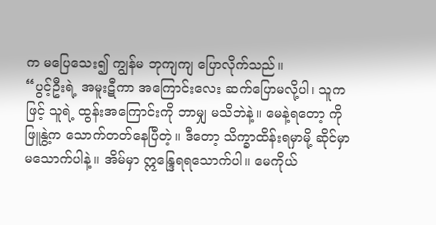က မပြေသေး၍ ကျွန်မ ဘုကျကျ ပြောလိုက်သည်။
“ပွင့်ဦးရဲ့ အမူးဋီကာ အကြောင်းလေး ဆက်ပြောမလို့ပါ၊ သူကဖြင့် သူရဲ့ ထွန်းအကြောင်းကို ဘာမျှ မသိဘဲနဲ့။ မေနဲ့ရတော့ ကိုဖြူနွဲ့က သောက်တတ်နေပြီတဲ့။ ဒီတော့ သိက္ခာထိန်းရမှာမို့ ဆိုင်မှာ မသောက်ပါနဲ့။ အိမ်မှာ ဣန္ဒြေရရသောက်ပါ။ မေကိုယ်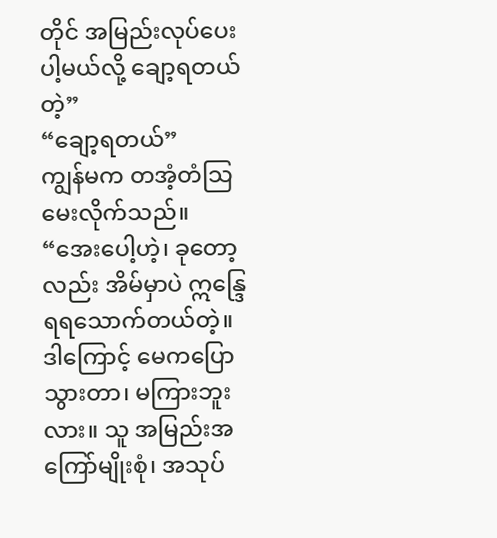တိုင် အမြည်းလုပ်ပေးပါ့မယ်လို့ ချော့ရတယ်တဲ့”
“ချော့ရတယ်”
ကျွန်မက တအံ့တံသြ မေးလိုက်သည်။
“အေးပေါ့ဟဲ့၊ ခုတော့လည်း အိမ်မှာပဲ ဣန္ဒြေရရသောက်တယ်တဲ့။ ဒါကြောင့် မေကပြောသွားတာ၊ မကြားဘူးလား။ သူ အမြည်းအကြော်မျိုးစုံ၊ အသုပ်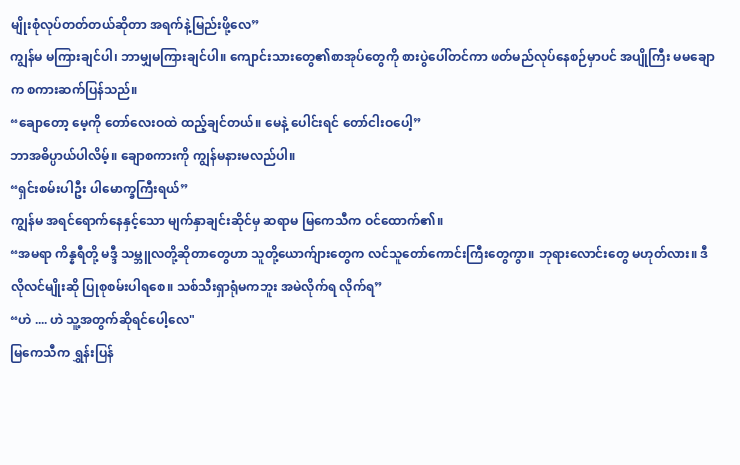မျိုးစုံလုပ်တတ်တယ်ဆိုတာ အရက်နဲ့မြည်းဖို့လေ”
ကျွန်မ မကြားချင်ပါ၊ ဘာမျှမကြားချင်ပါ။ ကျောင်းသားတွေ၏စာအုပ်တွေကို စားပွဲပေါ်တင်ကာ ဖတ်မည်လုပ်နေစဉ်မှာပင် အပျိုကြီး မမချောက စကားဆက်ပြန်သည်။
“ချောတော့ မေ့ကို တော်လေးဝထဲ ထည့်ချင်တယ်။ မေနဲ့ ပေါင်းရင် တော်ငါးဝပေါ့”
ဘာအဓိပ္ပာယ်ပါလိမ့်။ ချောစကားကို ကျွန်မနားမလည်ပါ။
“ရှင်းစမ်းပါဦး ပါမောက္ခကြီးရယ်”
ကျွန်မ အရင်ရောက်နေနှင့်သော မျက်နှာချင်းဆိုင်မှ ဆရာမ မြကေသီက ဝင်ထောက်၏။
“အမရာ ကိန္နရီတို့ မဒ္ဒီ သမ္ဘူလတို့ဆိုတာတွေဟာ သူတို့ယောက်ျားတွေက လင်သူတော်ကောင်းကြီးတွေကွာ။ ဘုရားလောင်းတွေ မဟုတ်လား။ ဒီလိုလင်မျိုးဆို ပြုစုစမ်းပါရစေ။ သစ်သီးရှာရုံမကဘူး အမဲလိုက်ရ လိုက်ရ”
“ဟဲ .... ဟဲ သူ့အတွက်ဆိုရင်ပေါ့လေ"
မြကေသီက ရွှန်းပြန်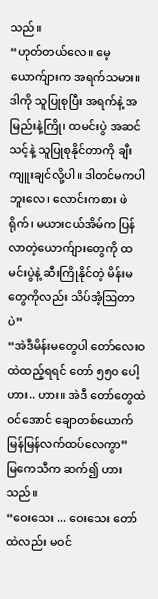သည်။
“ဟုတ်တယ်လေ။ မေ့ယောက်ျားက အရက်သမား။ ဒါကို သူပြုစုပြီး အရက်နဲ့ အမြည်းနဲ့ကြို၊ ထမင်းပွဲ အဆင်သင့်နဲ့ သူပြုစုနိုင်တာကို ချီးကျူးချင်လို့ပါ။ ဒါတင်မကပါဘူးလေ၊ လောင်းကစား ဖဲရိုက်၊ မယားငယ်အိမ်က ပြန်လာတဲ့ယောက်ျားတွေကို ထမင်းပွဲနဲ့ ဆီးကြိုနိုင်တဲ့ မိန်းမတွေကိုလည်း သိပ်အံ့ဩတာပဲ”
“အဲဒီမိန်းမတွေပါ တော်လေးဝထဲထည့်ရရင် တော် ၅၅၀ ပေါ့ ဟား.. ဟား။ အဲဒီ တော်တွေထဲဝင်အောင် ချောတစ်ယောက် မြန်မြန်လက်ထပ်လေကွာ”
မြကေသီက ဆက်၍ ဟားသည်။
“ဝေးသေး ... ဝေးသေး တော်ထဲလည်း မဝင်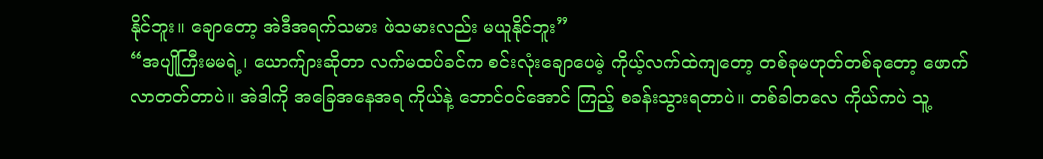နိုင်ဘူး။ ချောတော့ အဲဒီအရက်သမား ဖဲသမားလည်း မယူနိုင်ဘူး”
“အပျိုကြီးမမရဲ့၊ ယောက်ျားဆိုတာ လက်မထပ်ခင်က စင်းလုံးချောပေမဲ့ ကိုယ့်လက်ထဲကျတော့ တစ်ခုမဟုတ်တစ်ခုတော့ ဖောက်လာတတ်တာပဲ။ အဲဒါကို အခြေအနေအရ ကိုယ်နဲ့ ဘောင်ဝင်အောင် ကြည့် စခန်းသွားရတာပဲ။ တစ်ခါတလေ ကိုယ်ကပဲ သူ့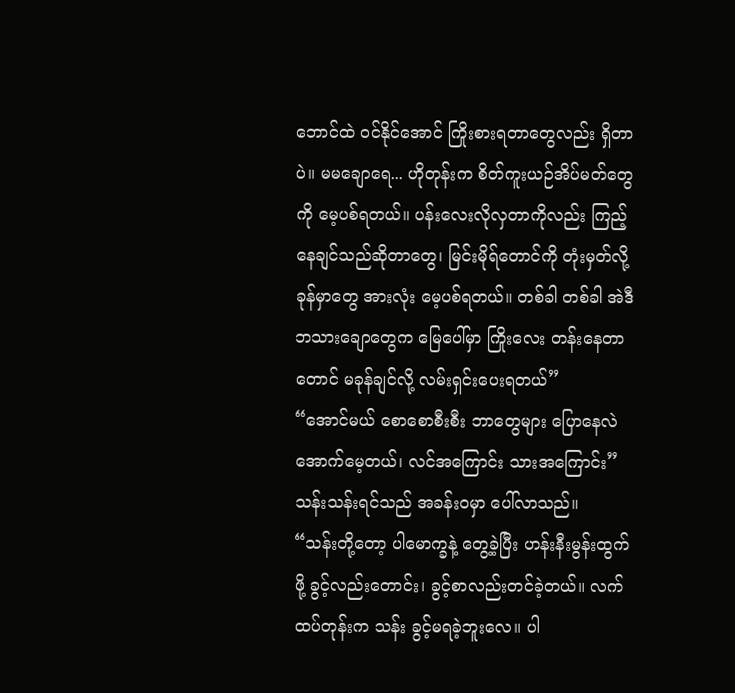ဘောင်ထဲ ဝင်နိုင်အောင် ကြိုးစားရတာတွေလည်း ရှိတာပဲ။ မမချောရေ... ဟိုတုန်းက စိတ်ကူးယဉ်အိပ်မတ်တွေကို မေ့ပစ်ရတယ်။ ပန်းလေးလိုလှတာကိုလည်း ကြည့်နေချင်သည်ဆိုတာတွေ၊ မြင်းမိုရ်တောင်ကို တုံးမှတ်လို့ ခုန်မှာတွေ အားလုံး မေ့ပစ်ရတယ်။ တစ်ခါ တစ်ခါ အဲဒီ ဘသားချောတွေက မြေပေါ်မှာ ကြိုးလေး တန်းနေတာတောင် မခုန်ချင်လို့ လမ်းရှင်းပေးရတယ်”
“အောင်မယ် စောစောစီးစီး ဘာတွေများ ပြောနေလဲ အောက်မေ့တယ်၊ လင်အကြောင်း သားအကြောင်း”
သန်းသန်းရင်သည် အခန်းဝမှာ ပေါ်လာသည်။
“သန်းတို့တော့ ပါမောက္ခနဲ့ တွေ့ခဲ့ပြီး ဟန်းနီးမွန်းထွက်ဖို့ ခွင့်လည်းတောင်း၊ ခွင့်စာလည်းတင်ခဲ့တယ်။ လက်ထပ်တုန်းက သန်း ခွင့်မရခဲ့ဘူးလေ။ ပါ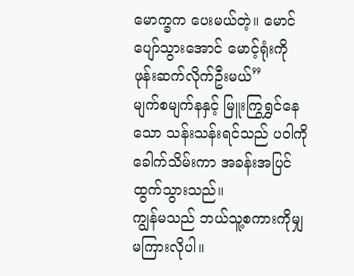မောက္ခက ပေးမယ်တဲ့။ မောင်ပျော်သွားအောင် မောင့်ရုံးကို ဖုန်းဆက်လိုက်ဦးမယ်”
မျက်စမျက်နနှင့် မြူးကြွရွှင်နေသော သန်းသန်းရင်သည် ပဝါကို ခေါက်သိမ်းကာ အခန်းအပြင် ထွက်သွားသည်။
ကျွန်မသည် ဘယ်သူ့စကားကိုမျှ မကြားလိုပါ။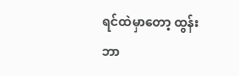ရင်ထဲမှာတော့ ထွန်းဘာ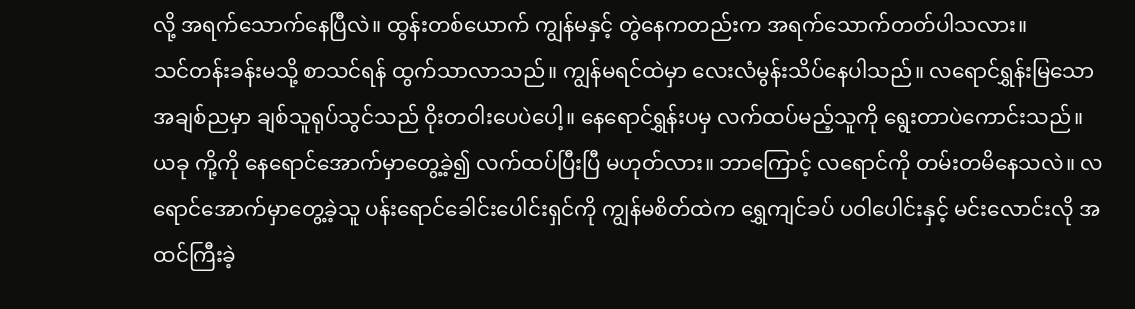လို့ အရက်သောက်နေပြီလဲ။ ထွန်းတစ်ယောက် ကျွန်မနှင့် တွဲနေကတည်းက အရက်သောက်တတ်ပါသလား။
သင်တန်းခန်းမသို့ စာသင်ရန် ထွက်သာလာသည်။ ကျွန်မရင်ထဲမှာ လေးလံမွန်းသိပ်နေပါသည်။ လရောင်ရွှန်းမြသော အချစ်ညမှာ ချစ်သူရုပ်သွင်သည် ဝိုးတဝါးပေပဲပေါ့။ နေရောင်ရွှန်းပမှ လက်ထပ်မည့်သူကို ရွေးတာပဲကောင်းသည်။ ယခု ကို့ကို နေရောင်အောက်မှာတွေ့ခဲ့၍ လက်ထပ်ပြီးပြီ မဟုတ်လား။ ဘာကြောင့် လရောင်ကို တမ်းတမိနေသလဲ။ လရောင်အောက်မှာတွေ့ခဲ့သူ ပန်းရောင်ခေါင်းပေါင်းရှင်ကို ကျွန်မစိတ်ထဲက ရွှေကျင်ခပ် ပဝါပေါင်းနှင့် မင်းလောင်းလို အထင်ကြီးခဲ့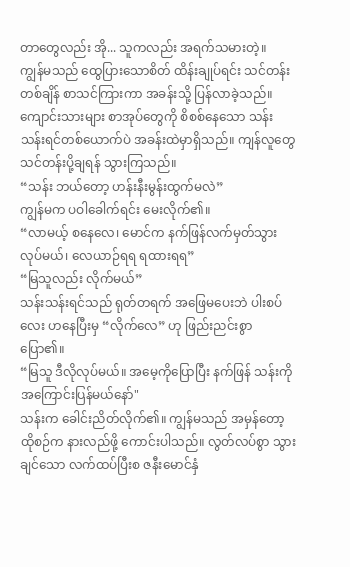တာတွေလည်း အို... သူကလည်း အရက်သမားတဲ့။
ကျွန်မသည် ထွေပြားသောစိတ် ထိန်းချုပ်ရင်း သင်တန်းတစ်ချိန် စာသင်ကြားကာ အခန်းသို့ ပြန်လာခဲ့သည်။ ကျောင်းသားများ စာအုပ်တွေကို စိစစ်နေသော သန်းသန်းရင်တစ်ယောက်ပဲ အခန်းထဲမှာရှိသည်။ ကျန်လူတွေ သင်တန်းပို့ချရန် သွားကြသည်။
“သန်း ဘယ်တော့ ဟန်းနီးမွန်းထွက်မလဲ”
ကျွန်မက ပဝါခေါက်ရင်း မေးလိုက်၏။
“လာမယ့် စနေလေ၊ မောင်က နက်ဖြန်လက်မှတ်သွားလုပ်မယ်၊ လေယာဉ်ရရ ရထားရရ”
“မြသူလည်း လိုက်မယ်”
သန်းသန်းရင်သည် ရုတ်တရက် အဖြေမပေးဘဲ ပါးစပ်လေး ဟနေပြီးမှ “လိုက်လေ” ဟု ဖြည်းညင်းစွာ ပြော၏။
“မြသူ ဒီလိုလုပ်မယ်။ အမေ့ကိုပြောပြီး နက်ဖြန် သန်းကို အကြောင်းပြန်မယ်နော်"
သန်းက ခေါင်းညိတ်လိုက်၏။ ကျွန်မသည် အမှန်တော့ ထိုစဉ်က နားလည်ဖို့ ကောင်းပါသည်။ လွတ်လပ်စွာ သွားချင်သော လက်ထပ်ပြီးစ ဇနီးမောင်နှံ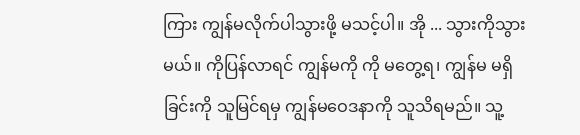ကြား ကျွန်မလိုက်ပါသွားဖို့ မသင့်ပါ။ အို ... သွားကိုသွားမယ်။ ကိုပြန်လာရင် ကျွန်မကို ကို မတွေ့ရ၊ ကျွန်မ မရှိခြင်းကို သူမြင်ရမှ ကျွန်မဝေဒနာကို သူသိရမည်။ သူ့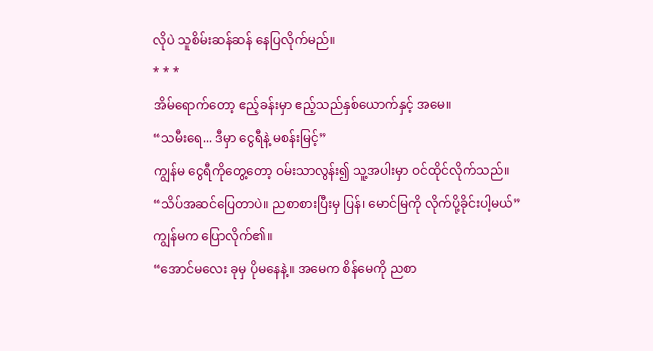လိုပဲ သူစိမ်းဆန်ဆန် နေပြလိုက်မည်။
* * *
အိမ်ရောက်တော့ ဧည့်ခန်းမှာ ဧည့်သည်နှစ်ယောက်နှင့် အမေ။
“သမီးရေ... ဒီမှာ ငွေရီနဲ့ မစန်းမြင့်”
ကျွန်မ ငွေရီကိုတွေ့တော့ ဝမ်းသာလွန်း၍ သူ့အပါးမှာ ဝင်ထိုင်လိုက်သည်။
“သိပ်အဆင်ပြေတာပဲ။ ညစာစားပြီးမှ ပြန်၊ မောင်မြကို လိုက်ပို့ခိုင်းပါ့မယ်”
ကျွန်မက ပြောလိုက်၏။
“အောင်မလေး ခုမှ ပိုမနေနဲ့။ အမေက စိန်မေကို ညစာ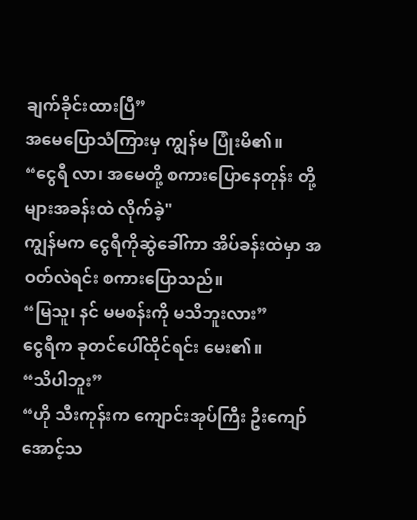ချက်ခိုင်းထားပြီ”
အမေပြောသံကြားမှ ကျွန်မ ပြုံးမိ၏။
“ငွေရီ လာ၊ အမေတို့ စကားပြောနေတုန်း တို့များအခန်းထဲ လိုက်ခဲ့"
ကျွန်မက ငွေရီကိုဆွဲခေါ်ကာ အိပ်ခန်းထဲမှာ အဝတ်လဲရင်း စကားပြောသည်။
“မြသူ၊ နင် မမစန်းကို မသိဘူးလား”
ငွေရီက ခုတင်ပေါ်ထိုင်ရင်း မေး၏။
“သိပါဘူး”
“ဟို သီးကုန်းက ကျောင်းအုပ်ကြီး ဦးကျော်အောင့်သ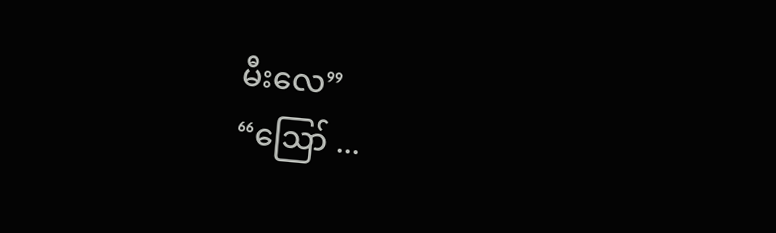မီးလေ”
“ဪ ...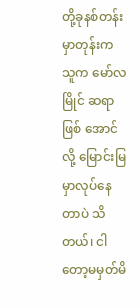တို့ခုနစ်တန်းမှာတုန်းက သူက မော်လမြိုင် ဆရာဖြစ် အောင်လို့ မြောင်းမြမှာလုပ်နေတာပဲ သိတယ်၊ ငါတော့မမှတ်မိ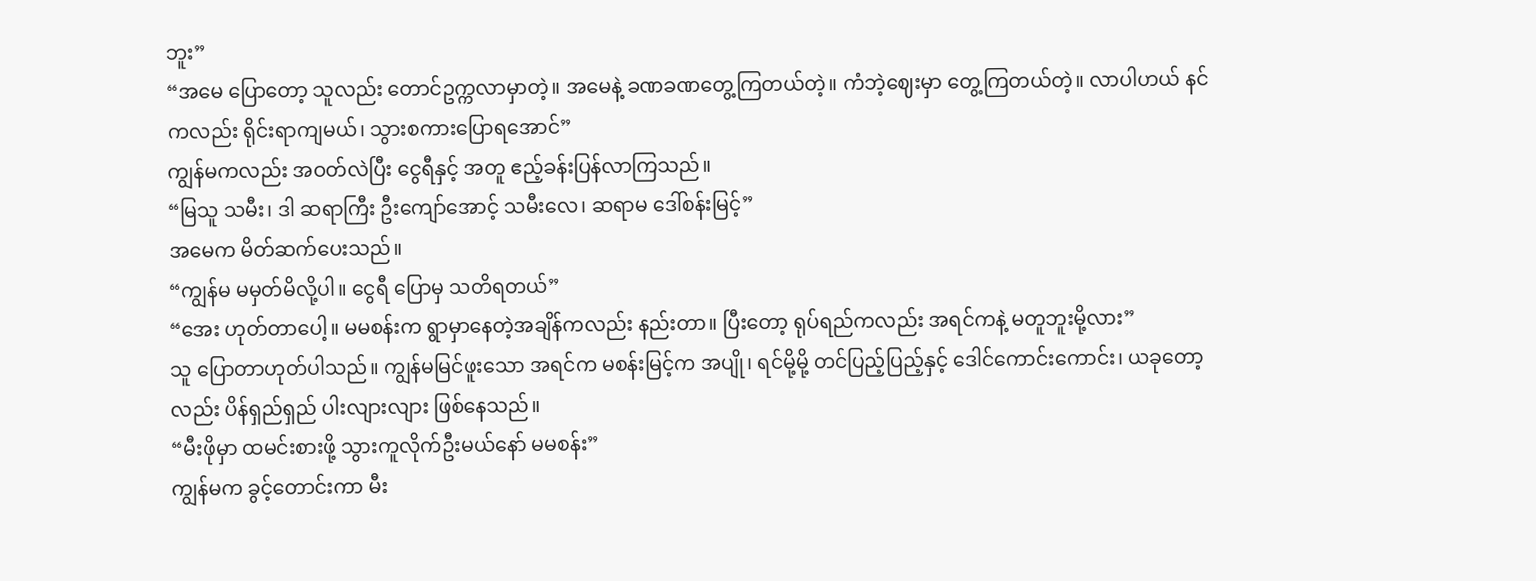ဘူး”
“အမေ ပြောတော့ သူလည်း တောင်ဥက္ကလာမှာတဲ့။ အမေနဲ့ ခဏခဏတွေ့ကြတယ်တဲ့။ ကံဘဲ့ဈေးမှာ တွေ့ကြတယ်တဲ့။ လာပါဟယ် နင်ကလည်း ရိုင်းရာကျမယ်၊ သွားစကားပြောရအောင်”
ကျွန်မကလည်း အဝတ်လဲပြီး ငွေရီနှင့် အတူ ဧည့်ခန်းပြန်လာကြသည်။
“မြသူ သမီး၊ ဒါ ဆရာကြီး ဦးကျော်အောင့် သမီးလေ၊ ဆရာမ ဒေါ်စန်းမြင့်”
အမေက မိတ်ဆက်ပေးသည်။
“ကျွန်မ မမှတ်မိလို့ပါ။ ငွေရီ ပြောမှ သတိရတယ်”
“အေး ဟုတ်တာပေါ့။ မမစန်းက ရွာမှာနေတဲ့အချိန်ကလည်း နည်းတာ။ ပြီးတော့ ရုပ်ရည်ကလည်း အရင်ကနဲ့ မတူဘူးမို့လား”
သူ ပြောတာဟုတ်ပါသည်။ ကျွန်မမြင်ဖူးသော အရင်က မစန်းမြင့်က အပျို၊ ရင်မို့မို့ တင်ပြည့်ပြည့်နှင့် ဒေါင်ကောင်းကောင်း၊ ယခုတော့လည်း ပိန်ရှည်ရှည် ပါးလျားလျား ဖြစ်နေသည်။
“မီးဖိုမှာ ထမင်းစားဖို့ သွားကူလိုက်ဦးမယ်နော် မမစန်း”
ကျွန်မက ခွင့်တောင်းကာ မီး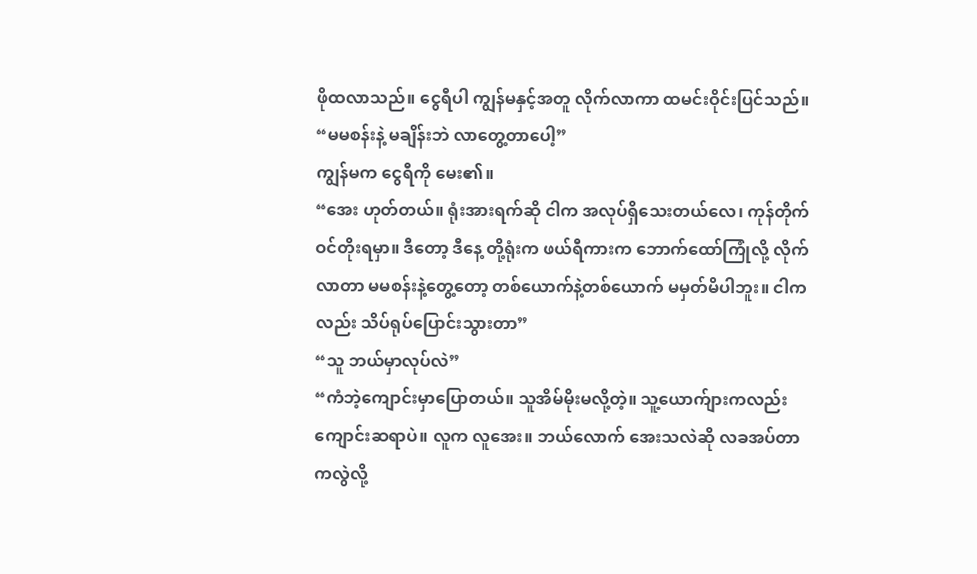ဖိုထလာသည်။ ငွေရီပါ ကျွန်မနှင့်အတူ လိုက်လာကာ ထမင်းဝိုင်းပြင်သည်။
“မမစန်းနဲ့ မချိန်းဘဲ လာတွေ့တာပေါ့”
ကျွန်မက ငွေရီကို မေး၏။
“အေး ဟုတ်တယ်။ ရုံးအားရက်ဆို ငါက အလုပ်ရှိသေးတယ်လေ၊ ကုန်တိုက် ဝင်တိုးရမှာ။ ဒီတော့ ဒီနေ့ တို့ရုံးက ဖယ်ရီကားက ဘောက်ထော်ကြုံလို့ လိုက်လာတာ မမစန်းနဲ့တွေ့တော့ တစ်ယောက်နဲ့တစ်ယောက် မမှတ်မိပါဘူး။ ငါကလည်း သိပ်ရုပ်ပြောင်းသွားတာ”
“သူ ဘယ်မှာလုပ်လဲ”
“ကံဘဲ့ကျောင်းမှာပြောတယ်။ သူအိမ်မိုးမလို့တဲ့။ သူ့ယောက်ျားကလည်း ကျောင်းဆရာပဲ။ လူက လူအေး။ ဘယ်လောက် အေးသလဲဆို လခအပ်တာကလွဲလို့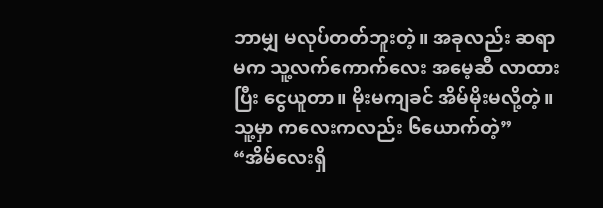ဘာမျှ မလုပ်တတ်ဘူးတဲ့။ အခုလည်း ဆရာမက သူ့လက်ကောက်လေး အမေ့ဆီ လာထားပြီး ငွေယူတာ။ မိုးမကျခင် အိမ်မိုးမလို့တဲ့။ သူ့မှာ ကလေးကလည်း ၆ယောက်တဲ့”
“အိမ်လေးရှိ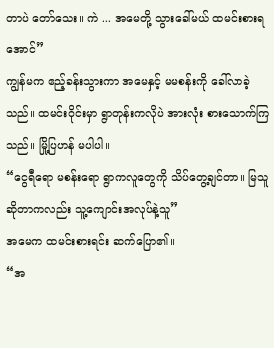တာပဲ တော်သေး။ ကဲ ... အမေတို့ သွားခေါ်မယ် ထမင်းစားရအောင်”
ကျွန်မက ဧည့်ခန်းသွားကာ အမေနှင့် မမစန်းကို ခေါ်လာခဲ့သည်။ ထမင်းဝိုင်းမှာ ရွာတုန်းကလိုပဲ အားလုံး စားသောက်ကြသည်။ မြို့ပြဟန် မပါပါ။
“ငွေရီရော မစန်းရော ရွာကလူတွေကို သိပ်တွေ့ချင်တာ။ မြသူ ဆိုတာကလည်း သူ့ကျောင်းအလုပ်နဲ့သူ”
အမေက ထမင်းစားရင်း ဆက်ပြော၏။
“အ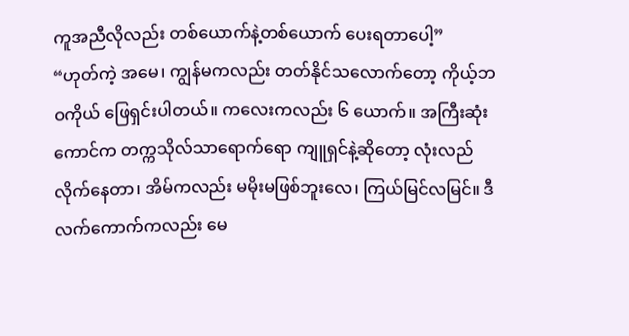ကူအညီလိုလည်း တစ်ယောက်နဲ့တစ်ယောက် ပေးရတာပေါ့”
“ဟုတ်ကဲ့ အမေ၊ ကျွန်မကလည်း တတ်နိုင်သလောက်တော့ ကိုယ့်ဘဝကိုယ် ဖြေရှင်းပါတယ်။ ကလေးကလည်း ၆ ယောက်။ အကြီးဆုံးကောင်က တက္ကသိုလ်သာရောက်ရော ကျူရှင်နဲ့ဆိုတော့ လုံးလည်လိုက်နေတာ၊ အိမ်ကလည်း မမိုးမဖြစ်ဘူးလေ၊ ကြယ်မြင်လမြင်။ ဒီလက်ကောက်ကလည်း မေ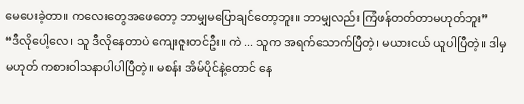မေပေးခဲ့တာ။ ကလေးတွေအဖေတော့ ဘာမျှမပြောချင်တော့ဘူး။ ဘာမျှလည်း ကြံဖန်တတ်တာမဟုတ်ဘူး”
“ဒီလိုပေါ့လေ၊ သူ ဒီလိုနေတာပဲ ကျေးဇူးတင်ဦး။ ကဲ ... သူက အရက်သောက်ပြီတဲ့၊ မယားငယ် ယူပါပြီတဲ့။ ဒါမှမဟုတ် ကစားဝါသနာပါပါပြီတဲ့။ မစန်း အိမ်ပိုင်နဲ့တောင် နေ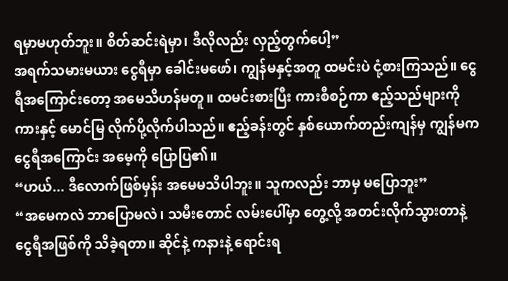ရမှာမဟုတ်ဘူး။ စိတ်ဆင်းရဲမှာ၊ ဒီလိုလည်း လှည့်တွက်ပေါ့”
အရက်သမားမယား ငွေရီမှာ ခေါင်းမဖော်၊ ကျွန်မနှင့်အတူ ထမင်းပဲ ငုံ့စားကြသည်။ ငွေရီအကြောင်းတော့ အမေသိဟန်မတူ။ ထမင်းစားပြီး ကားစီစဉ်ကာ ဧည့်သည်များကို ကားနှင့် မောင်မြ လိုက်ပို့လိုက်ပါသည်။ ဧည့်ခန်းတွင် နှစ်ယောက်တည်းကျန်မှ ကျွန်မက ငွေရီအကြောင်း အမေ့ကို ပြောပြ၏။
“ဟယ်... ဒီလောက်ဖြစ်မှန်း အမေမသိပါဘူး။ သူကလည်း ဘာမှ မပြောဘူး”
“အမေကလဲ ဘာပြောမလဲ၊ သမီးတောင် လမ်းပေါ်မှာ တွေ့လို့ အတင်းလိုက်သွားတာနဲ့ ငွေရီအဖြစ်ကို သိခဲ့ရတာ။ ဆိုင်နဲ့ ကနားနဲ့ ရောင်းရ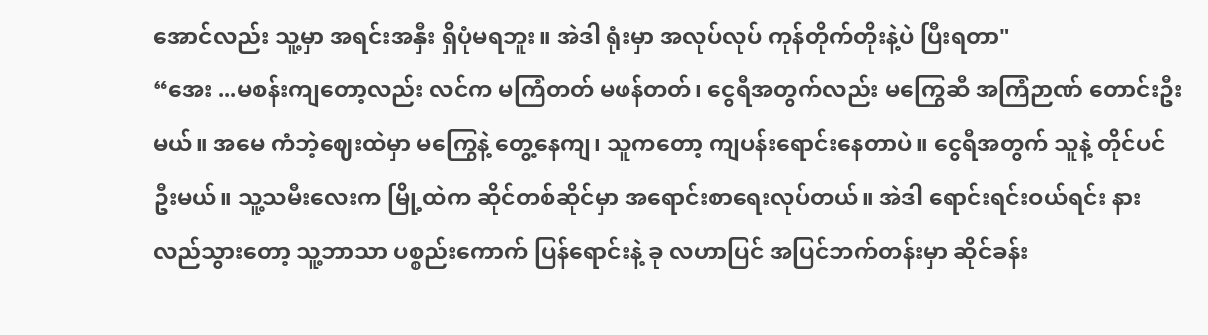အောင်လည်း သူ့မှာ အရင်းအနှီး ရှိပုံမရဘူး။ အဲဒါ ရုံးမှာ အလုပ်လုပ် ကုန်တိုက်တိုးနဲ့ပဲ ပြီးရတာ"
“အေး ...မစန်းကျတော့လည်း လင်က မကြံတတ် မဖန်တတ်၊ ငွေရီအတွက်လည်း မကြွေဆီ အကြံဉာဏ် တောင်းဦးမယ်။ အမေ ကံဘဲ့ဈေးထဲမှာ မကြွေနဲ့ တွေ့နေကျ၊ သူကတော့ ကျပန်းရောင်းနေတာပဲ။ ငွေရီအတွက် သူနဲ့ တိုင်ပင်ဦးမယ်။ သူ့သမီးလေးက မြို့ထဲက ဆိုင်တစ်ဆိုင်မှာ အရောင်းစာရေးလုပ်တယ်။ အဲဒါ ရောင်းရင်းဝယ်ရင်း နားလည်သွားတော့ သူ့ဘာသာ ပစ္စည်းကောက် ပြန်ရောင်းနဲ့ ခု လဟာပြင် အပြင်ဘက်တန်းမှာ ဆိုင်ခန်း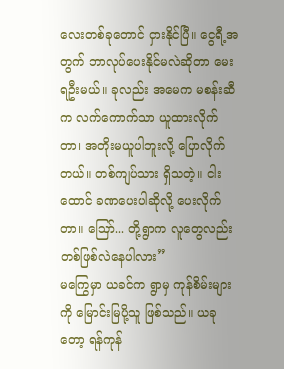လေးတစ်ခုတောင် ငှားနိုင်ပြီ။ ငွေရီ့အတွက် ဘာလုပ်ပေးနိုင်မလဲဆိုတာ မေးရဦးမယ်။ ခုလည်း အမေက မစန်းဆီက လက်ကောက်သာ ယူထားလိုက်တာ၊ အတိုးမယူပါဘူးလို့ ပြောလိုက်တယ်။ တစ်ကျပ်သား ရှိသတဲ့။ ငါးထောင် ခဏပေးပါဆိုလို့ ပေးလိုက်တာ။ ဪ... တို့ရွာက လူတွေလည်း တစ်ဖြစ်လဲနေပါလား”
မကြွေမှာ ယခင်က ရွာမှ ကုန်စိမ်းများကို မြောင်းမြပို့သူ ဖြစ်သည်။ ယခုတော့ ရန်ကုန်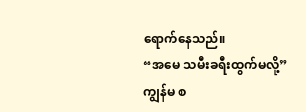ရောက်နေသည်။
“အမေ သမီးခရီးထွက်မလို့”
ကျွန်မ စ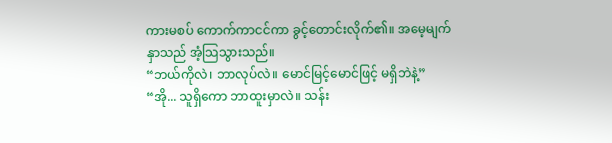ကားမစပ် ကောက်ကာငင်ကာ ခွင့်တောင်းလိုက်၏။ အမေ့မျက်နှာသည် အံ့သြသွားသည်။
“ဘယ်ကိုလဲ၊ ဘာလုပ်လဲ။ မောင်မြင့်မောင်ဖြင့် မရှိဘဲနဲ့”
“အို... သူရှိကော ဘာထူးမှာလဲ။ သန်း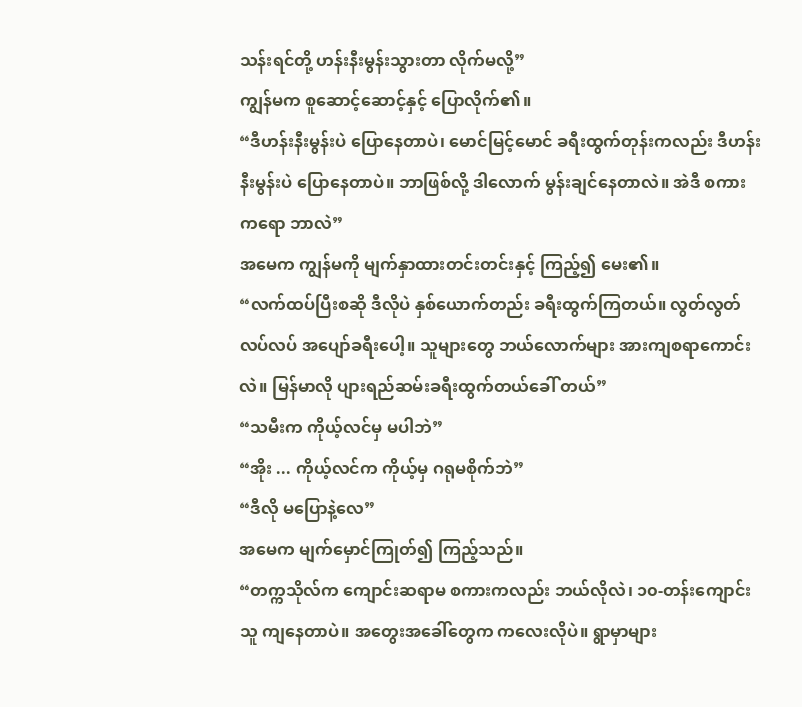သန်းရင်တို့ ဟန်းနီးမွန်းသွားတာ လိုက်မလို့”
ကျွန်မက စူဆောင့်ဆောင့်နှင့် ပြောလိုက်၏။
“ဒီဟန်းနီးမွန်းပဲ ပြောနေတာပဲ၊ မောင်မြင့်မောင် ခရီးထွက်တုန်းကလည်း ဒီဟန်းနီးမွန်းပဲ ပြောနေတာပဲ။ ဘာဖြစ်လို့ ဒါလောက် မွန်းချင်နေတာလဲ။ အဲဒီ စကားကရော ဘာလဲ”
အမေက ကျွန်မကို မျက်နှာထားတင်းတင်းနှင့် ကြည့်၍ မေး၏။
“လက်ထပ်ပြီးစဆို ဒီလိုပဲ နှစ်ယောက်တည်း ခရီးထွက်ကြတယ်။ လွတ်လွတ်လပ်လပ် အပျော်ခရီးပေါ့။ သူများတွေ ဘယ်လောက်များ အားကျစရာကောင်းလဲ။ မြန်မာလို ပျားရည်ဆမ်းခရီးထွက်တယ်ခေါ် တယ်”
“သမီးက ကိုယ့်လင်မှ မပါဘဲ”
“အိုး ... ကိုယ့်လင်က ကိုယ့်မှ ဂရုမစိုက်ဘဲ”
“ဒီလို မပြောနဲ့လေ”
အမေက မျက်မှောင်ကြုတ်၍ ကြည့်သည်။
“တက္ကသိုလ်က ကျောင်းဆရာမ စကားကလည်း ဘယ်လိုလဲ၊ ၁၀-တန်းကျောင်းသူ ကျနေတာပဲ။ အတွေးအခေါ်တွေက ကလေးလိုပဲ။ ရွာမှာများ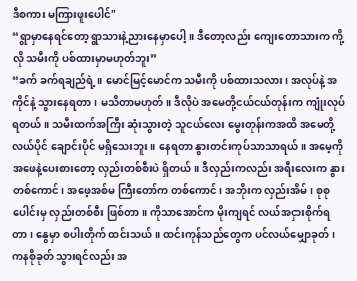ဒီစကား မကြားဖူးပေါင်"
“ရွာမှာနေရင်တော့ ရွာသားနဲ့ညားနေမှာပေါ့။ ဒီတော့လည်း ကျေးတောသားက ကို့လို သမီးကို ပစ်ထားမှာမဟုတ်ဘူး”
“ခက် ခက်ရချည်ရဲ့။ မောင်မြင့်မောင်က သမီးကို ပစ်ထားသလား၊ အလုပ်နဲ့ အကိုင်နဲ့ သွားနေရတာ၊ မသိတာမဟုတ်။ ဒီလိုပဲ အမေတို့ငယ်ငယ်တုန်းက ကျုံးလုပ်ရတယ်။ သမီးထက်အကြီး ဆုံးသွားတဲ့ သူငယ်လေး မွေးတုန်းကအထိ အမေတို့ လယ်ပိုင် ချောင်းပိုင် မရှိသေးဘူး။ နေရတာ နွားတင်းကုပ်သာသာရယ်။ အမေ့ကို အဖေနဲ့ပေးစားတော့ လှည်းတစ်စီးပဲ ရှိတယ်။ ဒီလှည်းကလည်း အရီးလေးက နွားတစ်ကောင်၊ အဖေ့အစ်မ ကြီးတော်က တစ်ကောင်၊ အဘိုးက လှည်းအိမ်၊ စုစုပေါင်းမှ လှည်းတစ်စီး ဖြစ်တာ။ ကိုသာအောင်က မိုးကျရင် လယ်အငှားစိုက်ရတာ၊ နွေမှာ စပါးတိုက် ထင်းသယ်။ ထင်းကုန်သည်တွေက ပင်လယ်မျှောခုတ်၊ ကနစိုခုတ် သွားရင်လည်း အ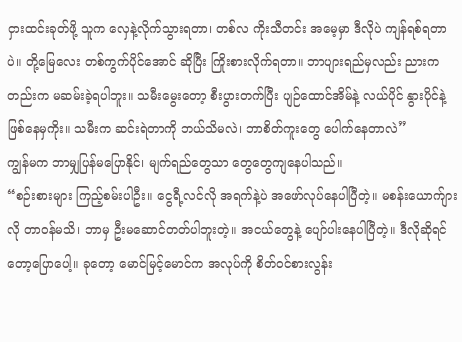ငှားထင်းခုတ်ဖို့ သူက လှေနဲ့လိုက်သွားရတာ၊ တစ်လ ကိုးသီတင်း အမေ့မှာ ဒီလိုပဲ ကျန်ရစ်ရတာပဲ။ တို့မြေလေး တစ်ကွက်ပိုင်အောင် ဆိုပြီး ကြိုးစားလိုက်ရတာ။ ဘာပျားရည်မှလည်း ညားကတည်းက မဆမ်းခဲ့ရပါဘူး။ သမီးမွေးတော့ စီးပွားတက်ပြီး ပျဉ်ထောင်အိမ်နဲ့ လယ်ပိုင် နွားပိုင်နဲ့ ဖြစ်နေမှကိုး။ သမီးက ဆင်းရဲတာကို ဘယ်သိမလဲ၊ ဘာစိတ်ကူးတွေ ပေါက်နေတာလဲ”
ကျွန်မက ဘာမျှပြန်မပြောနိုင်၊ မျက်ရည်တွေသာ တွေတွေကျနေပါသည်။
“စဉ်းစားများ ကြည့်စမ်းပါဦး။ ငွေရီ့လင်လို အရက်နဲ့ပဲ အဖော်လုပ်နေပါပြီတဲ့။ မစန်းယောက်ျားလို တာဝန်မသိ၊ ဘာမှ ဦးမဆောင်တတ်ပါဘူးတဲ့။ အငယ်တွေနဲ့ ပျော်ပါးနေပါပြီတဲ့။ ဒီလိုဆိုရင်တော့ပြောပေါ့။ ခုတော့ မောင်မြင့်မောင်က အလုပ်ကို စိတ်ဝင်စားလွန်း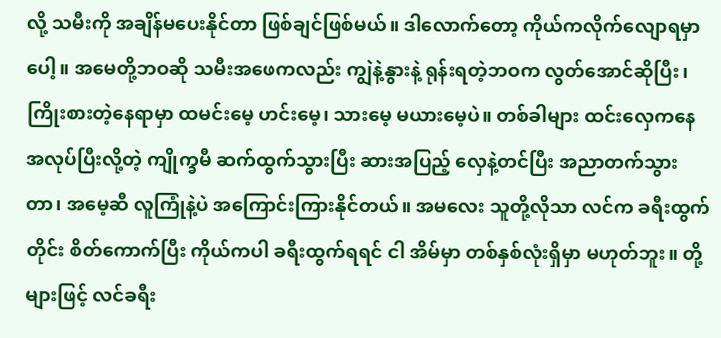လို့ သမီးကို အချိန်မပေးနိုင်တာ ဖြစ်ချင်ဖြစ်မယ်။ ဒါလောက်တော့ ကိုယ်ကလိုက်လျောရမှာပေါ့။ အမေတို့ဘဝဆို သမီးအဖေကလည်း ကျွဲနဲ့နွားနဲ့ ရုန်းရတဲ့ဘဝက လွတ်အောင်ဆိုပြီး၊ ကြိုးစားတဲ့နေရာမှာ ထမင်းမေ့ ဟင်းမေ့၊ သားမေ့ မယားမေ့ပဲ။ တစ်ခါများ ထင်းလှေကနေ အလုပ်ပြီးလို့တဲ့ ကျိုက္ခမီ ဆက်ထွက်သွားပြီး ဆားအပြည့် လှေနဲ့တင်ပြီး အညာတက်သွားတာ၊ အမေ့ဆီ လူကြုံနဲ့ပဲ အကြောင်းကြားနိုင်တယ်။ အမလေး သူတို့လိုသာ လင်က ခရီးထွက်တိုင်း စိတ်ကောက်ပြီး ကိုယ်ကပါ ခရီးထွက်ရရင် ငါ အိမ်မှာ တစ်နှစ်လုံးရှိမှာ မဟုတ်ဘူး။ တို့များဖြင့် လင်ခရီး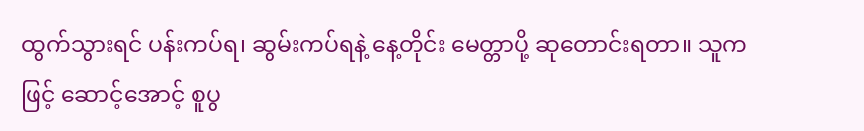ထွက်သွားရင် ပန်းကပ်ရ၊ ဆွမ်းကပ်ရနဲ့ နေ့တိုင်း မေတ္တာပို့ ဆုတောင်းရတာ။ သူကဖြင့် ဆောင့်အောင့် စူပွ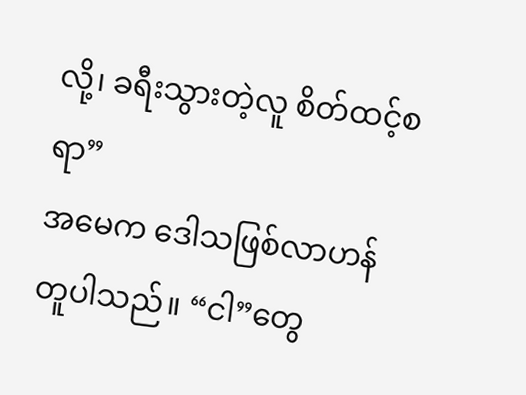လို့၊ ခရီးသွားတဲ့လူ စိတ်ထင့်စရာ”
အမေက ဒေါသဖြစ်လာဟန် တူပါသည်။ “ငါ”တွေ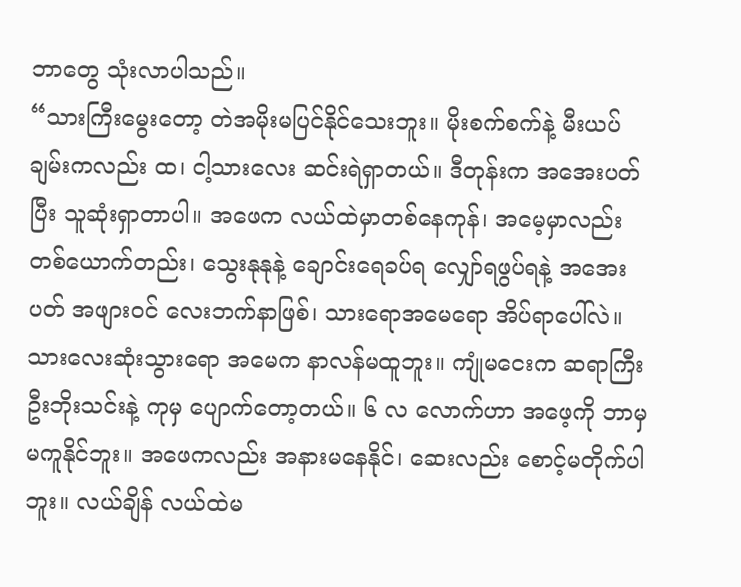ဘာတွေ သုံးလာပါသည်။
“သားကြီးမွေးတော့ တဲအမိုးမပြင်နိုင်သေးဘူး။ မိုးစက်စက်နဲ့ မီးယပ်ချမ်းကလည်း ထ၊ ငါ့သားလေး ဆင်းရဲရှာတယ်။ ဒီတုန်းက အအေးပတ်ပြီး သူဆုံးရှာတာပါ။ အဖေက လယ်ထဲမှာတစ်နေကုန်၊ အမေ့မှာလည်း တစ်ယောက်တည်း၊ သွေးနုနုနဲ့ ချောင်းရေခပ်ရ လျှော်ရဖွပ်ရနဲ့ အအေးပတ် အဖျားဝင် လေးဘက်နာဖြစ်၊ သားရောအမေရော အိပ်ရာပေါ်လဲ။ သားလေးဆုံးသွားရော အမေက နာလန်မထူဘူး။ ကျုံမငေးက ဆရာကြီး ဦးဘိုးသင်းနဲ့ ကုမှ ပျောက်တော့တယ်။ ၆ လ လောက်ဟာ အဖေ့ကို ဘာမှမကူနိုင်ဘူး။ အဖေကလည်း အနားမနေနိုင်၊ ဆေးလည်း စောင့်မတိုက်ပါဘူး။ လယ်ချိန် လယ်ထဲမ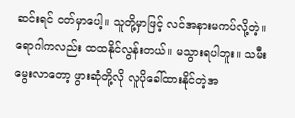ဆင်းရင် ငတ်မှာပေါ့။ သူတို့မှာဖြင့် လင်အနားမကပ်လို့တဲ့။ ရောဂါကလည်း ထထနိုင်လွန်းတယ်။ မသွားရပါဘူး။ သမီးမွေးလာတော့ ဖွားဆုံတို့လို လူပိုခေါ်ထားနိုင်တဲ့အ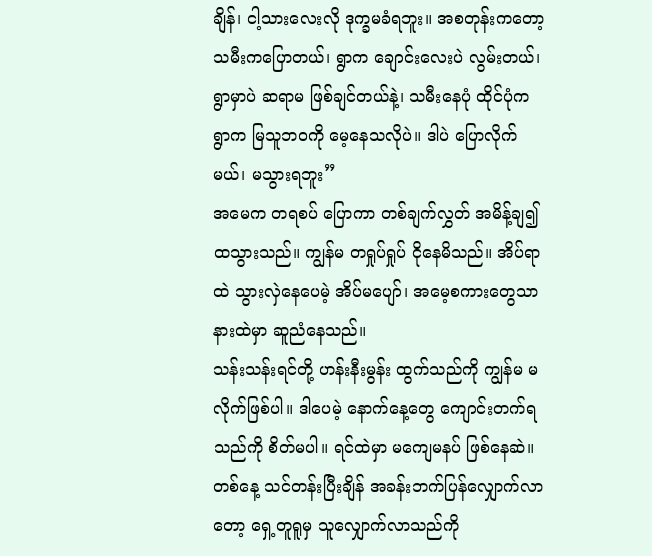ချိန်၊ ငါ့သားလေးလို ဒုက္ခမခံရဘူး။ အစတုန်းကတော့ သမီးကပြောတယ်၊ ရွာက ချောင်းလေးပဲ လွမ်းတယ်၊ ရွာမှာပဲ ဆရာမ ဖြစ်ချင်တယ်နဲ့၊ သမီးနေပုံ ထိုင်ပုံက ရွာက မြသူဘဝကို မေ့နေသလိုပဲ။ ဒါပဲ ပြောလိုက်မယ်၊ မသွားရဘူး”
အမေက တရစပ် ပြောကာ တစ်ချက်လွှတ် အမိန့်ချ၍ ထသွားသည်။ ကျွန်မ တရှုပ်ရှုပ် ငိုနေမိသည်။ အိပ်ရာထဲ သွားလှဲနေပေမဲ့ အိပ်မပျော်၊ အမေ့စကားတွေသာ နားထဲမှာ ဆူညံနေသည်။
သန်းသန်းရင်တို့ ဟန်းနီးမွန်း ထွက်သည်ကို ကျွန်မ မလိုက်ဖြစ်ပါ။ ဒါပေမဲ့ နောက်နေ့တွေ ကျောင်းတက်ရသည်ကို စိတ်မပါ။ ရင်ထဲမှာ မကျေမနပ် ဖြစ်နေဆဲ။
တစ်နေ့ သင်တန်းပြီးချိန် အခန်းဘက်ပြန်လျှောက်လာတော့ ရှေ့တူရူမှ သူလျှောက်လာသည်ကို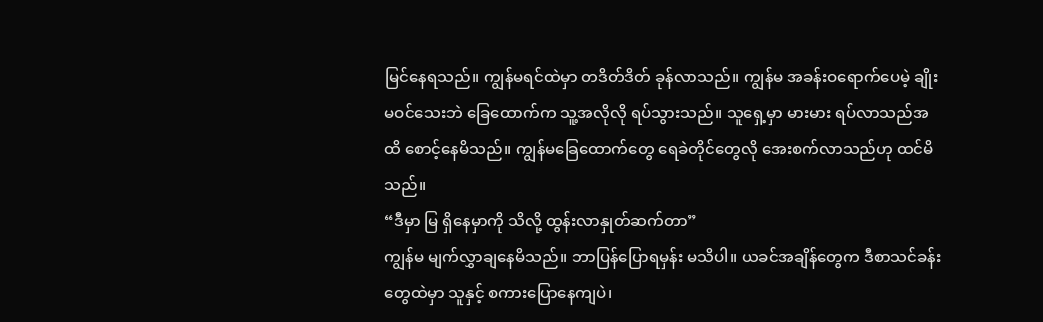မြင်နေရသည်။ ကျွန်မရင်ထဲမှာ တဒိတ်ဒိတ် ခုန်လာသည်။ ကျွန်မ အခန်းဝရောက်ပေမဲ့ ချိုးမဝင်သေးဘဲ ခြေထောက်က သူ့အလိုလို ရပ်သွားသည်။ သူရှေ့မှာ မားမား ရပ်လာသည်အထိ စောင့်နေမိသည်။ ကျွန်မခြေထောက်တွေ ရေခဲတိုင်တွေလို အေးစက်လာသည်ဟု ထင်မိသည်။
“ဒီမှာ မြ ရှိနေမှာကို သိလို့ ထွန်းလာနှုတ်ဆက်တာ”
ကျွန်မ မျက်လွှာချနေမိသည်။ ဘာပြန်ပြောရမှန်း မသိပါ။ ယခင်အချိန်တွေက ဒီစာသင်ခန်းတွေထဲမှာ သူနှင့် စကားပြောနေကျပဲ၊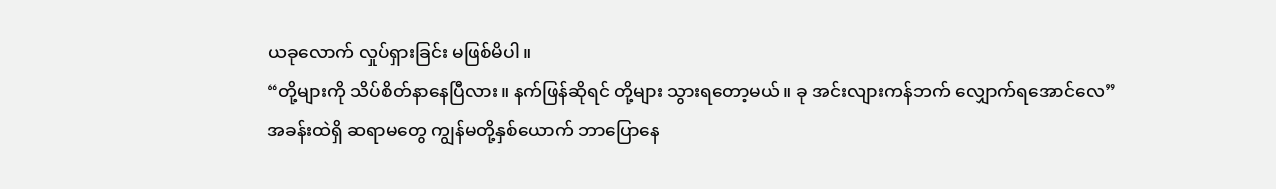ယခုလောက် လှုပ်ရှားခြင်း မဖြစ်မိပါ။
“တို့များကို သိပ်စိတ်နာနေပြီလား။ နက်ဖြန်ဆိုရင် တို့များ သွားရတော့မယ်။ ခု အင်းလျားကန်ဘက် လျှောက်ရအောင်လေ”
အခန်းထဲရှိ ဆရာမတွေ ကျွန်မတို့နှစ်ယောက် ဘာပြောနေ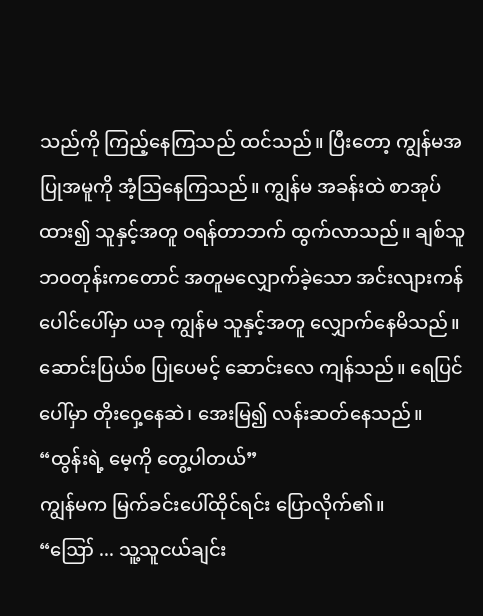သည်ကို ကြည့်နေကြသည် ထင်သည်။ ပြီးတော့ ကျွန်မအပြုအမူကို အံ့ဩနေကြသည်။ ကျွန်မ အခန်းထဲ စာအုပ်ထား၍ သူနှင့်အတူ ဝရန်တာဘက် ထွက်လာသည်။ ချစ်သူဘဝတုန်းကတောင် အတူမလျှောက်ခဲ့သော အင်းလျားကန်ပေါင်ပေါ်မှာ ယခု ကျွန်မ သူနှင့်အတူ လျှောက်နေမိသည်။
ဆောင်းပြယ်စ ပြုပေမင့် ဆောင်းလေ ကျန်သည်။ ရေပြင်ပေါ်မှာ တိုးဝှေ့နေဆဲ၊ အေးမြ၍ လန်းဆတ်နေသည်။
“ထွန်းရဲ့ မေ့ကို တွေ့ပါတယ်”
ကျွန်မက မြက်ခင်းပေါ်ထိုင်ရင်း ပြောလိုက်၏။
“ဪ ... သူ့သူငယ်ချင်း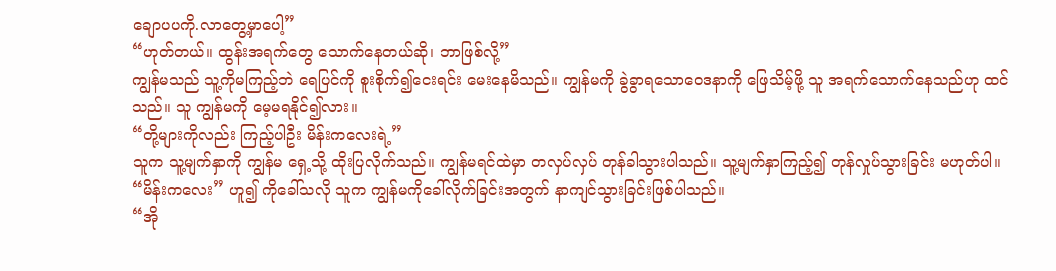ချောပပကို.လာတွေ့မှာပေါ့”
“ဟုတ်တယ်။ ထွန်းအရက်တွေ သောက်နေတယ်ဆို၊ ဘာဖြစ်လို့”
ကျွန်မသည် သူ့ကိုမကြည့်ဘဲ ရေပြင်ကို စူးစိုက်၍ငေးရင်း မေးနေမိသည်။ ကျွန်မကို ခွဲခွာရသောဝေဒနာကို ဖြေသိမ့်ဖို့ သူ အရက်သောက်နေသည်ဟု ထင်သည်။ သူ ကျွန်မကို မေ့မရနိုင်၍လား။
“တို့များကိုလည်း ကြည့်ပါဦး မိန်းကလေးရဲ့”
သူက သူ့မျက်နှာကို ကျွန်မ ရှေ့သို့ ထိုးပြလိုက်သည်။ ကျွန်မရင်ထဲမှာ တလှပ်လှပ် တုန်ခါသွားပါသည်။ သူ့မျက်နှာကြည့်၍ တုန်လှုပ်သွားခြင်း မဟုတ်ပါ။ “မိန်းကလေး” ဟူ၍ ကိုခေါ်သလို သူက ကျွန်မကိုခေါ်လိုက်ခြင်းအတွက် နာကျင်သွားခြင်းဖြစ်ပါသည်။
“အို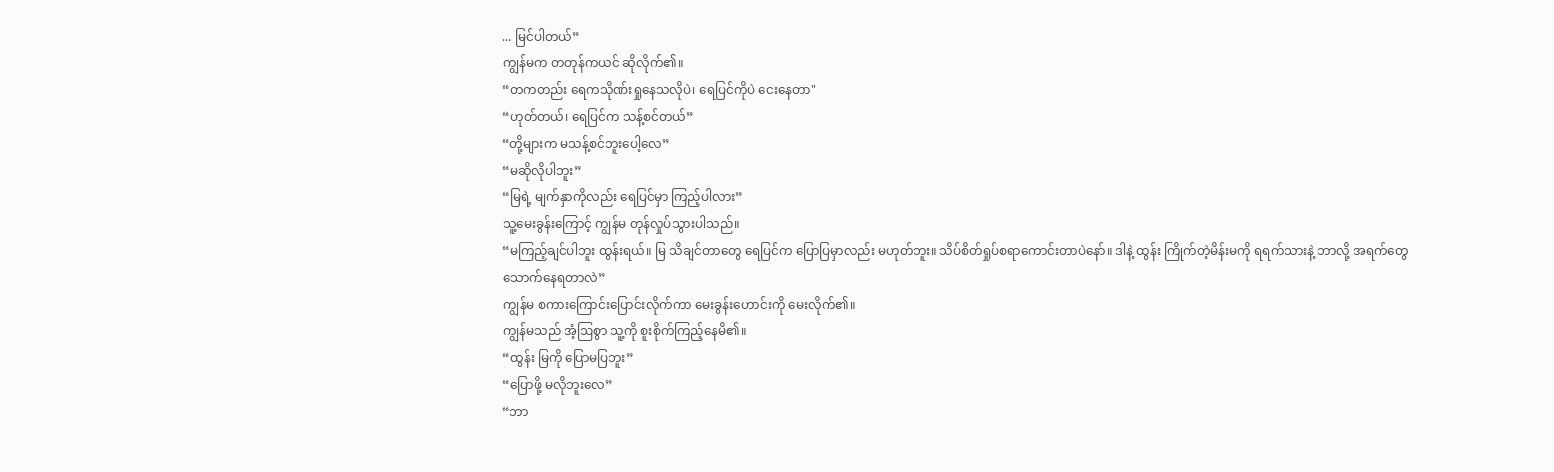... မြင်ပါတယ်”
ကျွန်မက တတုန်ကယင် ဆိုလိုက်၏။
“တကတည်း ရေကသိုဏ်းရှုနေသလိုပဲ၊ ရေပြင်ကိုပဲ ငေးနေတာ"
“ဟုတ်တယ်၊ ရေပြင်က သန့်စင်တယ်”
“တို့များက မသန့်စင်ဘူးပေါ့လေ”
“မဆိုလိုပါဘူး”
“မြရဲ့ မျက်နှာကိုလည်း ရေပြင်မှာ ကြည့်ပါလား”
သူ့မေးခွန်းကြောင့် ကျွန်မ တုန်လှုပ်သွားပါသည်။
“မကြည့်ချင်ပါဘူး ထွန်းရယ်။ မြ သိချင်တာတွေ ရေပြင်က ပြောပြမှာလည်း မဟုတ်ဘူး။ သိပ်စိတ်ရှုပ်စရာကောင်းတာပဲနော်။ ဒါနဲ့ ထွန်း ကြိုက်တဲ့မိန်းမကို ရရက်သားနဲ့ ဘာလို့ အရက်တွေသောက်နေရတာလဲ”
ကျွန်မ စကားကြောင်းပြောင်းလိုက်ကာ မေးခွန်းဟောင်းကို မေးလိုက်၏။
ကျွန်မသည် အံ့ဩစွာ သူ့ကို စူးစိုက်ကြည့်နေမိ၏။
“ထွန်း မြကို ပြောမပြဘူး”
“ပြောဖို့ မလိုဘူးလေ”
“ဘာ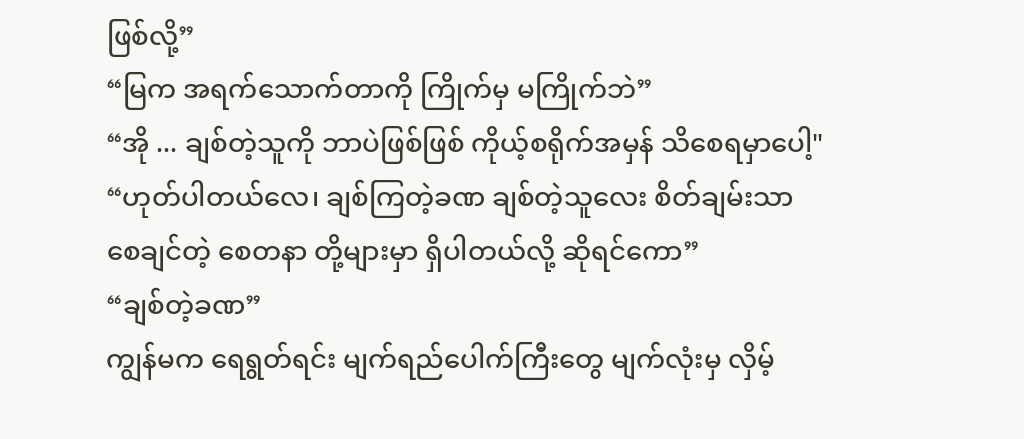ဖြစ်လို့”
“မြက အရက်သောက်တာကို ကြိုက်မှ မကြိုက်ဘဲ”
“အို ... ချစ်တဲ့သူကို ဘာပဲဖြစ်ဖြစ် ကိုယ့်စရိုက်အမှန် သိစေရမှာပေါ့"
“ဟုတ်ပါတယ်လေ၊ ချစ်ကြတဲ့ခဏ ချစ်တဲ့သူလေး စိတ်ချမ်းသာစေချင်တဲ့ စေတနာ တို့များမှာ ရှိပါတယ်လို့ ဆိုရင်ကော”
“ချစ်တဲ့ခဏ”
ကျွန်မက ရေရွတ်ရင်း မျက်ရည်ပေါက်ကြီးတွေ မျက်လုံးမှ လှိမ့်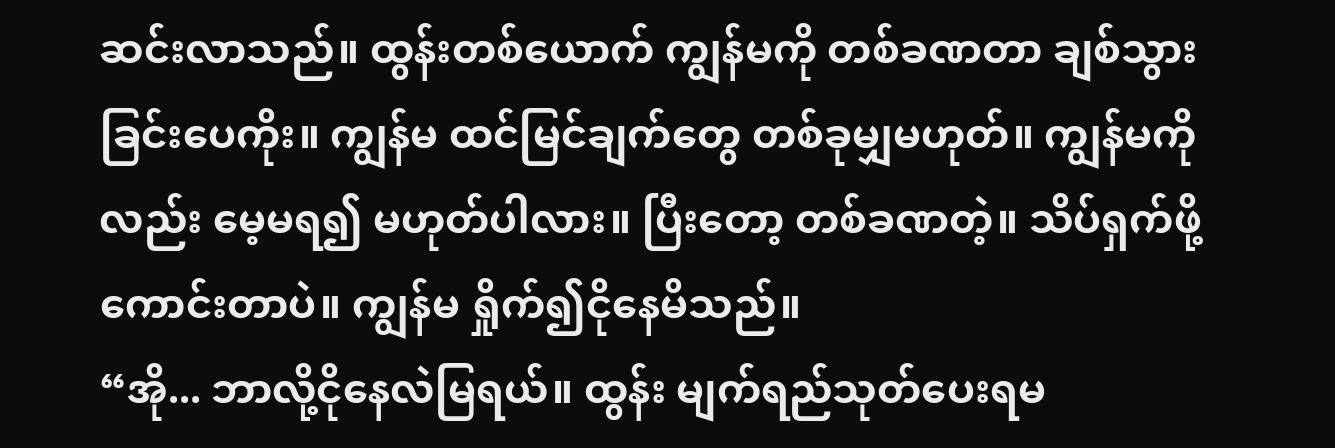ဆင်းလာသည်။ ထွန်းတစ်ယောက် ကျွန်မကို တစ်ခဏတာ ချစ်သွားခြင်းပေကိုး။ ကျွန်မ ထင်မြင်ချက်တွေ တစ်ခုမျှမဟုတ်။ ကျွန်မကိုလည်း မေ့မရ၍ မဟုတ်ပါလား။ ပြီးတော့ တစ်ခဏတဲ့။ သိပ်ရှက်ဖို့ကောင်းတာပဲ။ ကျွန်မ ရှိုက်၍ငိုနေမိသည်။
“အို... ဘာလို့ငိုနေလဲမြရယ်။ ထွန်း မျက်ရည်သုတ်ပေးရမ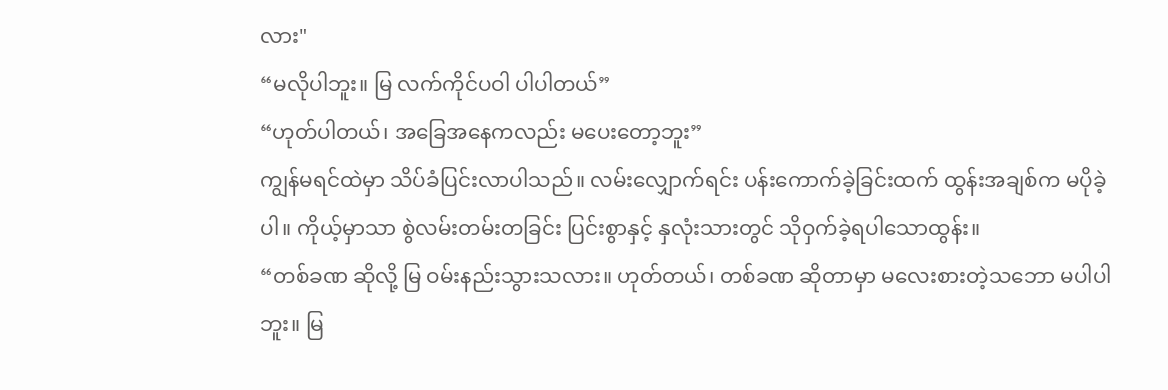လား"
“မလိုပါဘူး။ မြ လက်ကိုင်ပဝါ ပါပါတယ်”
“ဟုတ်ပါတယ်၊ အခြေအနေကလည်း မပေးတော့ဘူး”
ကျွန်မရင်ထဲမှာ သိပ်ခံပြင်းလာပါသည်။ လမ်းလျှောက်ရင်း ပန်းကောက်ခဲ့ခြင်းထက် ထွန်းအချစ်က မပိုခဲ့ပါ။ ကိုယ့်မှာသာ စွဲလမ်းတမ်းတခြင်း ပြင်းစွာနှင့် နှလုံးသားတွင် သိုဝှက်ခဲ့ရပါသောထွန်း။
“တစ်ခဏ ဆိုလို့ မြ ဝမ်းနည်းသွားသလား။ ဟုတ်တယ်၊ တစ်ခဏ ဆိုတာမှာ မလေးစားတဲ့သဘော မပါပါဘူး။ မြ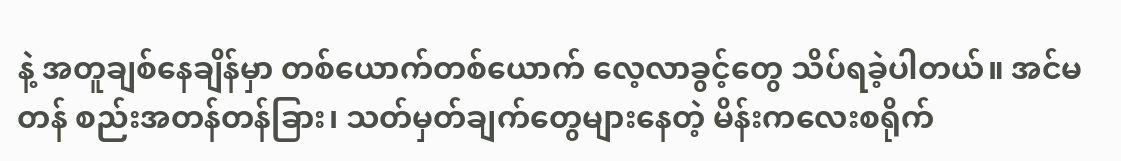နဲ့ အတူချစ်နေချိန်မှာ တစ်ယောက်တစ်ယောက် လေ့လာခွင့်တွေ သိပ်ရခဲ့ပါတယ်။ အင်မတန် စည်းအတန်တန်ခြား၊ သတ်မှတ်ချက်တွေများနေတဲ့ မိန်းကလေးစရိုက်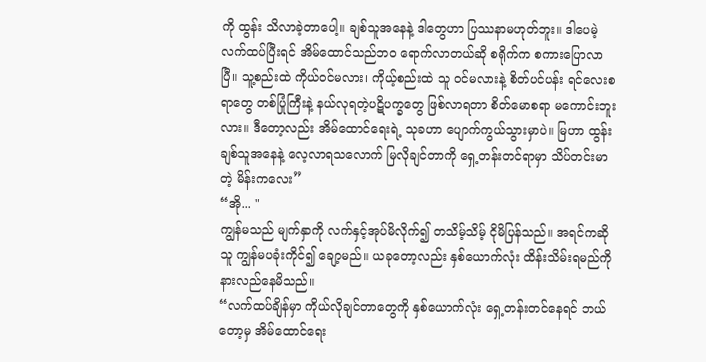ကို ထွန်း သိလာခဲ့တာပေါ့။ ချစ်သူအနေနဲ့ ဒါတွေဟာ ပြဿနာမဟုတ်ဘူး။ ဒါပေမဲ့ လက်ထပ်ပြီးရင် အိမ်ထောင်သည်ဘဝ ရောက်လာတယ်ဆို စရိုက်က စကားပြောလာပြီ။ သူ့စည်းထဲ ကိုယ်ဝင်မလား၊ ကိုယ့်စည်းထဲ သူ ဝင်မလားနဲ့ စိတ်ပင်ပန်း ရင်လေးစရာတွေ တစ်ပြုံကြီးနဲ့ နယ်လုရတဲ့ပဋိပက္ခတွေ ဖြစ်လာရတာ စိတ်မောစရာ မကောင်းဘူးလား။ ဒီတော့လည်း အိမ်ထောင်ရေးရဲ့ သုခဟာ ပျောက်ကွယ်သွားမှာပဲ။ မြဟာ ထွန်းချစ်သူအနေနဲ့ လေ့လာရသလောက် မြလိုချင်တာကို ရှေ့တန်းတင်ရာမှာ သိပ်တင်းမာတဲ့ မိန်းကလေး”
“အို... "
ကျွန်မသည် မျက်နှာကို လက်နှင့်အုပ်မိလိုက်၍ တသိမ့်သိမ့် ငိုမိပြန်သည်။ အရင်ကဆို သူ ကျွန်မပခုံးကိုင်၍ ချော့မည်။ ယခုတော့လည်း နှစ်ယောက်လုံး ထိန်းသိမ်းရမည်ကို နားလည်နေမိသည်။
“လက်ထပ်ချိန်မှာ ကိုယ်လိုချင်တာတွေကို နှစ်ယောက်လုံး ရှေ့တန်းတင်နေရင် ဘယ်တော့မှ အိမ်ထောင်ရေး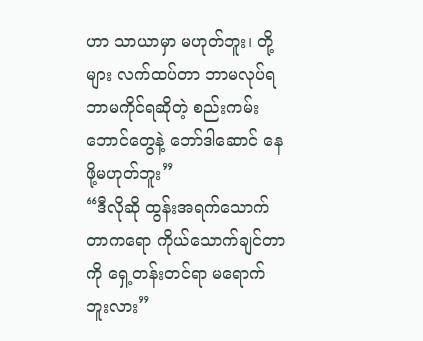ဟာ သာယာမှာ မဟုတ်ဘူး၊ တို့များ လက်ထပ်တာ ဘာမလုပ်ရ ဘာမကိုင်ရဆိုတဲ့ စည်းကမ်းဘောင်တွေနဲ့ ဘော်ဒါဆောင် နေဖို့မဟုတ်ဘူး”
“ဒီလိုဆို ထွန်းအရက်သောက်တာကရော ကိုယ်သောက်ချင်တာကို ရှေ့တန်းတင်ရာ မရောက်ဘူးလား”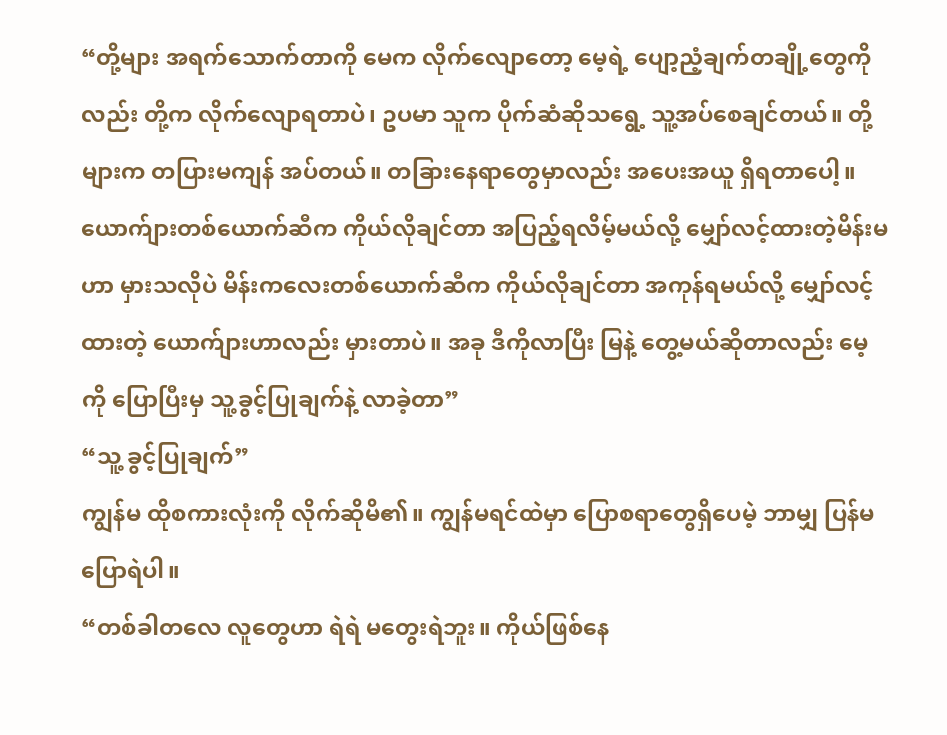“တို့များ အရက်သောက်တာကို မေက လိုက်လျောတော့ မေ့ရဲ့ ပျော့ညံ့ချက်တချို့တွေကိုလည်း တို့က လိုက်လျောရတာပဲ၊ ဥပမာ သူက ပိုက်ဆံဆိုသရွေ့ သူ့အပ်စေချင်တယ်။ တို့များက တပြားမကျန် အပ်တယ်။ တခြားနေရာတွေမှာလည်း အပေးအယူ ရှိရတာပေါ့။ ယောက်ျားတစ်ယောက်ဆီက ကိုယ်လိုချင်တာ အပြည့်ရလိမ့်မယ်လို့ မျှော်လင့်ထားတဲ့မိန်းမဟာ မှားသလိုပဲ မိန်းကလေးတစ်ယောက်ဆီက ကိုယ်လိုချင်တာ အကုန်ရမယ်လို့ မျှော်လင့်ထားတဲ့ ယောက်ျားဟာလည်း မှားတာပဲ။ အခု ဒီကိုလာပြီး မြနဲ့ တွေ့မယ်ဆိုတာလည်း မေ့ကို ပြောပြီးမှ သူ့ခွင့်ပြုချက်နဲ့ လာခဲ့တာ”
“သူ့ ခွင့်ပြုချက်”
ကျွန်မ ထိုစကားလုံးကို လိုက်ဆိုမိ၏။ ကျွန်မရင်ထဲမှာ ပြောစရာတွေရှိပေမဲ့ ဘာမျှ ပြန်မပြောရဲပါ။
“တစ်ခါတလေ လူတွေဟာ ရဲရဲ မတွေးရဲဘူး။ ကိုယ်ဖြစ်နေ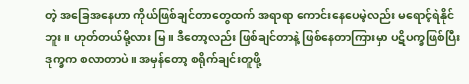တဲ့ အခြေအနေဟာ ကိုယ်ဖြစ်ချင်တာတွေထက် အရာရာ ကောင်းနေပေမဲ့လည်း မရောင့်ရဲနိုင်ဘူး။ ဟုတ်တယ်မို့လား မြ။ ဒီတော့လည်း ဖြစ်ချင်တာနဲ့ ဖြစ်နေတာကြားမှာ ပဋိပက္ခဖြစ်ပြီး ဒုက္ခက စလာတာပဲ။ အမှန်တော့ စရိုက်ချင်းတူဖို့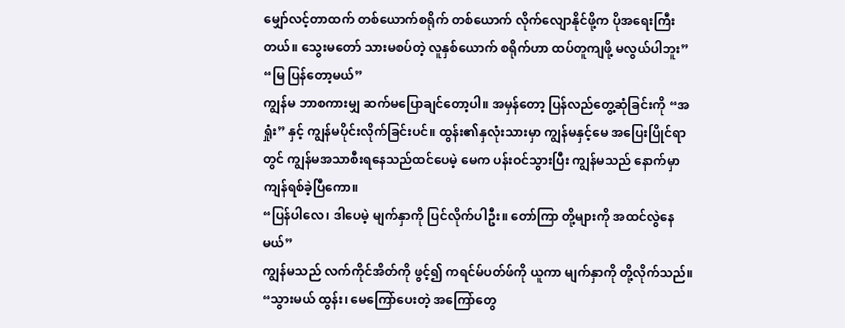မျှော်လင့်တာထက် တစ်ယောက်စရိုက် တစ်ယောက် လိုက်လျောနိုင်ဖို့က ပိုအရေးကြီးတယ်။ သွေးမတော် သားမစပ်တဲ့ လူနှစ်ယောက် စရိုက်ဟာ ထပ်တူကျဖို့ မလွယ်ပါဘူး”
“မြ ပြန်တော့မယ်”
ကျွန်မ ဘာစကားမျှ ဆက်မပြောချင်တော့ပါ။ အမှန်တော့ ပြန်လည်တွေ့ဆုံခြင်းကို “အရှုံး” နှင့် ကျွန်မပိုင်းလိုက်ခြင်းပင်။ ထွန်း၏နှလုံးသားမှာ ကျွန်မနှင့်မေ အပြေးပြိုင်ရာတွင် ကျွန်မအသာစီးရနေသည်ထင်ပေမဲ့ မေက ပန်းဝင်သွားပြီး ကျွန်မသည် နောက်မှာ ကျန်ရစ်ခဲ့ပြီကော။
“ပြန်ပါလေ၊ ဒါပေမဲ့ မျက်နှာကို ပြင်လိုက်ပါဦး။ တော်ကြာ တို့များကို အထင်လွဲနေမယ်”
ကျွန်မသည် လက်ကိုင်အိတ်ကို ဖွင့်၍ ကရင်မ်ပတ်ဖ်ကို ယူကာ မျက်နှာကို တို့လိုက်သည်။
“သွားမယ် ထွန်း၊ မေကြော်ပေးတဲ့ အကြော်တွေ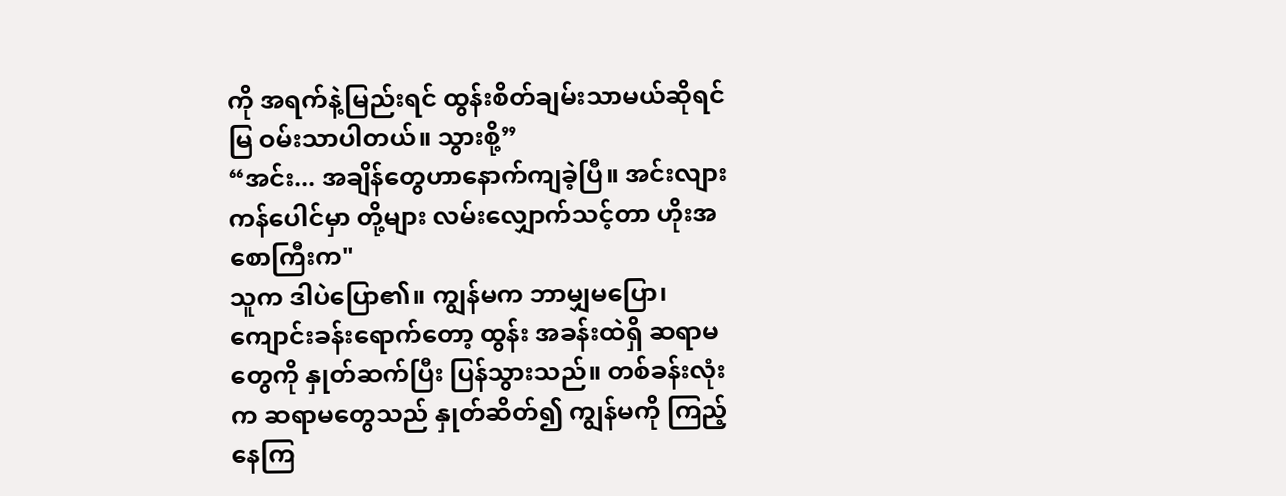ကို အရက်နဲ့မြည်းရင် ထွန်းစိတ်ချမ်းသာမယ်ဆိုရင် မြ ဝမ်းသာပါတယ်။ သွားစို့”
“အင်း... အချိန်တွေဟာနောက်ကျခဲ့ပြီ။ အင်းလျားကန်ပေါင်မှာ တို့များ လမ်းလျှောက်သင့်တာ ဟိုးအစောကြီးက"
သူက ဒါပဲပြော၏။ ကျွန်မက ဘာမျှမပြော၊ ကျောင်းခန်းရောက်တော့ ထွန်း အခန်းထဲရှိ ဆရာမတွေကို နှုတ်ဆက်ပြီး ပြန်သွားသည်။ တစ်ခန်းလုံးက ဆရာမတွေသည် နှုတ်ဆိတ်၍ ကျွန်မကို ကြည့်နေကြ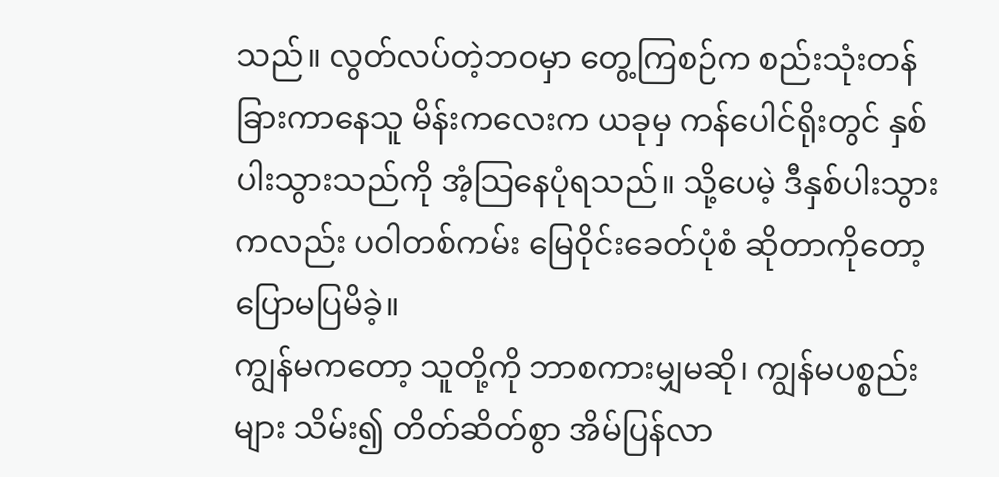သည်။ လွတ်လပ်တဲ့ဘဝမှာ တွေ့ကြစဉ်က စည်းသုံးတန်ခြားကာနေသူ မိန်းကလေးက ယခုမှ ကန်ပေါင်ရိုးတွင် နှစ်ပါးသွားသည်ကို အံ့သြနေပုံရသည်။ သို့ပေမဲ့ ဒီနှစ်ပါးသွားကလည်း ပဝါတစ်ကမ်း မြေဝိုင်းခေတ်ပုံစံ ဆိုတာကိုတော့ ပြောမပြမိခဲ့။
ကျွန်မကတော့ သူတို့ကို ဘာစကားမျှမဆို၊ ကျွန်မပစ္စည်းများ သိမ်း၍ တိတ်ဆိတ်စွာ အိမ်ပြန်လာ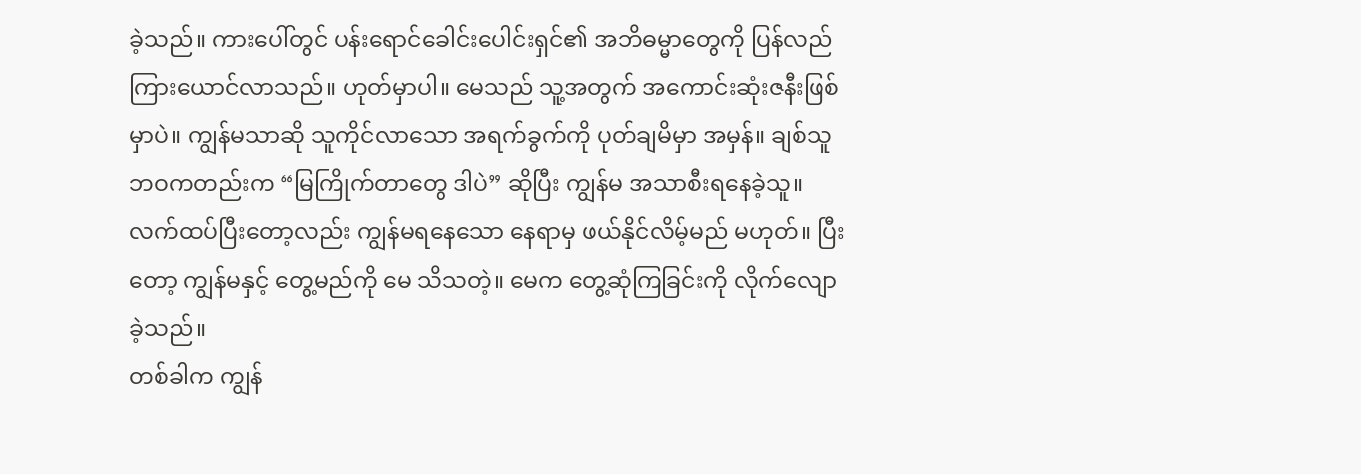ခဲ့သည်။ ကားပေါ်တွင် ပန်းရောင်ခေါင်းပေါင်းရှင်၏ အဘိဓမ္မာတွေကို ပြန်လည် ကြားယောင်လာသည်။ ဟုတ်မှာပါ။ မေသည် သူ့အတွက် အကောင်းဆုံးဇနီးဖြစ်မှာပဲ။ ကျွန်မသာဆို သူကိုင်လာသော အရက်ခွက်ကို ပုတ်ချမိမှာ အမှန်။ ချစ်သူဘဝကတည်းက “မြကြိုက်တာတွေ ဒါပဲ” ဆိုပြီး ကျွန်မ အသာစီးရနေခဲ့သူ။ လက်ထပ်ပြီးတော့လည်း ကျွန်မရနေသော နေရာမှ ဖယ်နိုင်လိမ့်မည် မဟုတ်။ ပြီးတော့ ကျွန်မနှင့် တွေ့မည်ကို မေ သိသတဲ့။ မေက တွေ့ဆုံကြခြင်းကို လိုက်လျောခဲ့သည်။
တစ်ခါက ကျွန်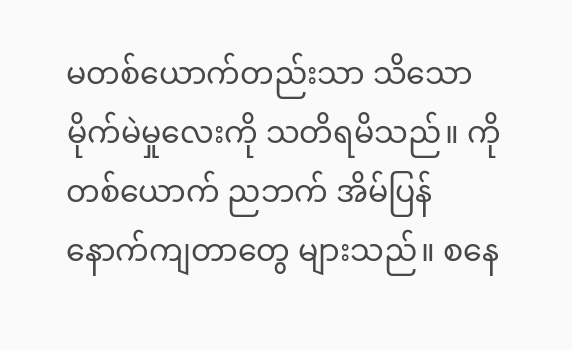မတစ်ယောက်တည်းသာ သိသော မိုက်မဲမှုလေးကို သတိရမိသည်။ ကိုတစ်ယောက် ညဘက် အိမ်ပြန်နောက်ကျတာတွေ များသည်။ စနေ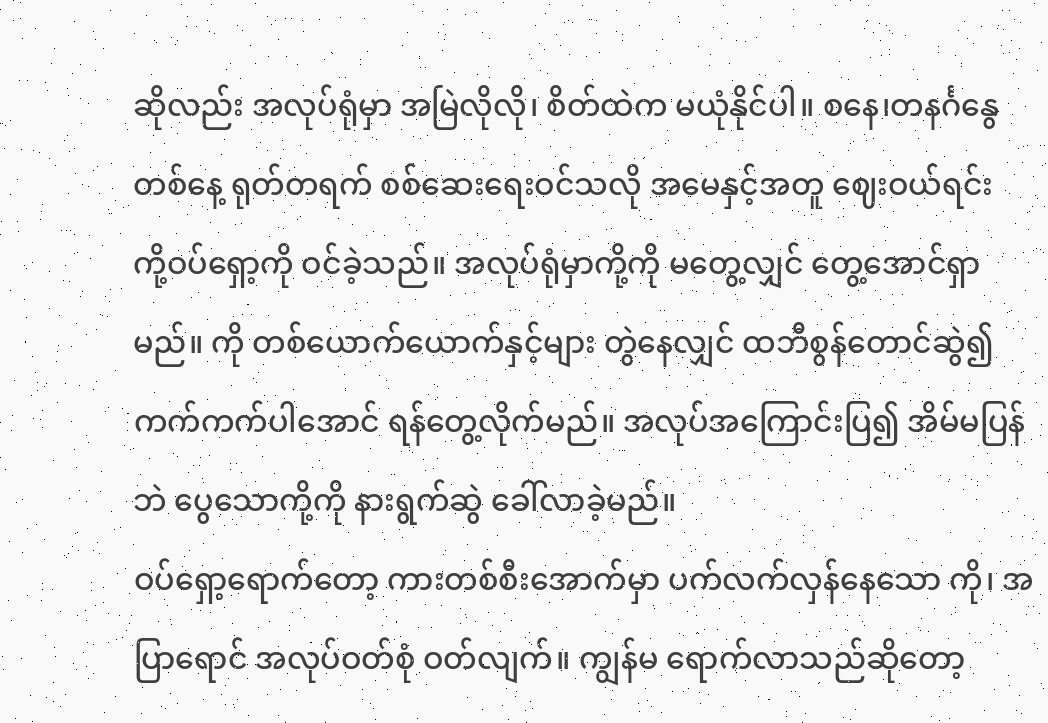ဆိုလည်း အလုပ်ရုံမှာ အမြဲလိုလို၊ စိတ်ထဲက မယုံနိုင်ပါ။ စနေ၊တနင်္ဂနွေ တစ်နေ့ ရုတ်တရက် စစ်ဆေးရေးဝင်သလို အမေနှင့်အတူ ဈေးဝယ်ရင်း ကို့ဝပ်ရှော့ကို ဝင်ခဲ့သည်။ အလုပ်ရုံမှာကို့ကို မတွေ့လျှင် တွေ့အောင်ရှာမည်။ ကို တစ်ယောက်ယောက်နှင့်များ တွဲနေလျှင် ထဘီစွန်တောင်ဆွဲ၍ ကက်ကက်ပါအောင် ရန်တွေ့လိုက်မည်။ အလုပ်အကြောင်းပြ၍ အိမ်မပြန်ဘဲ ပွေသောကို့ကို နားရွက်ဆွဲ ခေါ်လာခဲ့မည်။
ဝပ်ရှော့ရောက်တော့ ကားတစ်စီးအောက်မှာ ပက်လက်လှန်နေသော ကို၊ အပြာရောင် အလုပ်ဝတ်စုံ ဝတ်လျက်။ ကျွန်မ ရောက်လာသည်ဆိုတော့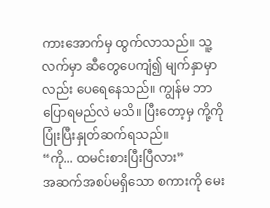ကားအောက်မှ ထွက်လာသည်။ သူ့လက်မှာ ဆီတွေပေကျံ၍ မျက်နှာမှာလည်း ပေရေနေသည်။ ကျွန်မ ဘာပြောရမည်လဲ မသိ။ ပြီးတော့မှ ကို့ကို ပြုံးပြီးနှုတ်ဆက်ရသည်။
“ကို... ထမင်းစားပြီးပြီလား”
အဆက်အစပ်မရှိသော စကားကို မေး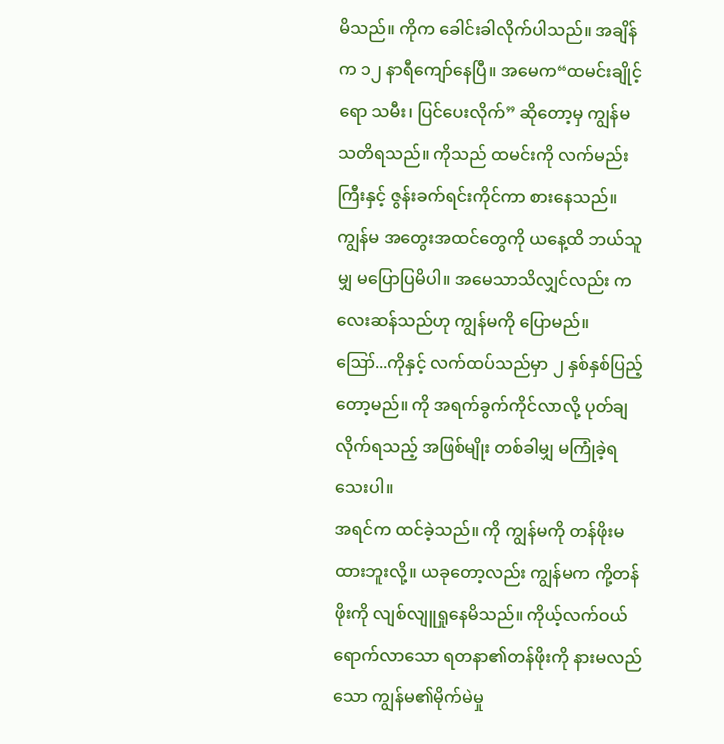မိသည်။ ကိုက ခေါင်းခါလိုက်ပါသည်။ အချိန်က ၁၂ နာရီကျော်နေပြီ။ အမေက“ထမင်းချိုင့်ရော သမီး၊ ပြင်ပေးလိုက်” ဆိုတော့မှ ကျွန်မ သတိရသည်။ ကိုသည် ထမင်းကို လက်မည်းကြီးနှင့် ဇွန်းခက်ရင်းကိုင်ကာ စားနေသည်။
ကျွန်မ အတွေးအထင်တွေကို ယနေ့ထိ ဘယ်သူမျှ မပြောပြမိပါ။ အမေသာသိလျှင်လည်း ကလေးဆန်သည်ဟု ကျွန်မကို ပြောမည်။
ဪ...ကိုနှင့် လက်ထပ်သည်မှာ ၂ နှစ်နှစ်ပြည့်တော့မည်။ ကို အရက်ခွက်ကိုင်လာလို့ ပုတ်ချလိုက်ရသည့် အဖြစ်မျိုး တစ်ခါမျှ မကြုံခဲ့ရသေးပါ။
အရင်က ထင်ခဲ့သည်။ ကို ကျွန်မကို တန်ဖိုးမထားဘူးလို့။ ယခုတော့လည်း ကျွန်မက ကို့တန်ဖိုးကို လျစ်လျူရှုနေမိသည်။ ကိုယ့်လက်ဝယ်ရောက်လာသော ရတနာ၏တန်ဖိုးကို နားမလည်သော ကျွန်မ၏မိုက်မဲမှု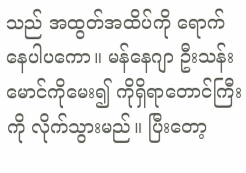သည် အထွတ်အထိပ်ကို ရောက်နေပါပကော။ မန်နေဂျာ ဦးသန်းမောင်ကိုမေး၍ ကိုရှိရာတောင်ကြီးကို လိုက်သွားမည်။ ပြီးတော့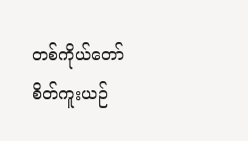တစ်ကိုယ်တော် စိတ်ကူးယဉ်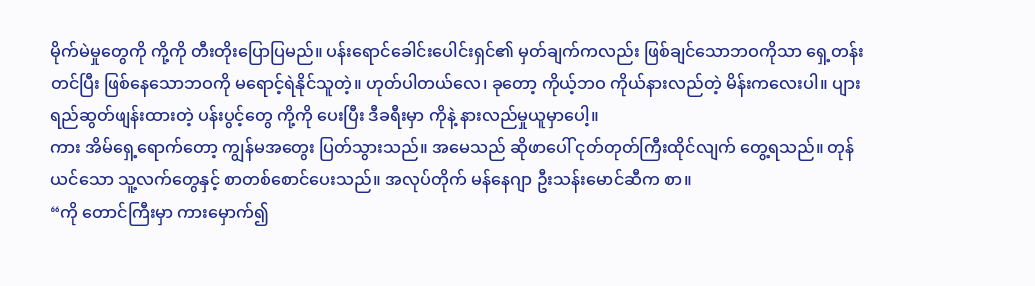မိုက်မဲမှုတွေကို ကို့ကို တီးတိုးပြောပြမည်။ ပန်းရောင်ခေါင်းပေါင်းရှင်၏ မှတ်ချက်ကလည်း ဖြစ်ချင်သောဘဝကိုသာ ရှေ့တန်းတင်ပြီး ဖြစ်နေသောဘဝကို မရောင့်ရဲနိုင်သူတဲ့။ ဟုတ်ပါတယ်လေ၊ ခုတော့ ကိုယ့်ဘဝ ကိုယ်နားလည်တဲ့ မိန်းကလေးပါ။ ပျားရည်ဆွတ်ဖျန်းထားတဲ့ ပန်းပွင့်တွေ ကို့ကို ပေးပြီး ဒီခရီးမှာ ကိုနဲ့ နားလည်မှုယူမှာပေါ့။
ကား အိမ်ရှေ့ရောက်တော့ ကျွန်မအတွေး ပြတ်သွားသည်။ အမေသည် ဆိုဖာပေါ် ငုတ်တုတ်ကြီးထိုင်လျက် တွေ့ရသည်။ တုန်ယင်သော သူ့လက်တွေနှင့် စာတစ်စောင်ပေးသည်။ အလုပ်တိုက် မန်နေဂျာ ဦးသန်းမောင်ဆီက စာ။
“ကို တောင်ကြီးမှာ ကားမှောက်၍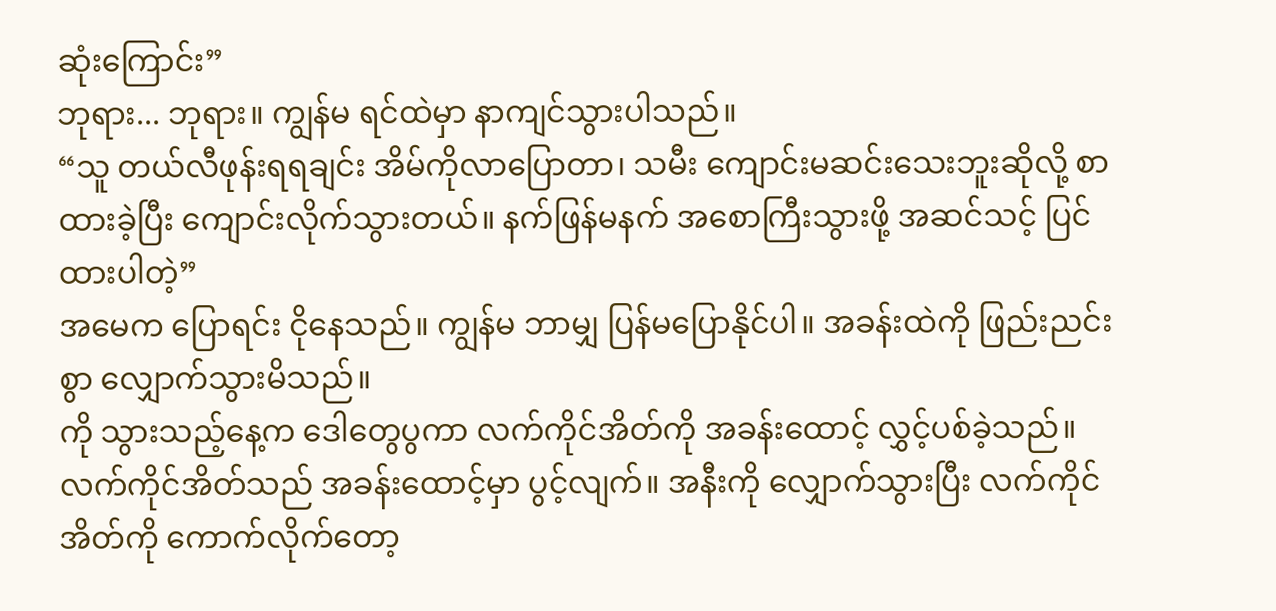ဆုံးကြောင်း”
ဘုရား... ဘုရား။ ကျွန်မ ရင်ထဲမှာ နာကျင်သွားပါသည်။
“သူ တယ်လီဖုန်းရရချင်း အိမ်ကိုလာပြောတာ၊ သမီး ကျောင်းမဆင်းသေးဘူးဆိုလို့ စာထားခဲ့ပြီး ကျောင်းလိုက်သွားတယ်။ နက်ဖြန်မနက် အစောကြီးသွားဖို့ အဆင်သင့် ပြင်ထားပါတဲ့”
အမေက ပြောရင်း ငိုနေသည်။ ကျွန်မ ဘာမျှ ပြန်မပြောနိုင်ပါ။ အခန်းထဲကို ဖြည်းညင်းစွာ လျှောက်သွားမိသည်။
ကို သွားသည့်နေ့က ဒေါတွေပွကာ လက်ကိုင်အိတ်ကို အခန်းထောင့် လွှင့်ပစ်ခဲ့သည်။ လက်ကိုင်အိတ်သည် အခန်းထောင့်မှာ ပွင့်လျက်။ အနီးကို လျှောက်သွားပြီး လက်ကိုင်အိတ်ကို ကောက်လိုက်တော့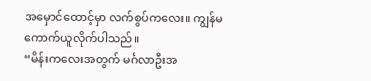အမှောင်ထောင့်မှာ လက်စွပ်ကလေး။ ကျွန်မ ကောက်ယူလိုက်ပါသည်။
“မိန်းကလေးအတွက် မင်္ဂလာဦးအ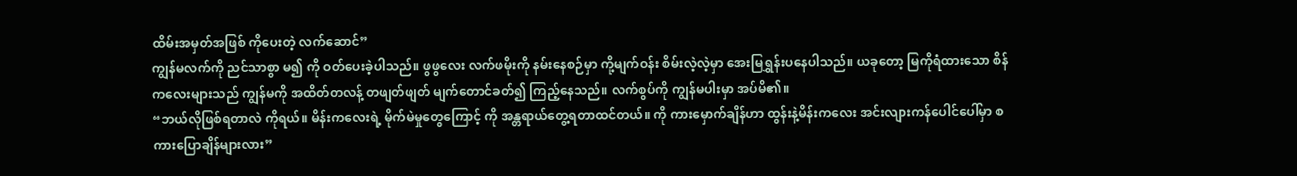ထိမ်းအမှတ်အဖြစ် ကိုပေးတဲ့ လက်ဆောင်”
ကျွန်မလက်ကို ညင်သာစွာ မ၍ ကို ဝတ်ပေးခဲ့ပါသည်။ ဖွဖွလေး လက်ဖမိုးကို နမ်းနေစဉ်မှာ ကို့မျက်ဝန်း စိမ်းလဲ့လဲ့မှာ အေးမြရွှန်းပနေပါသည်။ ယခုတော့ မြကိုရံထားသော စိန်ကလေးများသည် ကျွန်မကို အထိတ်တလန့် တဖျတ်ဖျတ် မျက်တောင်ခတ်၍ ကြည့်နေသည်။ လက်စွပ်ကို ကျွန်မပါးမှာ အပ်မိ၏။
“ဘယ်လိုဖြစ်ရတာလဲ ကိုရယ်။ မိန်းကလေးရဲ့ မိုက်မဲမှုတွေကြောင့် ကို အန္တရာယ်တွေ့ရတာထင်တယ်။ ကို ကားမှောက်ချိန်ဟာ ထွန်းနဲ့မိန်းကလေး အင်းလျားကန်ပေါင်ပေါ်မှာ စကားပြောချိန်များလား”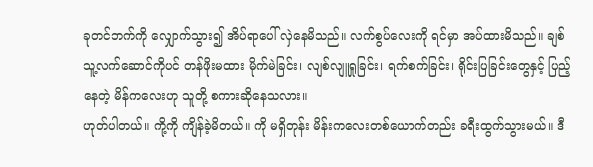ခုတင်ဘက်ကို လျှောက်သွား၍ အိပ်ရာပေါ် လှဲနေမိသည်။ လက်စွပ်လေးကို ရင်မှာ အပ်ထားမိသည်။ ချစ်သူ့လက်ဆောင်ကိုပင် တန်ဖိုးမထား မိုက်မဲခြင်း၊ လျစ်လျူရှုခြင်း၊ ရက်စက်ခြင်း၊ ရိုင်းပြခြင်းတွေနှင့် ပြည့်နေတဲ့ မိန်ကလေးဟု သူတို့ စကားဆိုနေသလား။
ဟုတ်ပါတယ်။ ကို့ကို ကျိန်ခဲ့မိတယ်။ ကို မရှိတုန်း မိန်းကလေးတစ်ယောက်တည်း ခရီးထွက်သွားမယ်။ ဒီ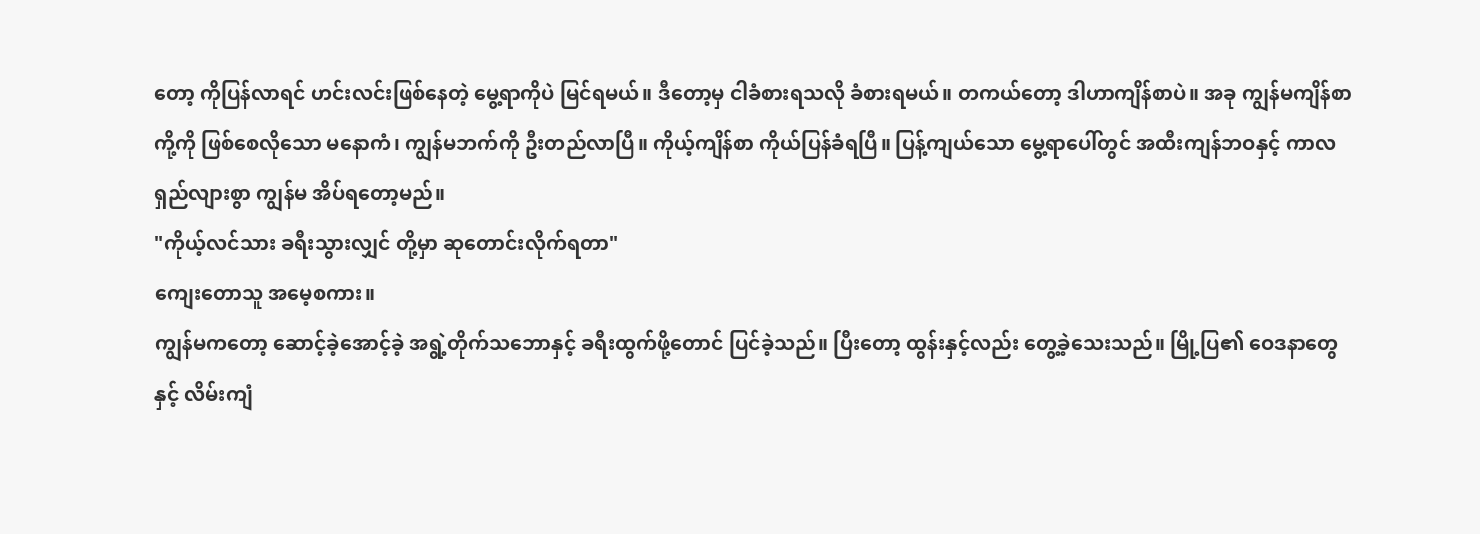တော့ ကိုပြန်လာရင် ဟင်းလင်းဖြစ်နေတဲ့ မွေ့ရာကိုပဲ မြင်ရမယ်။ ဒီတော့မှ ငါခံစားရသလို ခံစားရမယ်။ တကယ်တော့ ဒါဟာကျိန်စာပဲ။ အခု ကျွန်မကျိန်စာ ကို့ကို ဖြစ်စေလိုသော မနောကံ၊ ကျွန်မဘက်ကို ဦးတည်လာပြီ။ ကိုယ့်ကျိန်စာ ကိုယ်ပြန်ခံရပြီ။ ပြန့်ကျယ်သော မွေ့ရာပေါ်တွင် အထီးကျန်ဘဝနှင့် ကာလရှည်လျားစွာ ကျွန်မ အိပ်ရတော့မည်။
"ကိုယ့်လင်သား ခရီးသွားလျှင် တို့မှာ ဆုတောင်းလိုက်ရတာ"
ကျေးတောသူ အမေ့စကား။
ကျွန်မကတော့ ဆောင့်ခဲ့အောင့်ခဲ့ အရွဲ့တိုက်သဘောနှင့် ခရီးထွက်ဖို့တောင် ပြင်ခဲ့သည်။ ပြီးတော့ ထွန်းနှင့်လည်း တွေ့ခဲ့သေးသည်။ မြို့ပြ၏ ဝေဒနာတွေနှင့် လိမ်းကျံ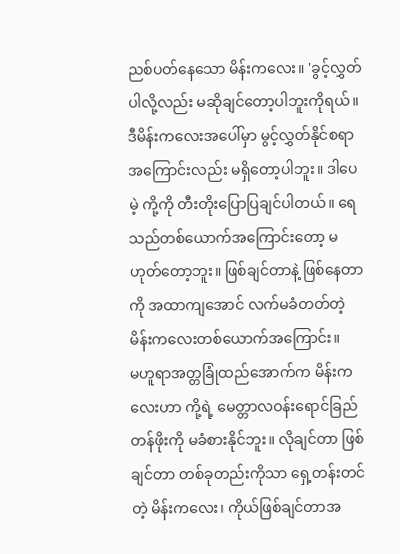ညစ်ပတ်နေသော မိန်းကလေး။ 'ခွင့်လွှတ်ပါလို့လည်း မဆိုချင်တော့ပါဘူးကိုရယ်။ ဒီမိန်းကလေးအပေါ်မှာ မွင့်လွှတ်နိုင်စရာအကြောင်းလည်း မရှိတော့ပါဘူး။ ဒါပေမဲ့ ကို့ကို တီးတိုးပြောပြချင်ပါတယ်။ ရေသည်တစ်ယောက်အကြောင်းတော့ မဟုတ်တော့ဘူး။ ဖြစ်ချင်တာနဲ့ ဖြစ်နေတာကို အထာကျအောင် လက်မခံတတ်တဲ့ မိန်းကလေးတစ်ယောက်အကြောင်း။
မဟူရာအတ္တခြုံထည်အောက်က မိန်းကလေးဟာ ကို့ရဲ့ မေတ္တာလဝန်းရောင်ခြည်တန်ဖိုးကို မခံစားနိုင်ဘူး။ လိုချင်တာ ဖြစ်ချင်တာ တစ်ခုတည်းကိုသာ ရှေ့တန်းတင်တဲ့ မိန်းကလေး၊ ကိုယ်ဖြစ်ချင်တာအ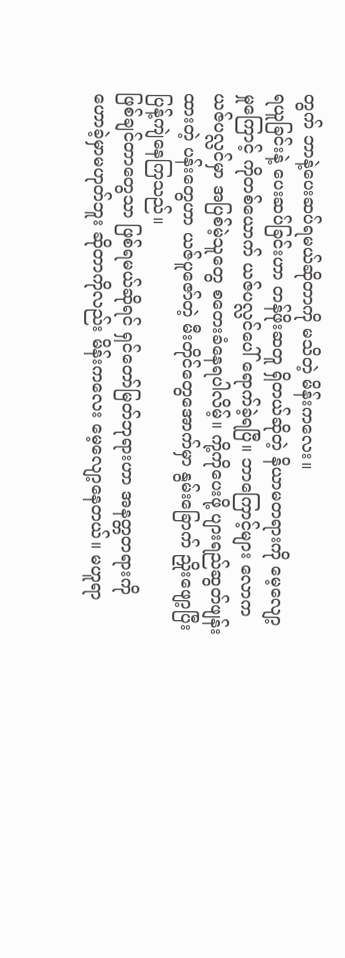တွက် ဘာနဲ့ပေးဆပ်ရမယ်ဆိုတာကို မသိတဲ့ မိန်းကလေး။
ရယူခြင်းနဲ့ ပေးဆပ်ခြင်းဟာ တန်ဖိုးဆတူ ရှိတယ်ဆိုတဲ့ နိယာမတရားကို မေ့လျော့မှုကြောင့် ကိုတစ်ယောက် ယဇ်ပလ္လင်ပေါ် ရောက်ခဲ့ရပြီ။ ဘာကြောင့်များ လောကယဇ်ပလ္လင်မှာ အပြစ်မဲ့သူတွေ စတေးခံနေရပါလိမ့်။ ကို့ကိုပေးဖို့ ပျားရည်ဆွတ်ဖျန်းထားတဲ့ ပန်းတွေဟာ ယဇ်ပူဇော်တဲ့ မီးတိုင်တွေအောက်မှာ နွမ်းခြောက် ညှိုးဖျော့ပြီး ပြန့်ကျဲနေကြသည်။
ဖြစ်ချင်တာတွေသာ ဖြစ်ရမယ်ဆိုရင် ရှင်တော်မြတ်ဘုရားဟာ အနတ္တတရားကို ဟောခဲ့မှာမဟုတ်ဘူး ဆိုတာကိုလည်း မိန်းကလေး မေ့လျော့နေတယ်။ မဟူရာ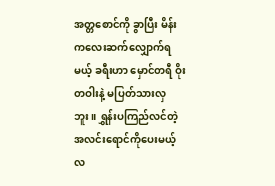အတ္တစောင်ကို ခွာပြီး မိန်းကလေးဆက်လျှောက်ရမယ့် ခရီးဟာ မှောင်တရီ ဝိုးတဝါးနဲ့ မပြတ်သားလှဘူး။ ရွှန်းပကြည်လင်တဲ့ အလင်းရောင်ကိုပေးမယ့် လ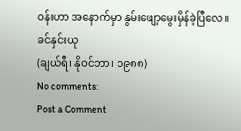ဝန်းဟာ အနောက်မှာ နွမ်းဖျော့မွေးမှိန်ခဲ့ပြီလေ။
ခင်နှင်းယု
(ချယ်ရီ၊ နိုဝင်ဘာ၊ ၁၉၈၈)
No comments:
Post a Comment